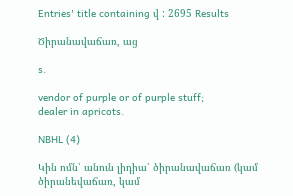Entries' title containing վ : 2695 Results

Ծիրանավաճառ, աց

s.

vendor of purple or of purple stuff;
dealer in apricots.

NBHL (4)

Կին ոմն՝ անուն լիդիա՝ ծիրանավաճառ (կամ ծիրանեվաճառ, կամ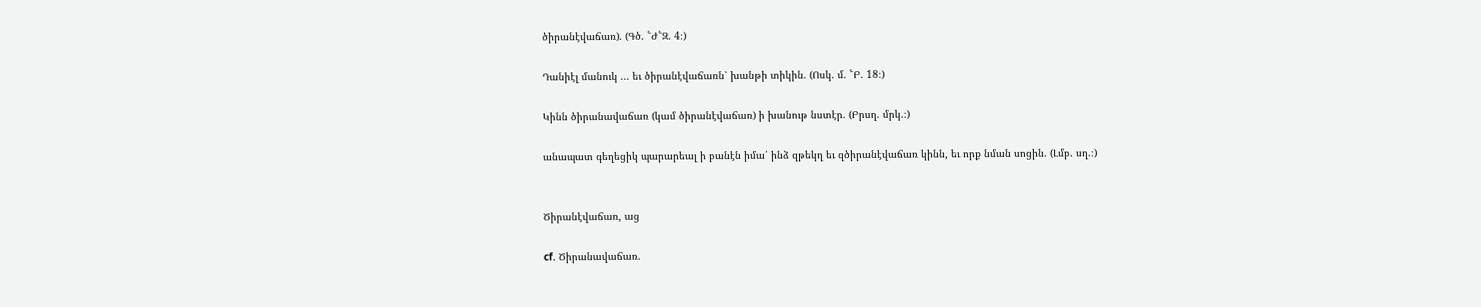ծիրանէվաճառ). (Գծ. ՟Ժ՟Զ. 4։)

Դանիէլ մանուկ ... եւ ծիրանէվաճառն՝ խանթի տիկին. (Ոսկ. մ. ՟Բ. 18։)

Կինն ծիրանավաճառ (կամ ծիրանէվաճառ) ի խանութ նստէր. (Բրսղ. մրկ.։)

անապատ գեղեցիկ պարարեալ ի բանէն իմա՛ ինձ զթեկղ եւ զծիրանէվաճառ կինն, եւ որք նման սոցին. (Լմբ. սղ.։)


Ծիրանէվաճառ, աց

cf. Ծիրանավաճառ.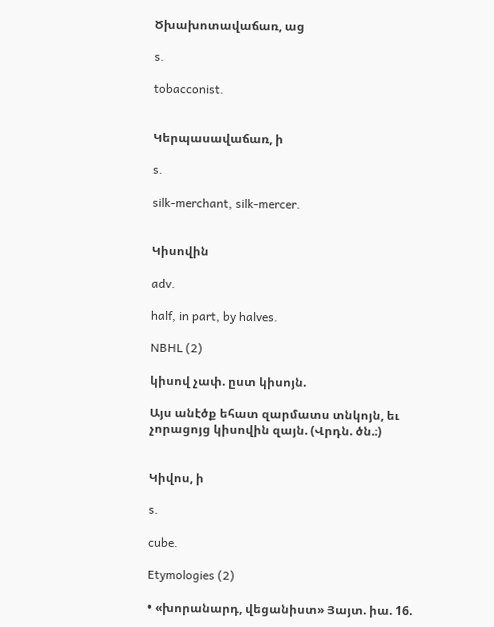Ծխախոտավաճառ, աց

s.

tobacconist.


Կերպասավաճառ, ի

s.

silk-merchant, silk-mercer.


Կիսովին

adv.

half, in part, by halves.

NBHL (2)

կիսով չափ. ըստ կիսոյն.

Այս անէծք եհատ զարմատս տնկոյն, եւ չորացոյց կիսովին զայն. (Վրդն. ծն.։)


Կիվոս, ի

s.

cube.

Etymologies (2)

• «խորանարդ, վեցանիստ» Յայտ. իա. 16.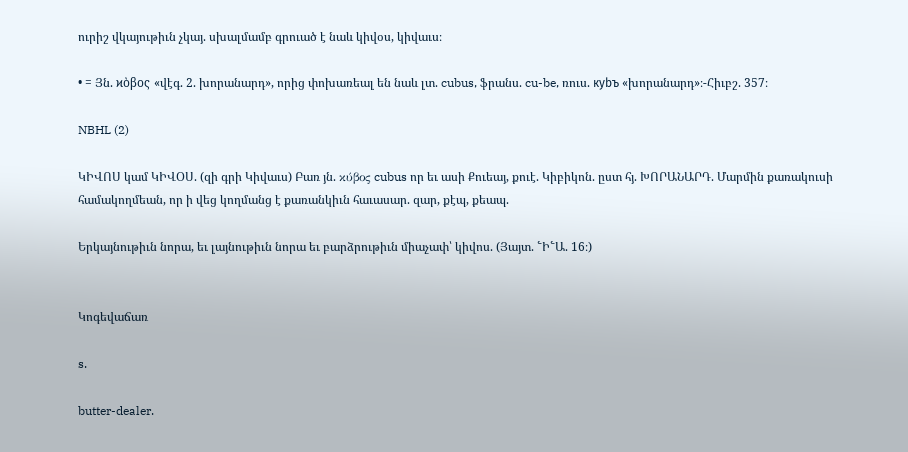ուրիշ վկայութիւն չկայ. սխալմամբ գրուած է նաև կիվօս, կիվաւս։

• = Յն. ϰὸβος «վէգ. 2. խորանարդ», որից փոխառեալ են նաև լտ. cubus, ֆրանս. cu-be, ռուս. куbъ «խորանարդ»։-Հիւբշ. 357։

NBHL (2)

ԿԻՎՈՍ կամ ԿԻՎՕՍ. (զի գրի Կիվաւս) Բառ յն. κύβος cubus որ եւ ասի Քուեայ, քուէ. Կիբիկոն. ըստ հյ. ԽՈՐԱՆԱՐԴ. Մարմին քառակուսի համակողմեան, որ ի վեց կողմանց է քառանկիւն հաւասար. զար, քէպ, քեապ.

Երկայնութիւն նորա, եւ լայնութիւն նորա եւ բարձրութիւն միաչափ՝ կիվոս. (Յայտ. ՟Ի՟Ա. 16։)


Կոգեվաճառ

s.

butter-dealer.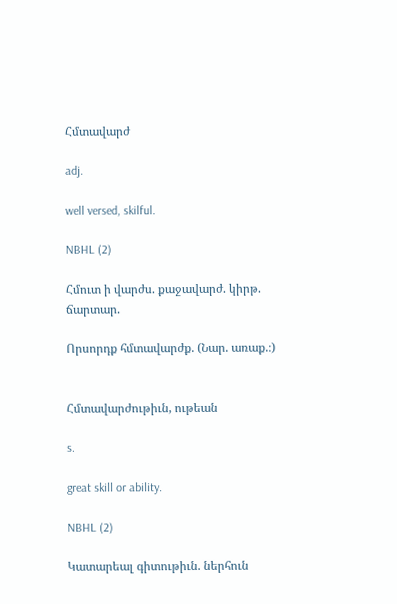Հմտավարժ

adj.

well versed, skilful.

NBHL (2)

Հմուտ ի վարժս. քաջավարժ. կիրթ. ճարտար.

Որսորդք հմտավարժք. (Նար. առաք.։)


Հմտավարժութիւն, ութեան

s.

great skill or ability.

NBHL (2)

Կատարեալ գիտութիւն. ներհուն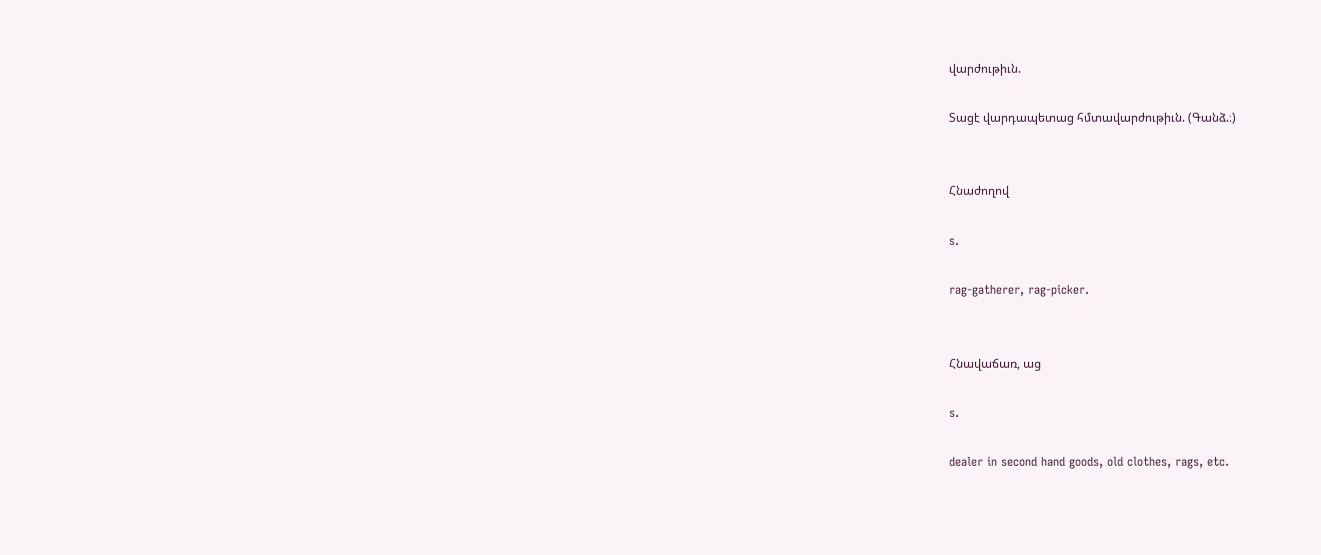վարժութիւն.

Տացէ վարդապետաց հմտավարժութիւն. (Գանձ.։)


Հնաժողով

s.

rag-gatherer, rag-picker.


Հնավաճառ, աց

s.

dealer in second hand goods, old clothes, rags, etc.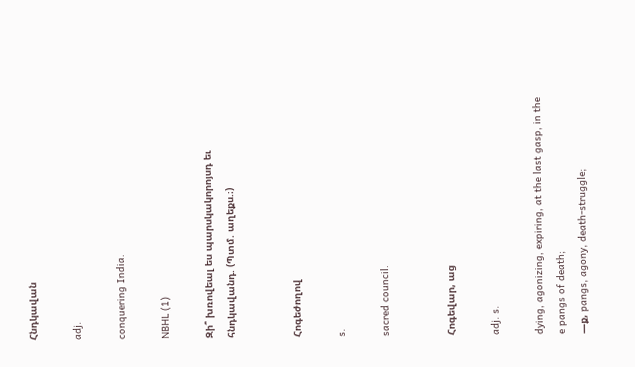Հնդկավան

adj.

conquering India.

NBHL (1)

Զի՞ խռովեալ ես պարսկակորոյսդ եւ հնդկավանդ. (Պտմ. աղեքս.։)


Հոգեժողով

s.

sacred council.


Հոգեվար, աց

adj. s.

dying, agonizing, expiring, at the last gasp, in the e pangs of death;
—ք, pangs, agony, death-struggle;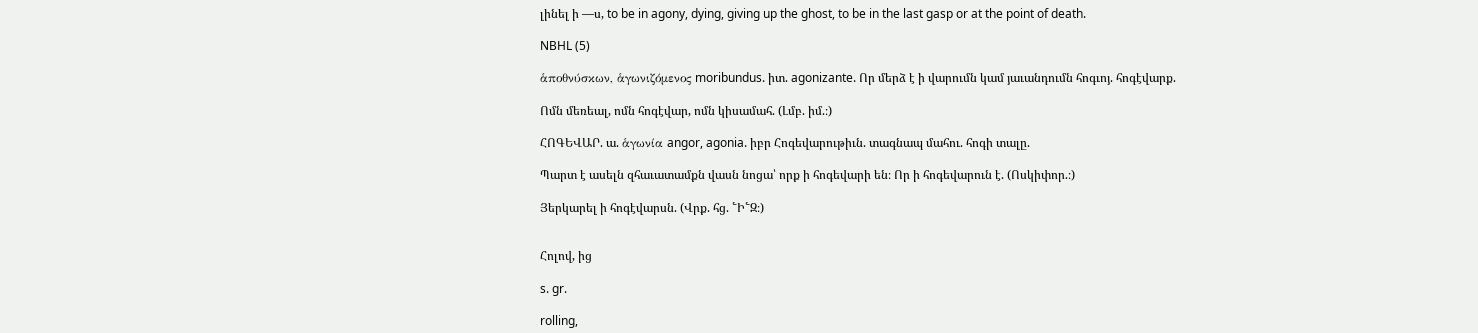լինել ի —ս, to be in agony, dying, giving up the ghost, to be in the last gasp or at the point of death.

NBHL (5)

ἁποθνύσκων, ἁγωνιζόμενος moribundus. իտ. agonizante. Որ մերձ է ի վարումն կամ յաւանդումն հոգւոյ. հոգէվարք.

Ոմն մեռեալ, ոմն հոգէվար, ոմն կիսամահ. (Լմբ. իմ.։)

ՀՈԳԵՎԱՐ. ա. ἁγωνία angor, agonia. իբր Հոգեվարութիւն. տագնապ մահու. հոգի տալը.

Պարտ է ասելն զհաւատամքն վասն նոցա՝ որք ի հոգեվարի են։ Որ ի հոգեվարուն է. (Ոսկիփոր.։)

Յերկարել ի հոգէվարսն. (Վրք. հց. ՟Ի՟Զ։)


Հոլով, ից

s. gr.

rolling,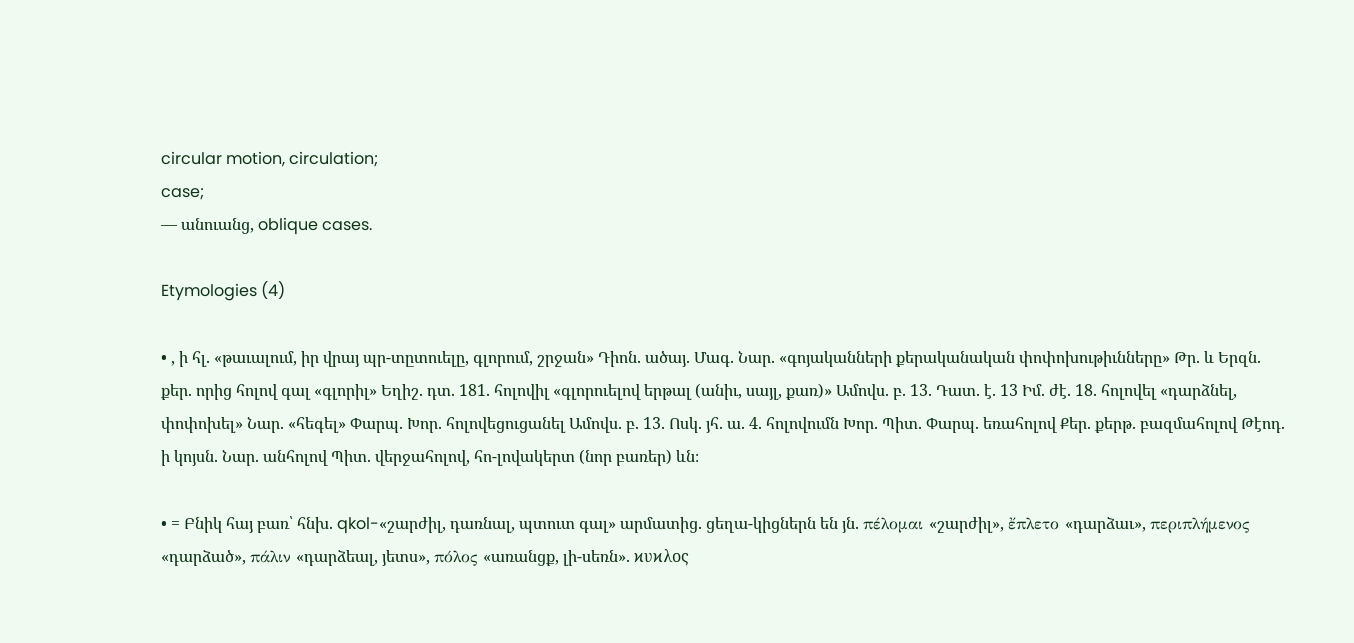circular motion, circulation;
case;
— անուանց, oblique cases.

Etymologies (4)

• , ի հլ. «թաւալում, իր վրայ պր-տըտուելը, գլորում, շրջան» Դիոն. ածայ. Մագ. Նար. «գոյականների քերականական փոփոխութիւնները» Թր. և Երզն. քեր. որից հոլով գալ «գլորիլ» Եղիշ. դտ. 181. հոլովիլ «գլորուելով երթալ (անիւ, սայլ, քառ)» Ամովս. բ. 13. Դատ. է. 13 Իմ. ժէ. 18. հոլովել «դարձնել, փոփոխել» Նար. «հեգել» Փարպ. Խոր. հոլովեցուցանել Ամովս. բ. 13. Ոսկ. յհ. ա. 4. հոլովումն Խոր. Պիտ. Փարպ. եռահոլով Քեր. քերթ. բազմահոլով Թէոդ. ի կոյսն. Նար. անհոլով Պիտ. վերջահոլով, հո-լովակերտ (նոր բառեր) ևն։

• = Բնիկ հայ բառ՝ հնխ. qkol-«շարժիլ, դառնալ, պտուտ գալ» արմատից. ցեղա-կիցներն են յն. πέλομαι «շարժիլ», ἔπλετο «դարձաւ», περιπλήμενος «դարձած», πάλιν «դարձեալ, յետս», πόλος «առանցք, լի-սեռն». ϰυϰλος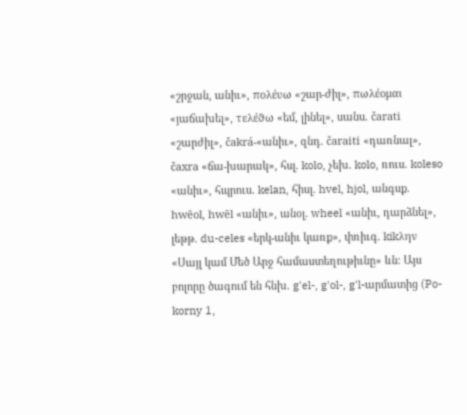«շրջան, անիւ», πολέυω «շար-ժիլ», πωλέομαι «յաճախել», τελέϑω «եմ, լինել», սանս. čarati «շարժիլ», čakrá-«անիւ», զնդ. čaraiti «դառնալ», čaxra «ճա-խարակ», հսլ. kolo, չեխ. kolo, ռուս. koleso «անիւ», հպրուս. kelan, հիսլ. hvel, hjol, անգսք. hwēol, hwēl «անիւ», անօլ. wheel «անիւ, դարձնել», լեթթ. du-celes «երկ-անիւ կառք», փռիւգ. kikλην «Սայլ կամ Մեծ Արջ համաստեղութիւնը» ևն։ Այս բոլորը ծագում են հնխ. g'el-, g'ol-, g'l-արմատից (Po-korny 1,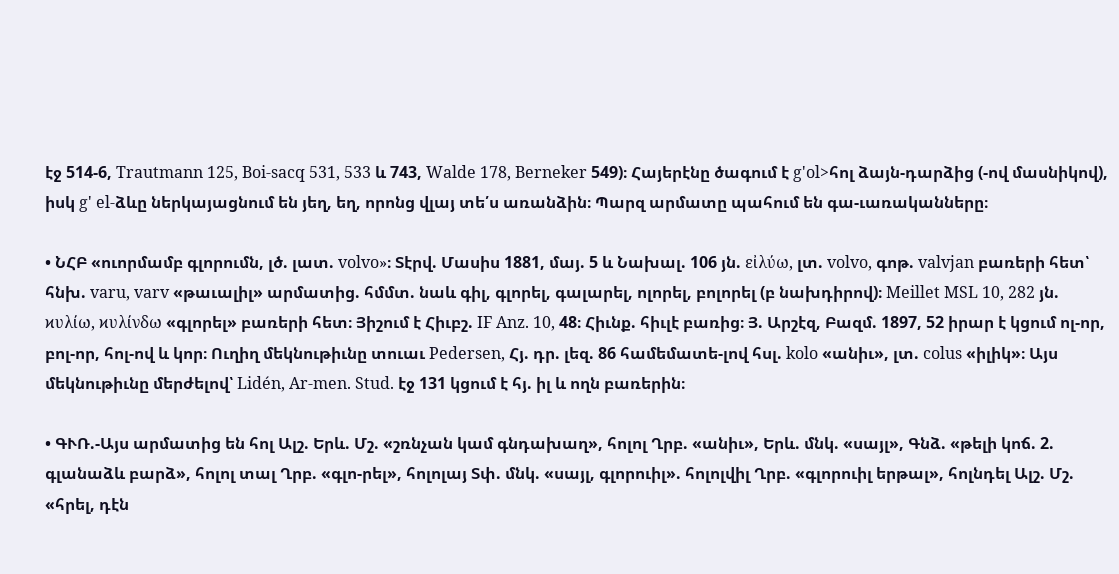էջ 514-6, Trautmann 125, Boi-sacq 531, 533 և 743, Walde 178, Berneker 549)։ Հայերէնը ծագում է g'ol>հոլ ձայն-դարձից (-ով մասնիկով), իսկ g' el-ձևը ներկայացնում են յեղ, եղ, որոնց վլայ տե՛ս առանձին։ Պարզ արմատը պահում են գա-ւառականները։

• ՆՀԲ «ուորմամբ գլորումն, լծ. լատ. volvo»։ Տէրվ. Մասիս 1881, մայ. 5 և Նախալ. 106 յն. εἰλύω, լտ. volvo, գոթ. valvjan բառերի հետ՝ հնխ. varu, varv «թաւալիլ» արմատից. հմմտ. նաև գիլ, գլորել, գալարել, ոլորել, բոլորել (բ նախդիրով)։ Meillet MSL 10, 282 յն. ϰυλίω, ϰυλίνδω «գլորել» բառերի հետ։ Յիշում է Հիւբշ. IF Anz. 10, 48։ Հիւնք. հիւլէ բառից։ Յ. Արշէզ, Բազմ. 1897, 52 իրար է կցում ոլ-որ, բոլ-որ, հոլ-ով և կոր։ Ուղիղ մեկնութիւնը տուաւ Pedersen, Հյ. դր. լեզ. 86 համեմատե-լով հսլ. kolo «անիւ», լտ. colus «իլիկ»։ Այս մեկնութիւնը մերժելով՝ Lidén, Ar-men. Stud. էջ 131 կցում է հյ. իլ և ողն բառերին։

• ԳՒՌ.-Այս արմատից են հոլ Ալշ. Երև. Մշ. «շռնչան կամ գնդախաղ», հոլոլ Ղրբ. «անիւ», Երև. մնկ. «սայլ», Գնձ. «թելի կոճ. 2. գլանաձև բարձ», հոլոլ տալ Ղրբ. «գլո-րել», հոլոլայ Տփ. մնկ. «սայլ, գլորուիլ». հոլոլվիլ Ղրբ. «գլորուիլ երթալ», հոլնդել Ալշ. Մշ. «հրել, դէն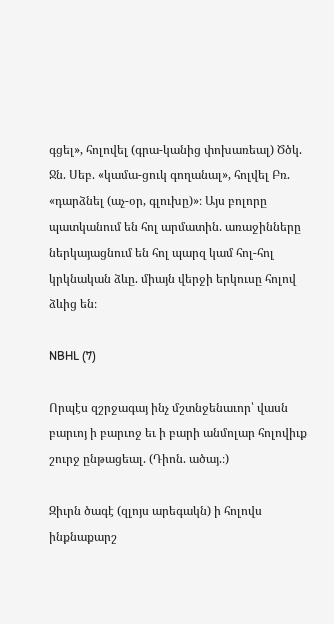գցել», հոլովել (գրա-կանից փոխառեալ) Ծծկ. Ջն. Սեբ. «կամա-ցուկ գողանալ», հոլվել Բռ. «դարձնել (աչ-օր, գլուխը)»։ Այս բոլորը պատկանում են հոլ արմատին. առաջինները ներկայացնում են հոլ պարզ կամ հոլ-հոլ կրկնական ձևը. միայն վերջի երկուսը հոլով ձևից են։

NBHL (7)

Որպէս զշրջագայ ինչ մշտնջենաւոր՝ վասն բարւոյ ի բարւոջ եւ ի բարի անմոլար հոլովիւք շուրջ ընթացեալ. (Դիոն. ածայ.։)

Զիւրն ծագէ (զլոյս արեգակն) ի հոլովս ինքնաքարշ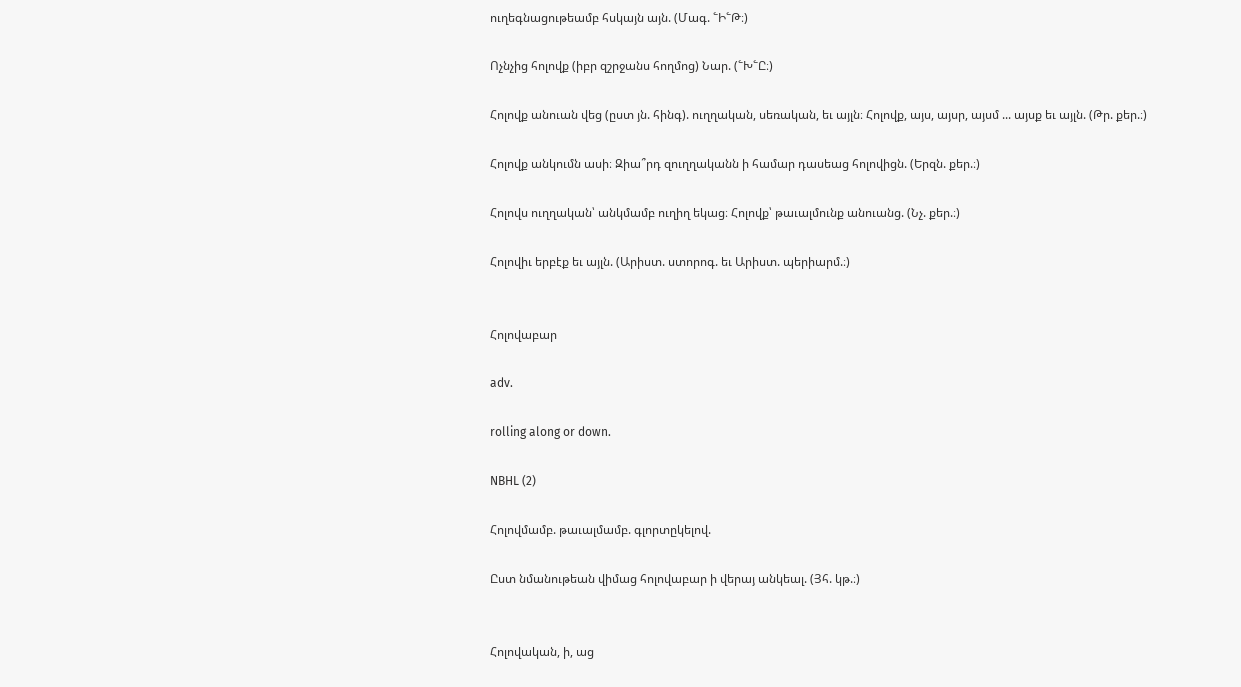ուղեգնացութեամբ հսկայն այն. (Մագ. ՟Ի՟Թ։)

Ոչնչից հոլովք (իբր զշրջանս հողմոց) Նար. (՟Խ՟Ը։)

Հոլովք անուան վեց (ըստ յն. հինգ). ուղղական, սեռական, եւ այլն։ Հոլովք, այս, այսր, այսմ ... այսք եւ այլն. (Թր. քեր.։)

Հոլովք անկումն ասի։ Զիա՞րդ զուղղականն ի համար դասեաց հոլովիցն. (Երզն. քեր.։)

Հոլովս ուղղական՝ անկմամբ ուղիղ եկաց։ Հոլովք՝ թաւալմունք անուանց. (Նչ. քեր.։)

Հոլովիւ երբէք եւ այլն. (Արիստ. ստորոգ. եւ Արիստ. պերիարմ.։)


Հոլովաբար

adv.

rolling along or down.

NBHL (2)

Հոլովմամբ. թաւալմամբ. գլորտըկելով.

Ըստ նմանութեան վիմաց հոլովաբար ի վերայ անկեալ. (Յհ. կթ.։)


Հոլովական, ի, աց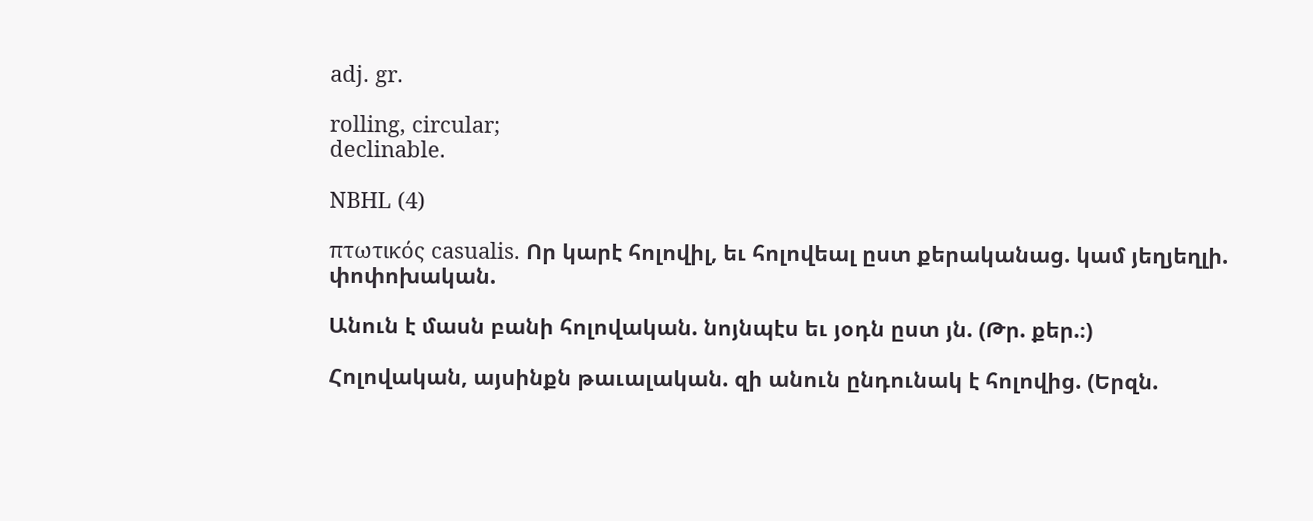adj. gr.

rolling, circular;
declinable.

NBHL (4)

πτωτικός casualis. Որ կարէ հոլովիլ, եւ հոլովեալ ըստ քերականաց. կամ յեղյեղլի. փոփոխական.

Անուն է մասն բանի հոլովական. նոյնպէս եւ յօդն ըստ յն. (Թր. քեր.։)

Հոլովական, այսինքն թաւալական. զի անուն ընդունակ է հոլովից. (Երզն.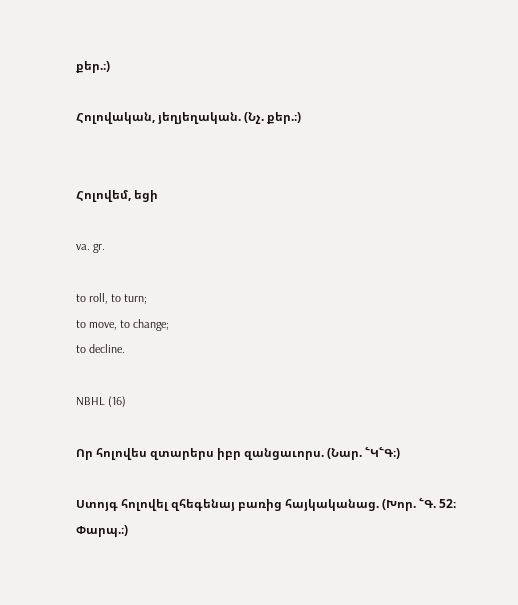քեր.։)

Հոլովական, յեղյեղական. (Նչ. քեր.։)


Հոլովեմ, եցի

va. gr.

to roll, to turn;
to move, to change;
to decline.

NBHL (16)

Որ հոլովես զտարերս իբր զանցաւորս. (Նար. ՟Կ՟Գ։)

Ստոյգ հոլովել զհեգենայ բառից հայկականաց. (Խոր. ՟Գ. 52։ Փարպ.։)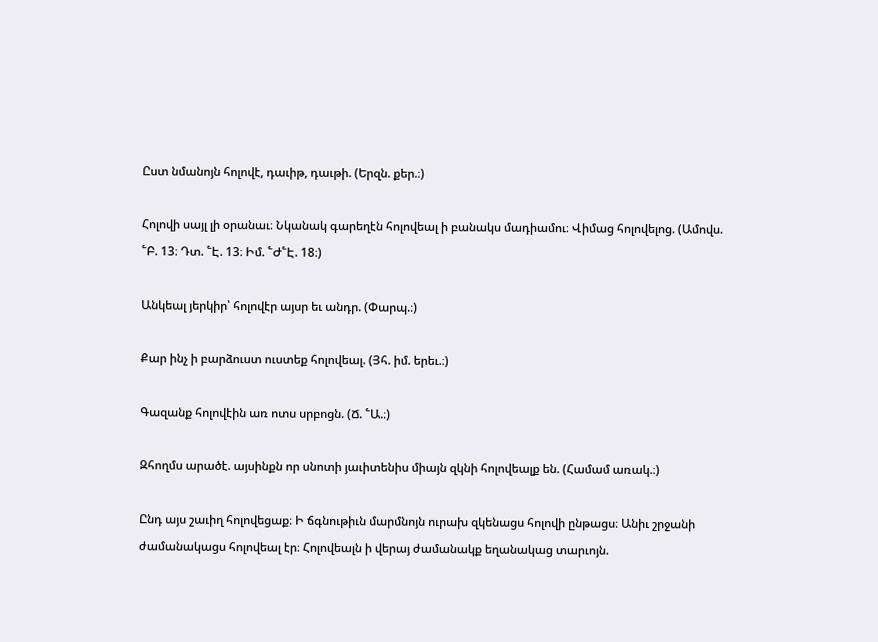Ըստ նմանոյն հոլովէ, դաւիթ, դաւթի. (Երզն. քեր.։)

Հոլովի սայլ լի օրանաւ։ Նկանակ գարեղէն հոլովեալ ի բանակս մադիամու։ Վիմաց հոլովելոց. (Ամովս. ՟Բ. 13։ Դտ. ՟Է. 13։ Իմ. ՟Ժ՟Է. 18։)

Անկեալ յերկիր՝ հոլովէր այսր եւ անդր. (Փարպ.։)

Քար ինչ ի բարձուստ ուստեք հոլովեալ. (Յհ. իմ. երեւ.։)

Գազանք հոլովէին առ ոտս սրբոցն. (Ճ. ՟Ա.։)

Զհողմս արածէ. այսինքն որ սնոտի յաւիտենիս միայն զկնի հոլովեալք են. (Համամ առակ.։)

Ընդ այս շաւիղ հոլովեցաք։ Ի ճգնութիւն մարմնոյն ուրախ զկենացս հոլովի ընթացս։ Անիւ շրջանի ժամանակացս հոլովեալ էր։ Հոլովեալն ի վերայ ժամանակք եղանակաց տարւոյն.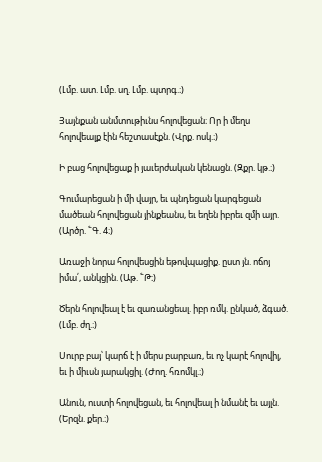(Լմբ. ատ. Լմբ. սղ. Լմբ. պտրգ.։)

Յայնքան անմտութիւնս հոլովեցան։ Որ ի մեղս հոլովեալք էին հեշտասէքն. (Վրք. ոսկ.։)

Ի բաց հոլովեցաք ի յաւերժական կենացն. (Զքր. կթ.։)

Գումարեցան ի մի վայր, եւ պնդեցան կարգեցան մածեան հոլովեցան յինքեանս, եւ եղեն իբրեւ զմի այր. (Արծր. ՟Գ. 4։)

Առաջի նորա հոլովեսցին եթովպացիք. ըստ յն. ոճոյ իմա՛, անկցին. (Աթ. ՟Թ։)

Ծերն հոլովեալ է եւ զառանցեալ. իբր ռմկ. ընկած, ձգած. (Լմբ. ժղ.։)

Սուրբ բայ՝ կարճ է ի մերս բարբառ, եւ ոչ կարէ հոլովիլ, եւ ի միւսն յարակցիլ. (Ժող. հռոմկլ.։)

Անուն, ուստի հոլովեցան, եւ հոլովեալ ի նմանէ եւ այլն. (Երզն. քեր.։)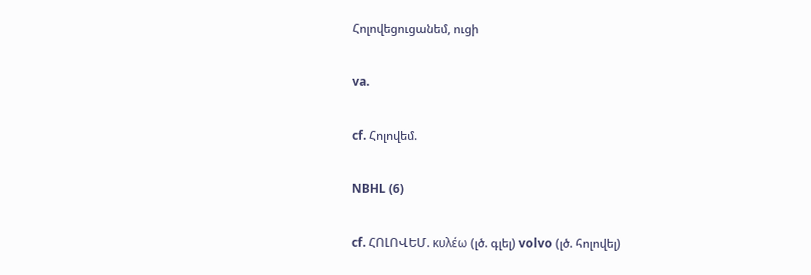Հոլովեցուցանեմ, ուցի

va.

cf. Հոլովեմ.

NBHL (6)

cf. ՀՈԼՈՎԵՄ. κυλέω (լծ. գլել) volvo (լծ. հոլովել)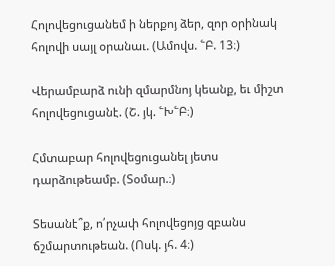Հոլովեցուցանեմ ի ներքոյ ձեր, զոր օրինակ հոլովի սայլ օրանաւ. (Ամովս. ՟Բ. 13։)

Վերամբարձ ունի զմարմնոյ կեանք, եւ միշտ հոլովեցուցանէ. (Շ. յկ. ՟Խ՟Բ։)

Հմտաբար հոլովեցուցանել յետս դարձութեամբ. (Տօմար.։)

Տեսանէ՞ք, ո՛րչափ հոլովեցոյց զբանս ճշմարտութեան. (Ոսկ. յհ. 4։)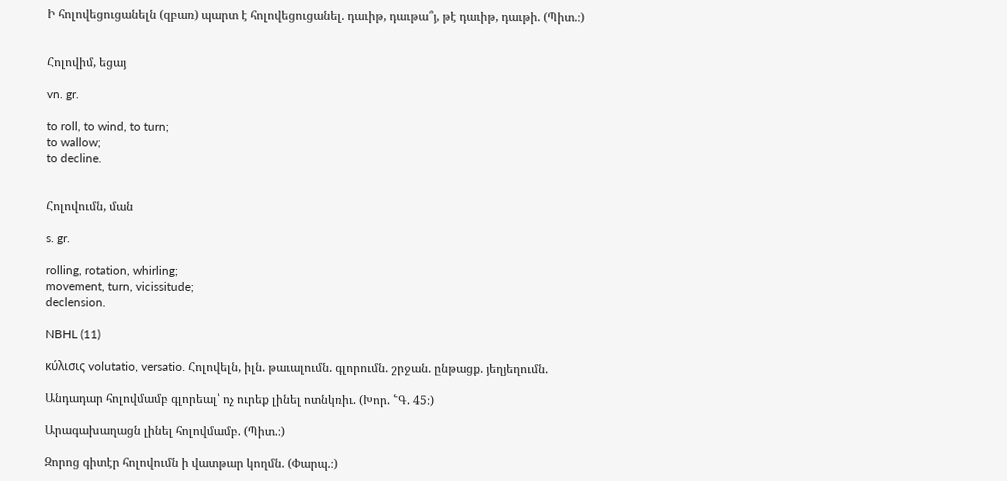Ի հոլովեցուցանելն (զբառ) պարտ է հոլովեցուցանել. դաւիթ, դաւթա՞յ, թէ դաւիթ, դաւթի. (Պիտ.։)


Հոլովիմ, եցայ

vn. gr.

to roll, to wind, to turn;
to wallow;
to decline.


Հոլովումն, ման

s. gr.

rolling, rotation, whirling;
movement, turn, vicissitude;
declension.

NBHL (11)

κύλισις volutatio, versatio. Հոլովելն, իլն. թաւալումն. գլորումն. շրջան. ընթացք. յեղյեղումն.

Անդադար հոլովմամբ գլորեալ՝ ոչ ուրեք լինել ոտնկռիւ. (Խոր. ՟Գ. 45։)

Արագախաղացն լինել հոլովմամբ. (Պիտ.։)

Զորոց գիտէր հոլովումն ի վատթար կողմն. (Փարպ.։)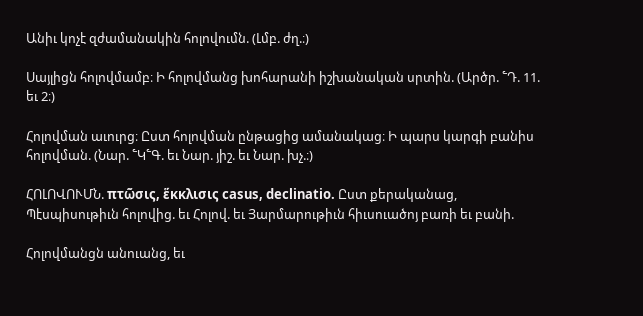Անիւ կոչէ զժամանակին հոլովումն. (Լմբ. ժղ.։)

Սայլիցն հոլովմամբ։ Ի հոլովմանց խոհարանի իշխանական սրտին. (Արծր. ՟Դ. 11. եւ 2։)

Հոլովման աւուրց։ Ըստ հոլովման ընթացից ամանակաց։ Ի պարս կարգի բանիս հոլովման. (Նար. ՟Կ՟Գ. եւ Նար. յիշ. եւ Նար. խչ.։)

ՀՈԼՈՎՈՒՄՆ. πτῶσις, ἕκκλισις casus, declinatio. Ըստ քերականաց, Պէսպիսութիւն հոլովից. եւ Հոլով. եւ Յարմարութիւն հիւսուածոյ բառի եւ բանի.

Հոլովմանցն անուանց, եւ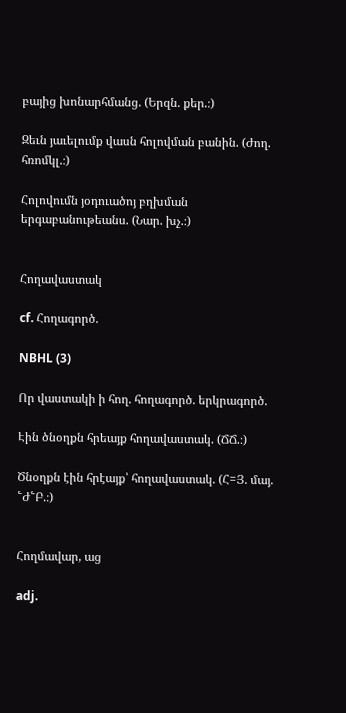բայից խոնարհմանց. (Երզն. քեր.։)

Զեւն յաւելումք վասն հոլովման բանին. (Ժող. հռոմկլ.։)

Հոլովումն յօդուածոյ բղխման երգաբանութեանս. (Նար. խչ.։)


Հողավաստակ

cf. Հողագործ.

NBHL (3)

Որ վաստակի ի հող. հողագործ. երկրագործ.

Էին ծնօղքն հրեայք հողավաստակ. (ՃՃ.։)

Ծնօղքն էին հրէայք՝ հողավաստակ. (Հ=Յ. մայ. ՟Ժ՟Բ.։)


Հողմավար, աց

adj.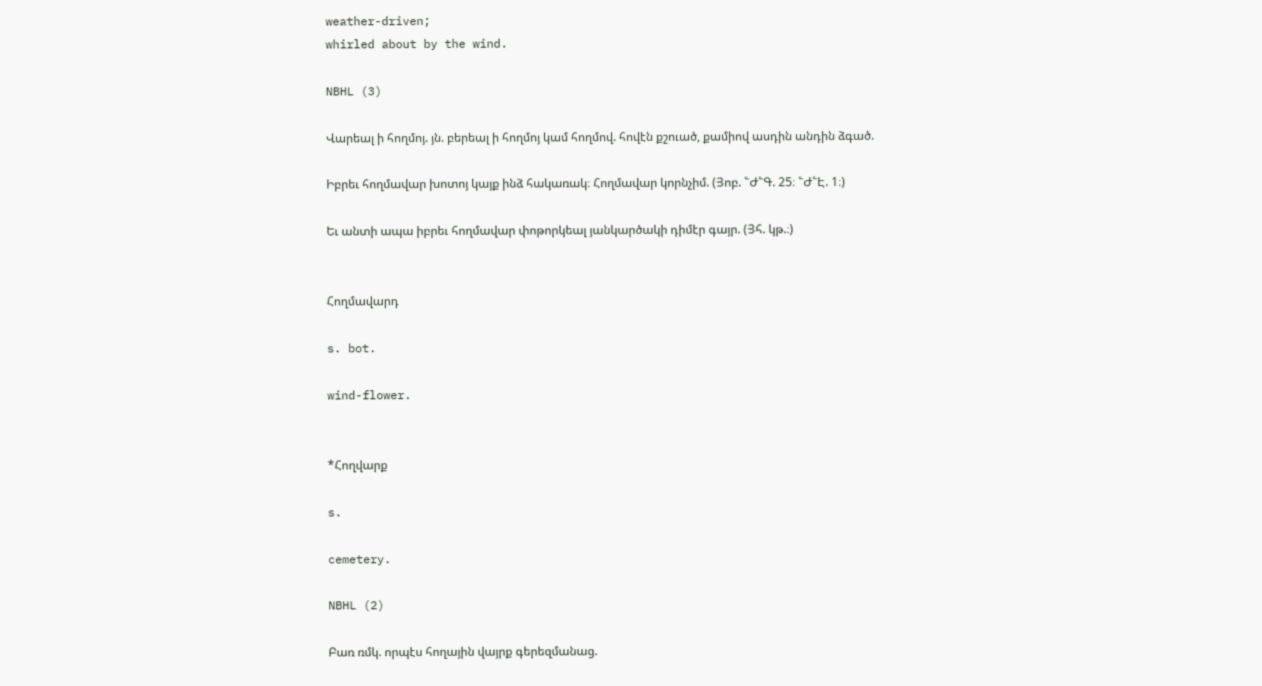weather-driven;
whirled about by the wind.

NBHL (3)

Վարեալ ի հողմոյ. յն. բերեալ ի հողմոյ կամ հողմով. հովէն քշուած, քամիով ասդին անդին ձգած.

Իբրեւ հողմավար խոտոյ կայք ինձ հակառակ։ Հողմավար կորնչիմ. (Յոբ. ՟Ժ՟Գ. 25։ ՟Ժ՟Է. 1։)

Եւ անտի ապա իբրեւ հողմավար փոթորկեալ յանկարծակի դիմէր գայր. (Յհ. կթ.։)


Հողմավարդ

s. bot.

wind-flower.


*Հողվարք

s.

cemetery.

NBHL (2)

Բառ ռմկ. որպէս հողային վայրք գերեզմանաց.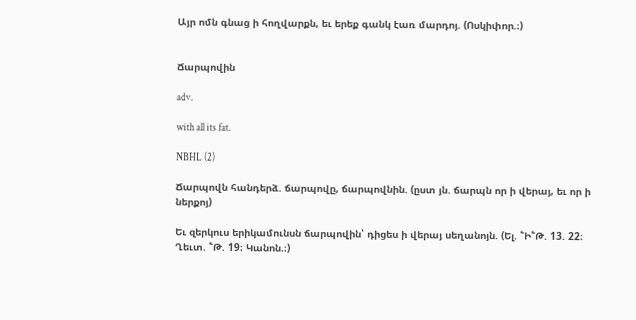Այր ոմն գնաց ի հողվարքն, եւ երեք գանկ էառ մարդոյ. (Ոսկիփոր.։)


Ճարպովին

adv.

with all its fat.

NBHL (2)

Ճարպովն հանդերձ. ճարպովը, ճարպովնին. (ըստ յն. ճարպն որ ի վերայ, եւ որ ի ներքոյ)

Եւ զերկուս երիկամունսն ճարպովին՝ դիցես ի վերայ սեղանոյն. (Ել. ՟Ի՟Թ. 13. 22։ Ղեւտ. ՟Թ. 19։ Կանոն.։)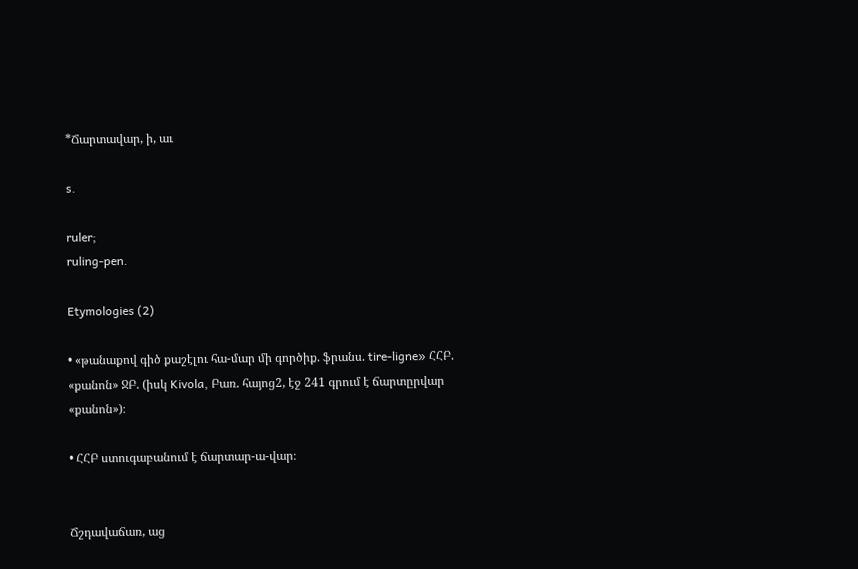*Ճարտավար, ի, աւ

s.

ruler;
ruling-pen.

Etymologies (2)

• «թանաքով գիծ քաշէլու հա-մար մի գործիք. ֆրանս. tire-ligne» ՀՀԲ. «քանոն» ՋԲ. (իսկ Kivola, Բառ. հայոց2, էջ 241 գրում է ճարտըրվար «քանոն»)։

• ՀՀԲ ստուգաբանում է ճարտար-ա-վար։


Ճշդավաճառ, աց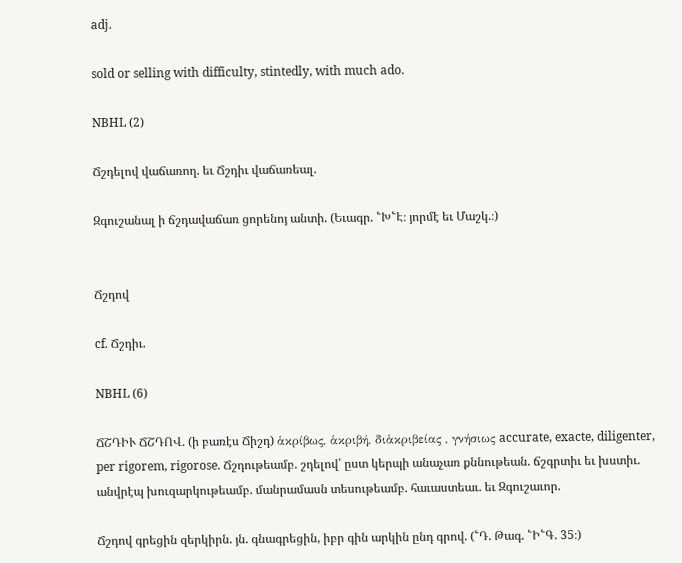adj.

sold or selling with difficulty, stintedly, with much ado.

NBHL (2)

Ճշդելով վաճառող. եւ Ճշդիւ վաճառեալ.

Զգուշանալ ի ճշդավաճառ ցորենոյ անտի. (Եւագր. ՟Խ՟Է։ յորմէ եւ Մաշկ.։)


Ճշդով

cf. Ճշդիւ.

NBHL (6)

ՃՇԴԻՒ ՃՇԴՈՎ. (ի բառէս Ճիշդ) ἁκρίβως, ἁκριβή, διἁκριβείας , γνήσιως accurate, exacte, diligenter, per rigorem, rigorose. Ճշդութեամբ. շդելով՝ ըստ կերպի անաչառ քննութեան. ճշգրտիւ եւ խստիւ. անվրէպ խուզարկութեամբ. մանրամասն տեսութեամբ. հաւաստեաւ. եւ Զգուշաւոր.

Ճշդով գրեցին զերկիրն. յն. գնագրեցին, իբր գին արկին ընդ գրով. (՟Դ. Թագ. ՟Ի՟Գ. 35։)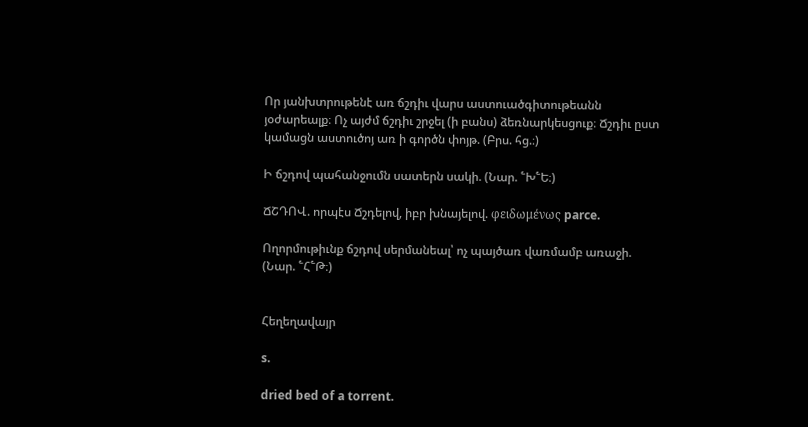Որ յանխտրութենէ առ ճշդիւ վարս աստուածգիտութեանն յօժարեալք։ Ոչ այժմ ճշդիւ շրջել (ի բանս) ձեռնարկեսցուք։ Ճշդիւ ըստ կամացն աստուծոյ առ ի գործն փոյթ. (Բրս. հց.։)

Ի ճշդով պահանջումն սատերն սակի. (Նար. ՟Խ՟Ե։)

ՃՇԴՈՎ. որպէս Ճշդելով, իբր խնայելով. φειδωμένως parce.

Ողորմութիւնք ճշդով սերմանեալ՝ ոչ պայծառ վառմամբ առաջի. (Նար. ՟Հ՟Թ։)


Հեղեղավայր

s.

dried bed of a torrent.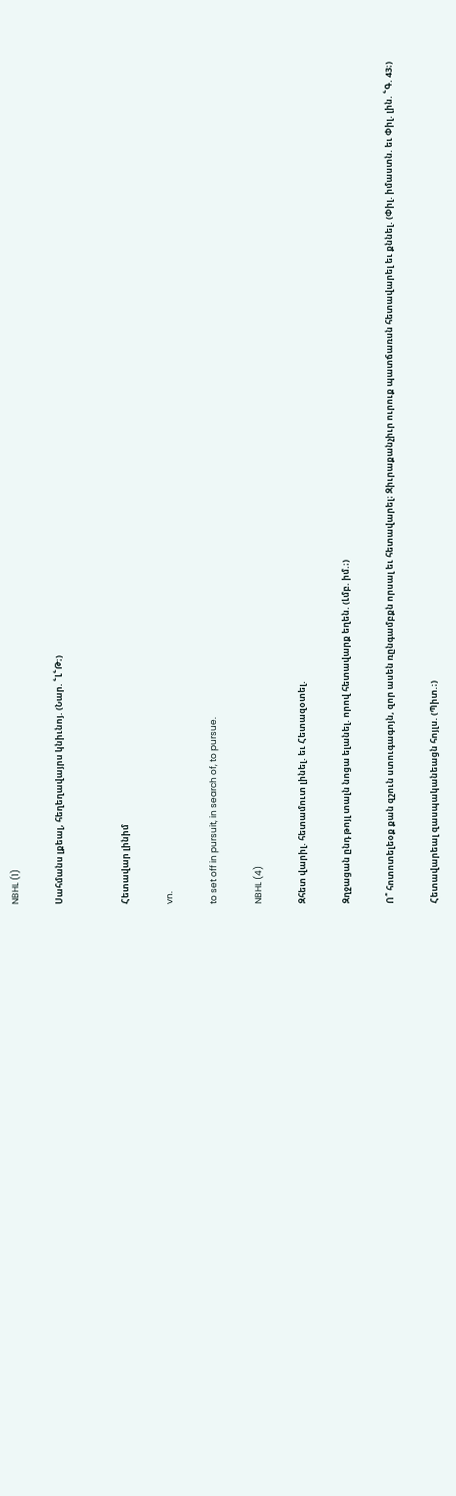NBHL (1)

Սահմանս լքեալ, հեղեղավայրս կնիւնոյ. (Նար. ՟Լ՟Թ։)


Հետավար լինիմ

vn.

to set off in pursuit, in search of, to pursue.

NBHL (4)

Զհետ վարիլ. հետամուտ լինել. եւ Հետազօտել.

Զղջացան ընդ թոյլ տալն նոցա ելանել. որով հետավարք եղեն. (Լմբ. իմ.։)

Ո՞ հոտոտելեօք քան զշուն ստուգագոյն, զոր ասեն ռընգամբքն որսալ եւ հետավարել։ Զիւրաքանչիւր ուրուք պատճառսն հետավարել եւ քննել. (Փիլ. իմաստն. եւ Փիլ. լին. ՟Գ. 43։)

Հետավարեալ զասպականեացն հոյլս. (Պիտ.։)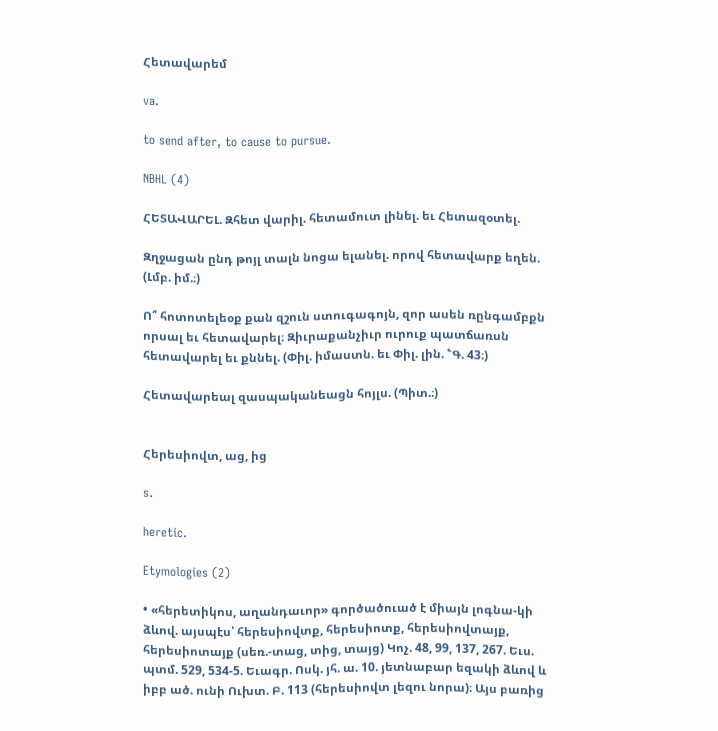Հետավարեմ

va.

to send after, to cause to pursue.

NBHL (4)

ՀԵՏԱՎԱՐԵԼ. Զհետ վարիլ. հետամուտ լինել. եւ Հետազօտել.

Զղջացան ընդ թոյլ տալն նոցա ելանել. որով հետավարք եղեն. (Լմբ. իմ.։)

Ո՞ հոտոտելեօք քան զշուն ստուգագոյն, զոր ասեն ռընգամբքն որսալ եւ հետավարել։ Զիւրաքանչիւր ուրուք պատճառսն հետավարել եւ քննել. (Փիլ. իմաստն. եւ Փիլ. լին. ՟Գ. 43։)

Հետավարեալ զասպականեացն հոյլս. (Պիտ.։)


Հերեսիովտ, աց, ից

s.

heretic.

Etymologies (2)

• «հերետիկոս, աղանդաւոր» գործածուած է միայն լոգնա-կի ձևով. այսպէս՝ հերեսիովտք, հերեսիոտք, հերեսիովտայք, հերեսիոտայք (սեռ.-տաց, տից, տայց) Կոչ. 48, 99, 137, 267. Եւս. պտմ. 529, 534-5. Եւագր. Ոսկ. յհ. ա. 10. յետնաբար եզակի ձևով և իբբ ած. ունի Ուխտ. Բ. 113 (հերեսիովտ լեզու նորա)։ Այս բառից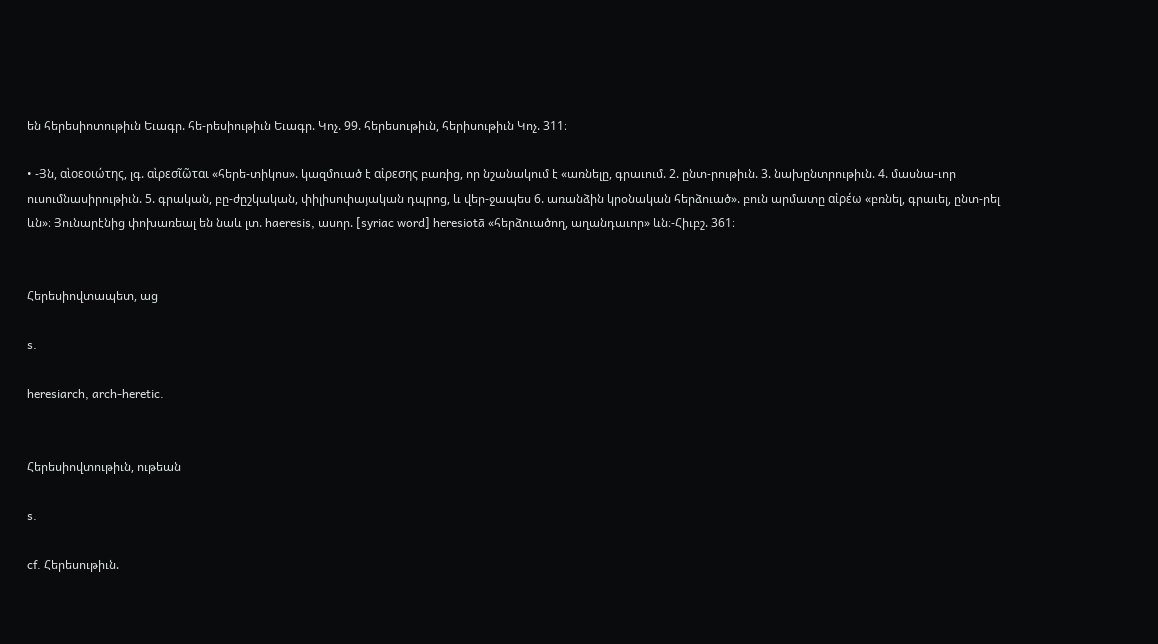են հերեսիոտութիւն Եւագր. հե-րեսիութիւն Եւագր. Կոչ. 99. հերեսութիւն, հերիսութիւն Կոչ. 311։

• -Յն, αὶοεοιώτης, լգ. αὶρεσῖῶται «հերե-տիկոս». կազմուած է αἰρεσης բառից, որ նշանակում է «առնելը, գրաւում. 2. ընտ-րութիւն. 3. նախընտրութիւն. 4. մասնա-ւոր ուսումնասիրութիւն. 5. գրական, բը-ժըշկական, փիլիսոփայական դպրոց, և վեր-ջապես 6. առանձին կրօնական հերձուած». բուն արմատը αἰρέω «բռնել, գրաւել, ընտ-րել ևն»։ Յունարէնից փոխառեալ են նաև լտ. haeresis, ասոր. [syriac word] heresiotā «հերձուածող, աղանդաւոր» ևն։-Հիւբշ. 361։


Հերեսիովտապետ, աց

s.

heresiarch, arch-heretic.


Հերեսիովտութիւն, ութեան

s.

cf. Հերեսութիւն.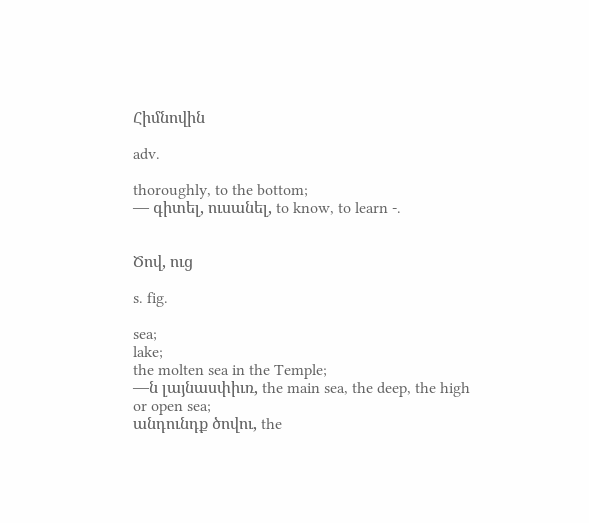Հիմնովին

adv.

thoroughly, to the bottom;
— գիտել, ուսանել, to know, to learn -.


Ծով, ուց

s. fig.

sea;
lake;
the molten sea in the Temple;
—ն լայնասփիւռ, the main sea, the deep, the high or open sea;
անդունդք ծովու, the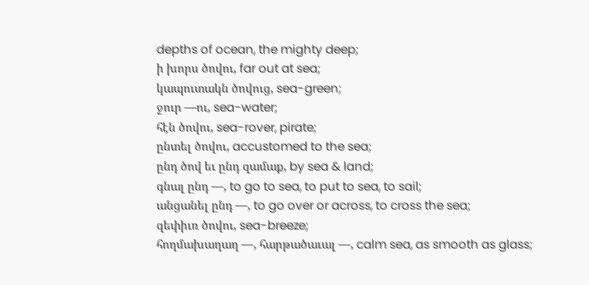depths of ocean, the mighty deep;
ի խորս ծովու, far out at sea;
կապուտակն ծովուց, sea-green;
ջուր —ու, sea-water;
հէն ծովու, sea-rover, pirate;
ընտել ծովու, accustomed to the sea;
ընդ ծով եւ ընդ զամաք, by sea & land;
գնալ ընդ —, to go to sea, to put to sea, to sail;
անցանել ընդ —, to go over or across, to cross the sea;
զեփիւռ ծովու, sea-breeze;
հողմախաղաղ —, հարթածաւալ —, calm sea, as smooth as glass;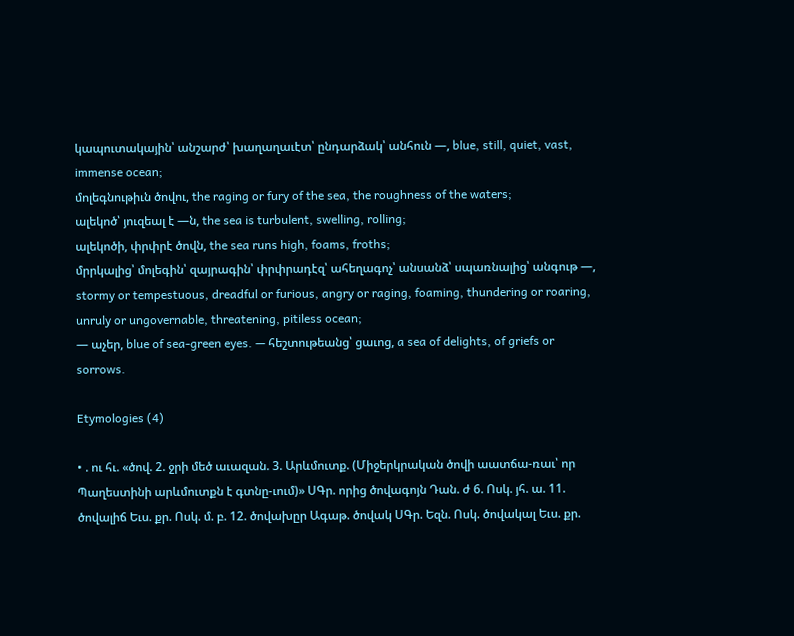կապուտակային՝ անշարժ՝ խաղաղաւէտ՝ ընդարձակ՝ անհուն —, blue, still, quiet, vast, immense ocean;
մոլեգնութիւն ծովու, the raging or fury of the sea, the roughness of the waters;
ալեկոծ՝ յուզեալ է —ն, the sea is turbulent, swelling, rolling;
ալեկոծի, փրփրէ ծովն, the sea runs high, foams, froths;
մրրկալից՝ մոլեգին՝ զայրագին՝ փրփրադէզ՝ ահեղագոչ՝ անսանձ՝ սպառնալից՝ անգութ —, stormy or tempestuous, dreadful or furious, angry or raging, foaming, thundering or roaring, unruly or ungovernable, threatening, pitiless ocean;
— աչեր, blue of sea-green eyes. — հեշտութեանց՝ ցաւոց, a sea of delights, of griefs or sorrows.

Etymologies (4)

• . ու հւ. «ծով. 2. ջրի մեծ աւազան. 3. Արևմուտք. (Միջերկրական ծովի աատճա-ռաւ՝ որ Պաղեստինի արևմուտքն է գտնը-ւում)» ՍԳր. որից ծովագոյն Դան. ժ 6. Ոսկ. յհ. ա. 11. ծովալիճ Եւս. քր. Ոսկ. մ. բ. 12. ծովախըր Ագաթ. ծովակ ՍԳր. Եզն. Ոսկ. ծովակալ Եւս. քր.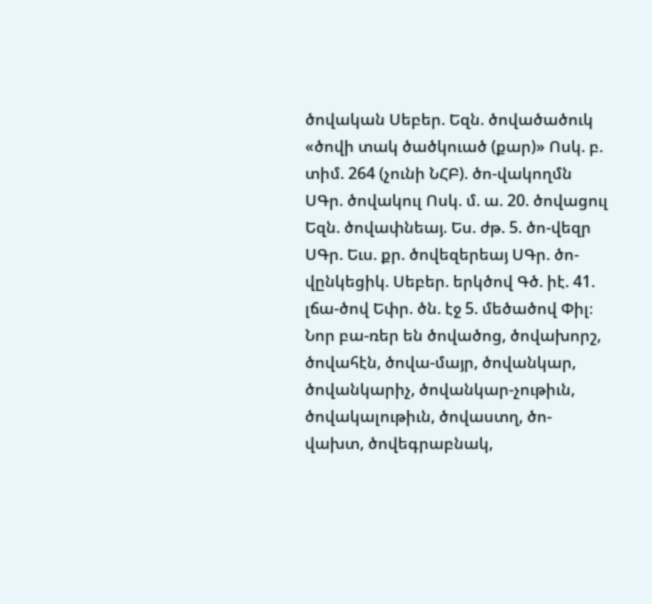ծովական Սեբեր. Եզն. ծովածածուկ «ծովի տակ ծածկուած (քար)» Ոսկ. բ. տիմ. 264 (չունի ՆՀԲ). ծո-վակողմն ՍԳր. ծովակուլ Ոսկ. մ. ա. 20. ծովացուլ Եզն. ծովափնեայ. Ես. ժթ. 5. ծո-վեզր ՍԳր. Եւս. քր. ծովեզերեայ ՍԳր. ծո-վընկեցիկ. Սեբեր. երկծով Գծ. իէ. 41. լճա-ծով Եփր. ծն. էջ 5. մեծածով Փիլ։ Նոր բա-ռեր են ծովածոց, ծովախորշ, ծովահէն, ծովա-մայր, ծովանկար, ծովանկարիչ, ծովանկար-չութիւն, ծովակալութիւն, ծովաստղ, ծո-վախտ, ծովեգրաբնակ,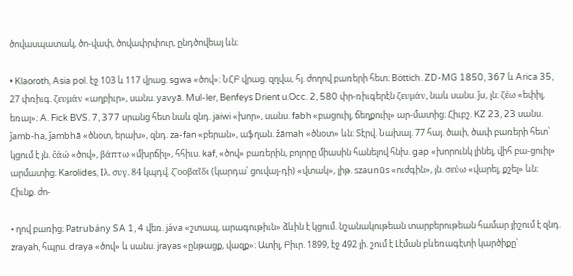ծովասպատակ, ծո-վափ, ծովափրփուր, ընդծովեայ ևն։

• Klaoroth, Asia pol. էջ 103 և 117 վրաց. sgwa «ծով»։ ՆՀԲ վրաց. զղվա, հյ. ժողով բառերի հետ։ Böttich. ZD-MG 1850, 367 և Arica 35, 27 փռիւգ. ζευμάν «աղբիւր», սանս. yavyā. Mul-ler, Benfeys Drient u.Occ. 2, 580 փր-ռիւգերէն ζευμάν, նաև սանս. ǰu, լն։ ζέω «եփիլ, եռալ»։ A. Fick BVS. 7, 377 սրանց հետ նաև զնդ. jaiwi «խոր», սանս. fabh «բացուիլ, ճեղքուիլ» ար-մատից։ Հիւբշ. KZ 23, 23 սանս. ǰamb-ha, ǰambhā «ծնօտ, երախ», զնդ. za-fan «բերան», աֆղան. žāmah «ծնօտ» ևն։ Տէրվ. Նախալ. 77 հայ. ծաւի, ծափ բառերի հետ՝ կցում է յն. čάώ «ծով», βάπτω «մխրճիլ», հհիւս. kaf, «ծով» բառերին, բոլորը միասին հանելով հնխ. gap «խորունկ լինել, վիհ բա-ցուիլ» արմատից։ Karolides, Iλ. συγ. 84 կպդվ. ζ'οοβαῖδι (կարդա՛ ցուվայ-դի) «վտակ», լիթ. szaunūs «ուժգին», յն. σεύω «վարել, քշել» ևն։ Հիւնք. ժո-

• ղով բառից։ Patrubány SA 1, 4 վեռ. jáva «շտապ, արագութիւն» ձևին է կցում. նշանակութեան տարբերութեան համար յիշում է զնդ. zrayah, հպրս. draya «ծով» և սանս. jrayas «ընթացք, վազք»։ Ատիլ, Բիւր. 1899, էջ 492 յի. շում է Լէման բևեռագէտի կարծիքը՝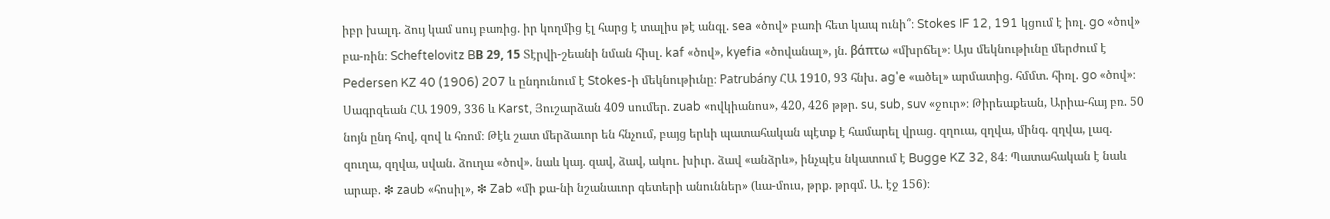իբր խալդ. ձույ կամ սույ բառից. իր կողմից էլ հարց է տալիս թէ անգլ. sea «ծով» բառի հետ կապ ունի՞։ Stokes IF 12, 191 կցում է իռլ. go «ծով» բա-ռին։ Scheftelovitz BВ 29, 15 Տէրվի-շեանի նման հիսլ. kaf «ծով», kyefia «ծովանալ», յն. βάπτω «մխրճել»։ Այս մեկնութիւնը մերժում է Pedersen KZ 40 (1906) 207 և ընդունում է Stokes-ի մեկնութիւնը։ Patrubány ՀԱ 1910, 93 հնխ. ag'e «ածել» արմատից. հմմտ. հիռլ. go «ծով»։ Սագրզեան ՀԱ 1909, 336 և Karst, Յուշարձան 409 սումեր. zuab «ովկիանոս», 420, 426 թթր. su, sub, suv «ջուր»։ Թիրեաքեան, Արիա-հայ բռ. 50 նոյն ընդ հով, զով և հռոմ։ Թէև շատ մերձաւոր են հնչում, բայց երևի պատահական պէտք է համարել վրաց. զղուա, զղվա, մինգ. զղվա, լազ. զուղա, զղվա, սվան. ձուղա «ծով». նաև կայ. զավ, ձավ, ակու. խիւր. ձավ «անձրև», ինչպէս նկատում է Bugge KZ 32, 84։ Պատահական է նաև արաբ. ❇ zaub «հոսիլ», ❇ Zab «մի քա-նի նշանաւոր գետերի անուններ» (ևա-մուս, թրք. թրգմ. Ա. էջ 156)։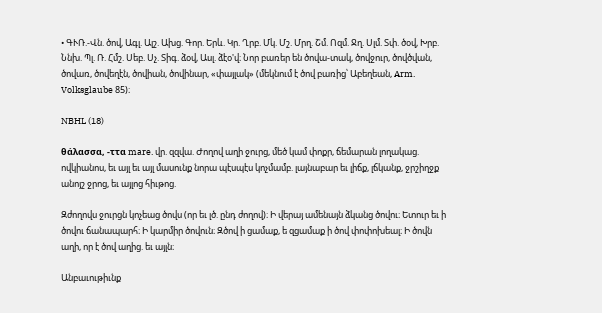• ԳՒՌ.-Վն. ծով, Ագլ. Ալշ. Ախց. Գոր. Երև. Կր. Ղրբ. Մկ. Մշ. Մրղ. Շմ. Ոզմ. Ջղ. Սլմ. Տփ. ծօվ, Խրբ. Ննխ. Պլ. Ռ. Հմշ. Սեբ. Սչ. Տիգ. ձօվ, Ասլ. ձէօ'վ։ Նոր բառեր են ծովա-տակ, ծովջուր, ծովծվան, ծովառ, ծովեղէն, ծովիան, ծովինար, «փայլակ» (մեկնում է ծով բառից՝ Աբեղեան, Arm. Volksglaube 85)։

NBHL (18)

θάλασσα, -ττα mare. վր. զզվա. Ժողով աղի ջուրց, մեծ կամ փոքր, ճեմարան լողակաց. ովկիանոս, եւ այլ եւ այլ մասունք նորա պէսպէս կոչմամբ. լայնաբար եւ լիճք, լճկանք, ջրշիղջք անոյշ ջրոց, եւ այլոց հիւթոց.

Զժողովս ջուրցն կոչեաց ծովս (որ եւ լծ. ընդ ժողով)։ Ի վերայ ամենայն ձկանց ծովու։ Ետուր եւ ի ծովու ճանապարհ։ Ի կարմիր ծովուն։ Զծով ի ցամաք, ե զցամաք ի ծով փոփոխեալ։ Ի ծովն աղի, որ է ծով աղից. եւ այլն։

Անբաւութիւնք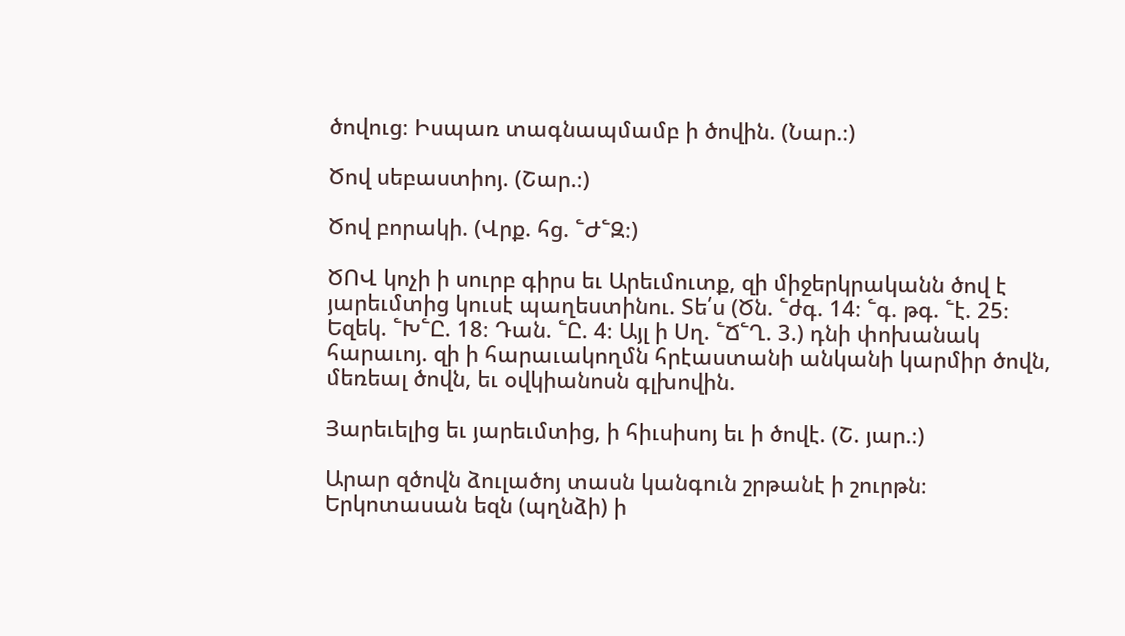ծովուց։ Իսպառ տագնապմամբ ի ծովին. (Նար.։)

Ծով սեբաստիոյ. (Շար.։)

Ծով բորակի. (Վրք. հց. ՟Ժ՟Զ։)

ԾՈՎ կոչի ի սուրբ գիրս եւ Արեւմուտք, զի միջերկրականն ծով է յարեւմտից կուսէ պաղեստինու. Տե՛ս (Ծն. ՟ժգ. 14։ ՟գ. թգ. ՟է. 25։ Եզեկ. ՟Խ՟Ը. 18։ Դան. ՟Ը. 4։ Այլ ի Սղ. ՟Ճ՟Ղ. 3.) դնի փոխանակ հարաւոյ. զի ի հարաւակողմն հրէաստանի անկանի կարմիր ծովն, մեռեալ ծովն, եւ օվկիանոսն գլխովին.

Յարեւելից եւ յարեւմտից, ի հիւսիսոյ եւ ի ծովէ. (Շ. յար.։)

Արար զծովն ձուլածոյ տասն կանգուն շրթանէ ի շուրթն։ Երկոտասան եզն (պղնձի) ի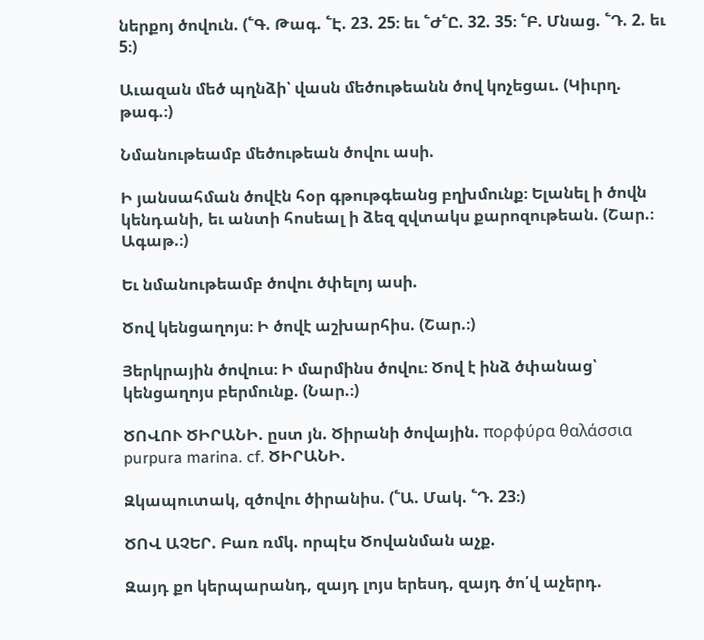ներքոյ ծովուն. (՟Գ. Թագ. ՟Է. 23. 25։ եւ ՟Ժ՟Ը. 32. 35։ ՟Բ. Մնաց. ՟Դ. 2. եւ 5։)

Աւազան մեծ պղնձի՝ վասն մեծութեանն ծով կոչեցաւ. (Կիւրղ. թագ.։)

Նմանութեամբ մեծութեան ծովու ասի.

Ի յանսահման ծովէն հօր գթութգեանց բղխմունք։ Ելանել ի ծովն կենդանի, եւ անտի հոսեալ ի ձեզ զվտակս քարոզութեան. (Շար.։ Ագաթ.։)

Եւ նմանութեամբ ծովու ծփելոյ ասի.

Ծով կենցաղոյս։ Ի ծովէ աշխարհիս. (Շար.։)

Յերկրային ծովուս։ Ի մարմինս ծովու։ Ծով է ինձ ծփանաց՝ կենցաղոյս բերմունք. (Նար.։)

ԾՈՎՈՒ ԾԻՐԱՆԻ. ըստ յն. Ծիրանի ծովային. πορφύρα θαλάσσια purpura marina. cf. ԾԻՐԱՆԻ.

Զկապուտակ, զծովու ծիրանիս. (՟Ա. Մակ. ՟Դ. 23։)

ԾՈՎ ԱՉԵՐ. Բառ ռմկ. որպէս Ծովանման աչք.

Զայդ քո կերպարանդ, զայդ լոյս երեսդ, զայդ ծո՛վ աչերդ.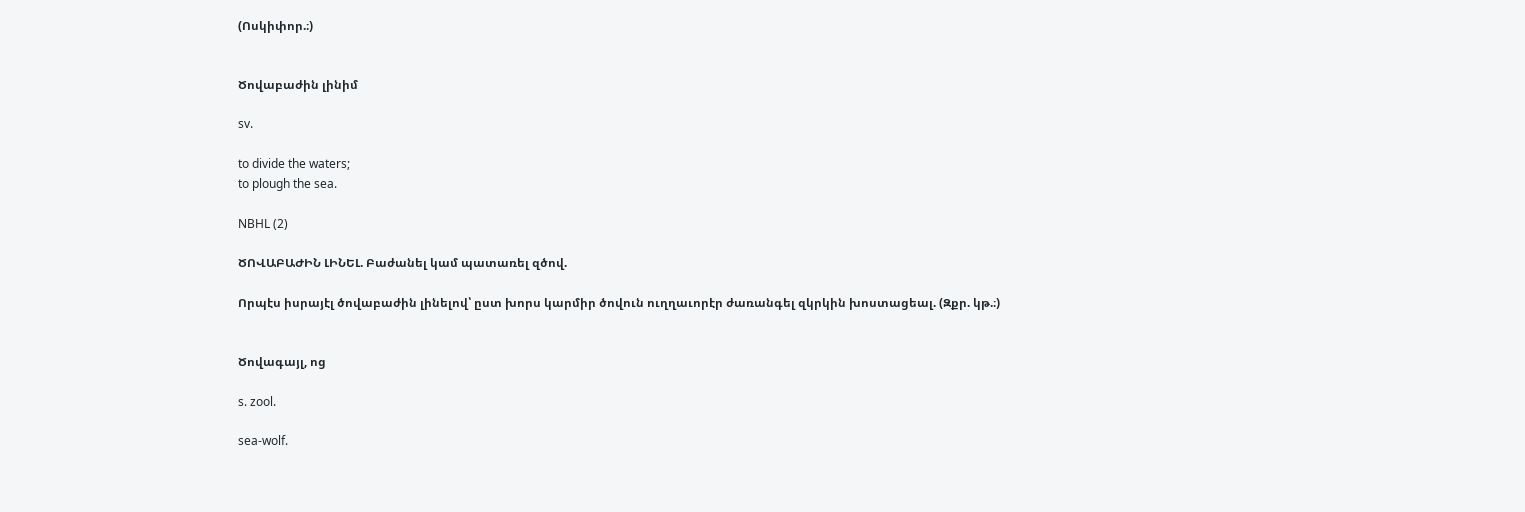(Ոսկիփոր.։)


Ծովաբաժին լինիմ

sv.

to divide the waters;
to plough the sea.

NBHL (2)

ԾՈՎԱԲԱԺԻՆ ԼԻՆԵԼ. Բաժանել կամ պատառել զծով.

Որպէս իսրայէլ ծովաբաժին լինելով՝ ըստ խորս կարմիր ծովուն ուղղաւորէր ժառանգել զկրկին խոստացեալ. (Զքր. կթ.։)


Ծովագայլ, ոց

s. zool.

sea-wolf.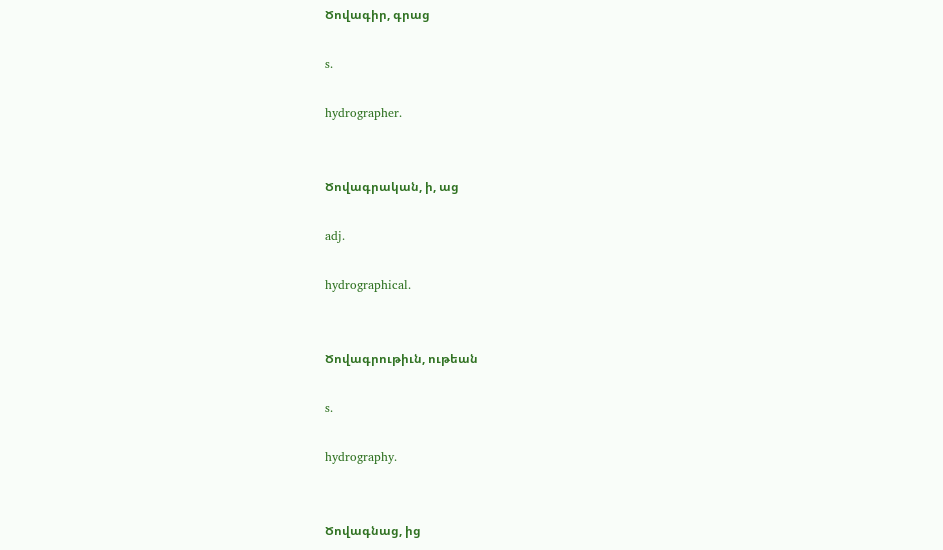Ծովագիր, գրաց

s.

hydrographer.


Ծովագրական, ի, աց

adj.

hydrographical.


Ծովագրութիւն, ութեան

s.

hydrography.


Ծովագնաց, ից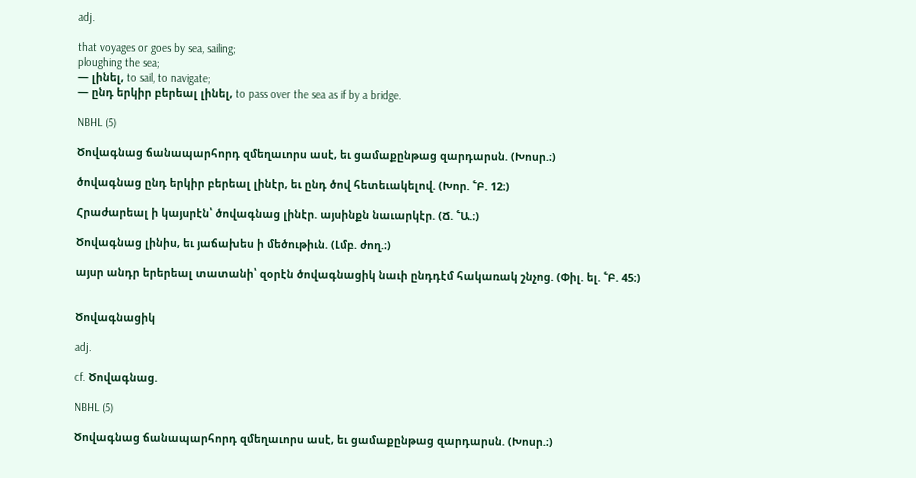adj.

that voyages or goes by sea, sailing;
ploughing the sea;
— լինել, to sail, to navigate;
— ընդ երկիր բերեալ լինել, to pass over the sea as if by a bridge.

NBHL (5)

Ծովագնաց ճանապարհորդ զմեղաւորս ասէ, եւ ցամաքընթաց զարդարսն. (Խոսր.։)

ծովագնաց ընդ երկիր բերեալ լինէր, եւ ընդ ծով հետեւակելով. (Խոր. ՟Բ. 12։)

Հրաժարեալ ի կայսրէն՝ ծովագնաց լինէր. այսինքն նաւարկէր. (Ճ. ՟Ա.։)

Ծովագնաց լինիս, եւ յաճախես ի մեծութիւն. (Լմբ. ժող.։)

այսր անդր երերեալ տատանի՝ զօրէն ծովագնացիկ նաւի ընդդէմ հակառակ շնչոց. (Փիլ. ել. ՟Բ. 45։)


Ծովագնացիկ

adj.

cf. Ծովագնաց.

NBHL (5)

Ծովագնաց ճանապարհորդ զմեղաւորս ասէ, եւ ցամաքընթաց զարդարսն. (Խոսր.։)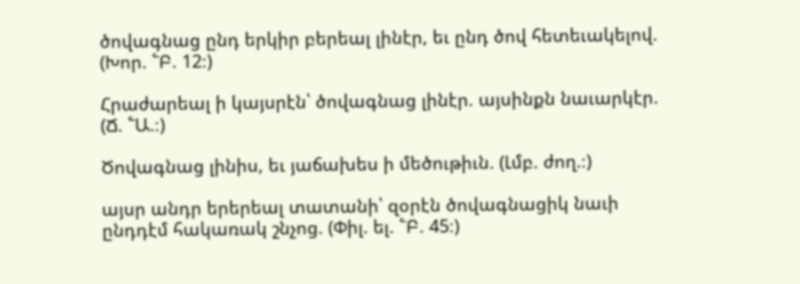ծովագնաց ընդ երկիր բերեալ լինէր, եւ ընդ ծով հետեւակելով. (Խոր. ՟Բ. 12։)

Հրաժարեալ ի կայսրէն՝ ծովագնաց լինէր. այսինքն նաւարկէր. (Ճ. ՟Ա.։)

Ծովագնաց լինիս, եւ յաճախես ի մեծութիւն. (Լմբ. ժող.։)

այսր անդր երերեալ տատանի՝ զօրէն ծովագնացիկ նաւի ընդդէմ հակառակ շնչոց. (Փիլ. ել. ՟Բ. 45։)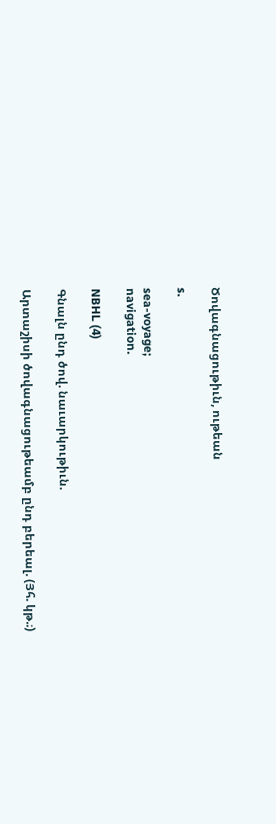Ծովագնացութիւն, ութեան

s.

sea-voyage;
navigation.

NBHL (4)

Գնալն ընդ ծով. նաւարկութիւն.

Արտաշիսի ծովագնացութեամբ ընդ բերեալ. (Յհ. կթ.։)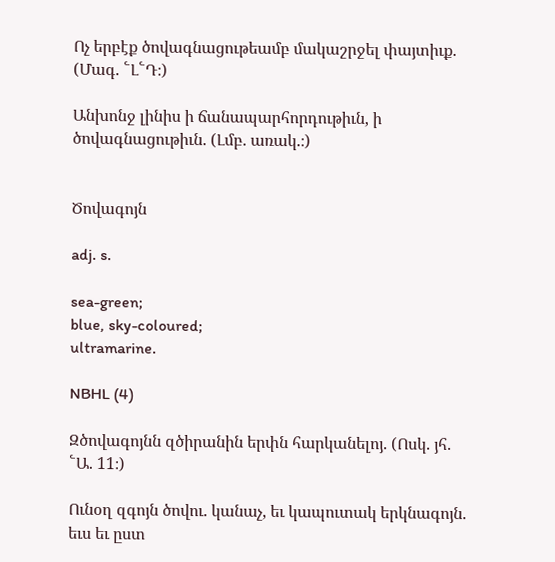Ոչ երբէք ծովագնացութեամբ մակաշրջել փայտիւք. (Մագ. ՟Լ՟Դ։)

Անխոնջ լինիս ի ճանապարհորդութիւն, ի ծովագնացութիւն. (Լմբ. առակ.։)


Ծովագոյն

adj. s.

sea-green;
blue, sky-coloured;
ultramarine.

NBHL (4)

Զծովագոյնն զծիրանին երփն հարկանելոյ. (Ոսկ. յհ. ՟Ա. 11։)

Ունօղ զգոյն ծովու. կանաչ, եւ կապուտակ երկնագոյն. եւս եւ ըստ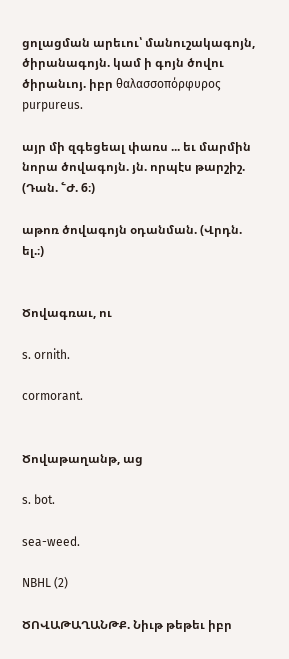ցոլացման արեւու՝ մանուշակագոյն, ծիրանագոյն. կամ ի գոյն ծովու ծիրանւոյ. իբր θαλασσοπόρφυρος purpureus.

այր մի զգեցեալ փառս ... եւ մարմին նորա ծովագոյն. յն. որպէս թարշիշ. (Դան. ՟Ժ. 6։)

աթոռ ծովագոյն օդանման. (Վրդն. ել.։)


Ծովագռաւ, ու

s. ornith.

cormorant.


Ծովաթաղանթ, աց

s. bot.

sea-weed.

NBHL (2)

ԾՈՎԱԹԱՂԱՆԹՔ. Նիւթ թեթեւ իբր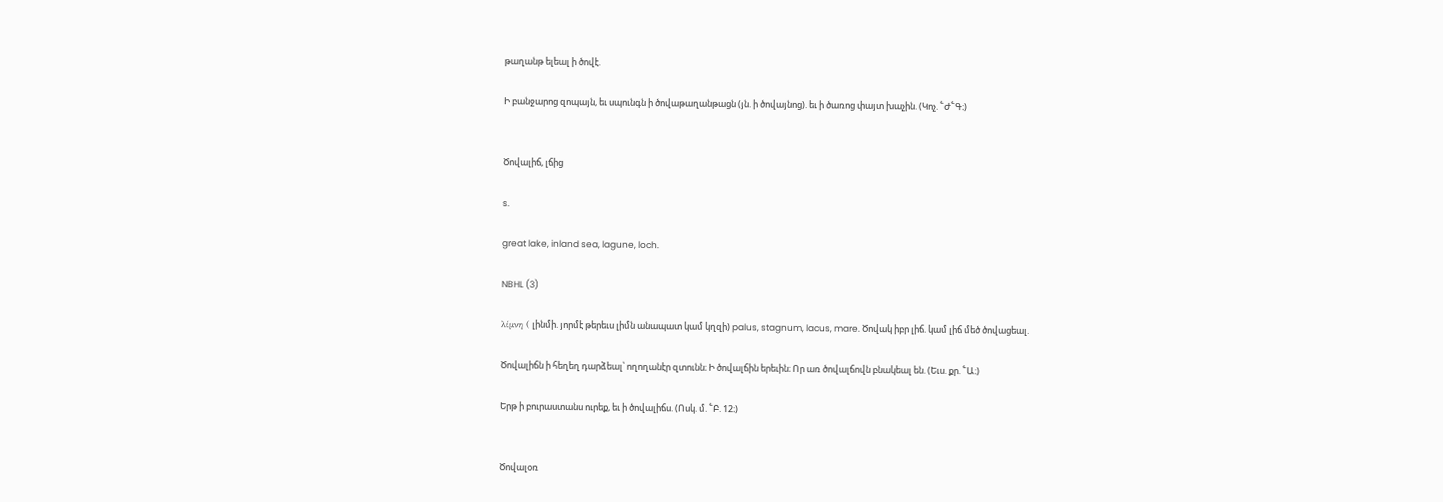թաղանթ ելեալ ի ծովէ.

Ի բանջարոց զոպայն, եւ սպունգն ի ծովաթաղանթացն (յն. ի ծովայնոց). եւ ի ծառոց փայտ խաչին. (Կոչ. ՟Ժ՟Գ։)


Ծովալիճ, լճից

s.

great lake, inland sea, lagune, loch.

NBHL (3)

λίμνη ( լինմի. յորմէ թերեւս լիմն անապատ կամ կղզի) palus, stagnum, lacus, mare. Ծովակ իբր լիճ. կամ լիճ մեծ ծովացեալ.

Ծովալիճն ի հեղեղ դարձեալ՝ ողողանէր զտունն։ Ի ծովալճին երեւին։ Որ առ ծովալճովն բնակեալ են. (Եւս. քր. ՟Ա։)

Երթ ի բուրաստանս ուրեք, եւ ի ծովալիճս. (Ոսկ. մ. ՟Բ. 12։)


Ծովալօռ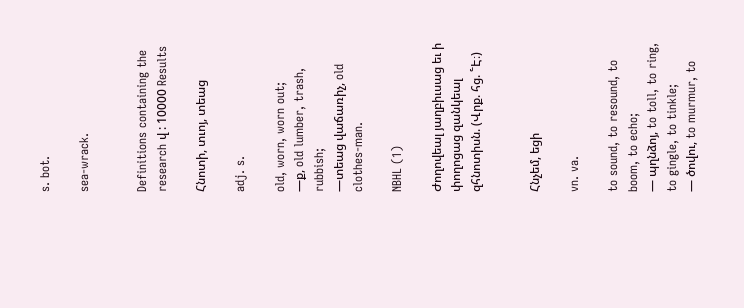s. bot.

sea-wrack.


Definitions containing the research վ : 10000 Results

Հնոտի, տւոյ, տեաց

adj. s.

old, worn, worn out;
—ք, old lumber, trash, rubbish;
—տեաց վաճառիչ, old clothes-man.

NBHL (1)

Ժողովեալ յաղբիւսաց եւ ի փողոցաց զանկեալ զհնոտիսն. (Վրք. հց. ՟Է։)


Հնչեմ, եցի

vn. va.

to sound, to resound, to boom, to echo;
— պղնձոյ, to toll, to ring, to gingle, to tinkle;
— ծովու, to murmur, to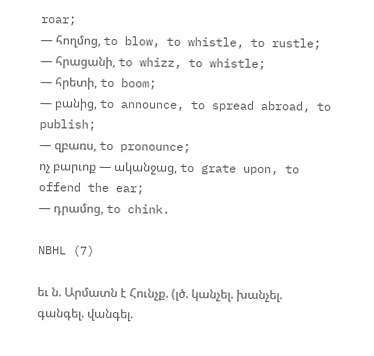roar;
— հողմոց, to blow, to whistle, to rustle;
— հրացանի, to whizz, to whistle;
— հրետի, to boom;
— բանից, to announce, to spread abroad, to publish;
— զբառս, to pronounce;
ոչ բարւոք — ականջաց, to grate upon, to offend the ear;
— դրամոց, to chink.

NBHL (7)

եւ ն. Արմատն է Հունչք. (լծ. կանչել. խանչել. գանգել. վանգել.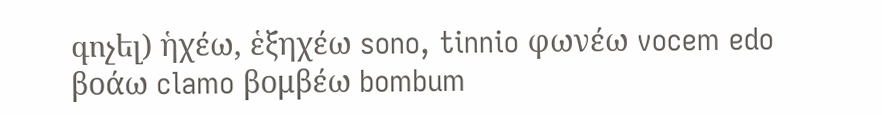գոչել) ἡχέω, ἑξηχέω sono, tinnio φωνέω vocem edo βοάω clamo βομβέω bombum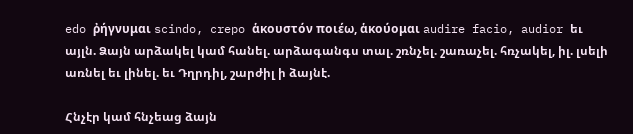edo ῤήγνυμαι scindo, crepo ἁκουστόν ποιέω, ἁκούομαι audire facio, audior եւ այլն. Ձայն արձակել կամ հանել. արձագանգս տալ. շռնչել. շառաչել. հռչակել, իլ. լսելի առնել եւ լինել. եւ Դղրդիլ, շարժիլ ի ձայնէ.

Հնչէր կամ հնչեաց ձայն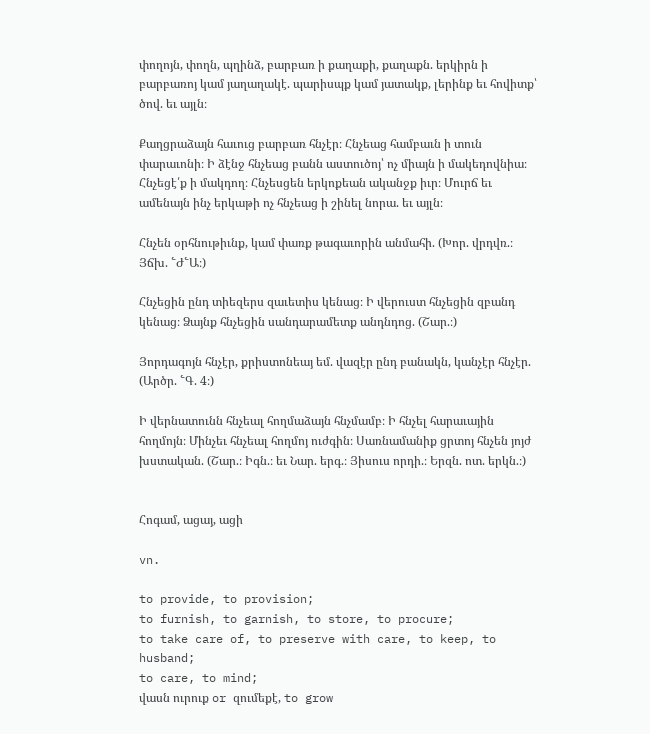փողոյն, փողն, պղինձ, բարբառ ի քաղաքի, քաղաքն. երկիրն ի բարբառոյ կամ յաղաղակէ. պարիսպք կամ յատակք, լերինք եւ հովիտք՝ ծով. եւ այլն։

Քաղցրաձայն հաւուց բարբառ հնչէր։ Հնչեաց համբաւն ի տուն փարաւոնի։ Ի ձէնջ հնչեաց բանն աստուծոյ՝ ոչ միայն ի մակեդովնիա։ Հնչեցէ՛ք ի մակդող։ Հնչեսցեն երկոքեան ականջք իւր։ Մուրճ եւ ամենայն ինչ երկաթի ոչ հնչեաց ի շինել նորա. եւ այլն։

Հնչեն օրհնութիւնք, կամ փառք թագաւորին անմահի. (Խոր. վրդվռ.։ Յճխ. ՟Ժ՟Ա։)

Հնչեցին ընդ տիեզերս զաւետիս կենաց։ Ի վերուստ հնչեցին զբանդ կենաց։ Ձայնք հնչեցին սանդարամետք անդնդոց. (Շար.։)

Յորդագոյն հնչէր, քրիստոնեայ եմ. վազէր ընդ բանակն, կանչէր հնչէր. (Արծր. ՟Գ. 4։)

Ի վերնատունն հնչեալ հողմաձայն հնչմամբ։ Ի հնչել հարաւային հողմոյն։ Մինչեւ հնչեալ հողմոյ ուժգին։ Սառնամանիք ցրտոյ հնչեն յոյժ խստական. (Շար.։ Իգն.։ եւ Նար. երգ.։ Յիսուս որդի.։ Երզն. ոտ. երկն.։)


Հոգամ, ացայ, ացի

vn.

to provide, to provision;
to furnish, to garnish, to store, to procure;
to take care of, to preserve with care, to keep, to husband;
to care, to mind;
վասն ուրուք or զումեքէ, to grow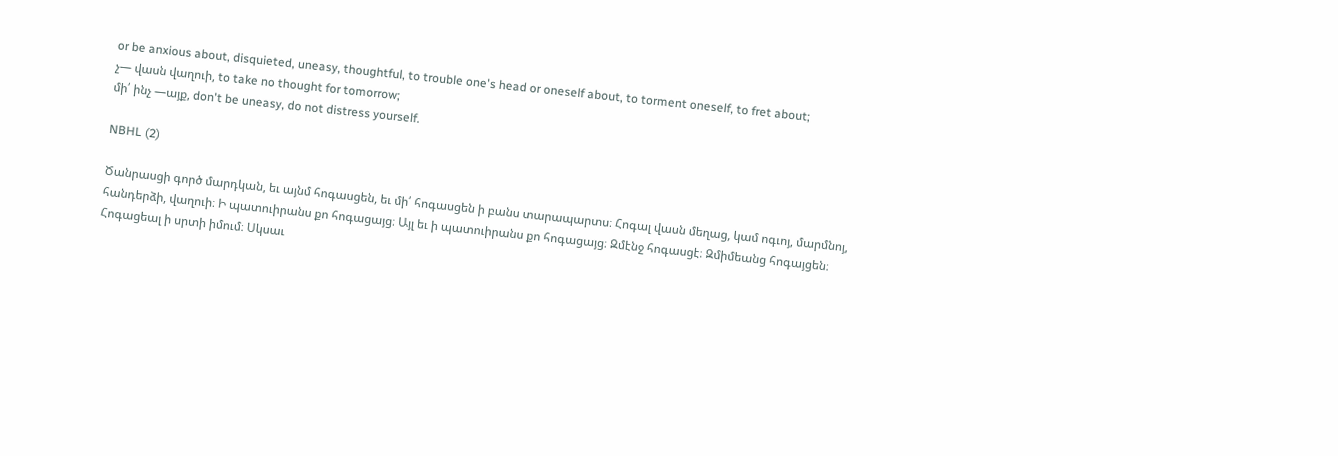or be anxious about, disquieted, uneasy, thoughtful, to trouble one's head or oneself about, to torment oneself, to fret about;
չ— վասն վաղուի, to take no thought for tomorrow;
մի՛ ինչ —այք, don't be uneasy, do not distress yourself.

NBHL (2)

Ծանրասցի գործ մարդկան, եւ այնմ հոգասցեն, եւ մի՛ հոգասցեն ի բանս տարապարտս։ Հոգալ վասն մեղաց, կամ ոգւոյ, մարմնոյ, հանդերձի, վաղուի։ Ի պատուիրանս քո հոգացայց։ Այլ եւ ի պատուիրանս քո հոգացայց։ Զմէնջ հոգասցէ։ Զմիմեանց հոգայցեն։ Հոգացեալ ի սրտի իմում։ Սկսաւ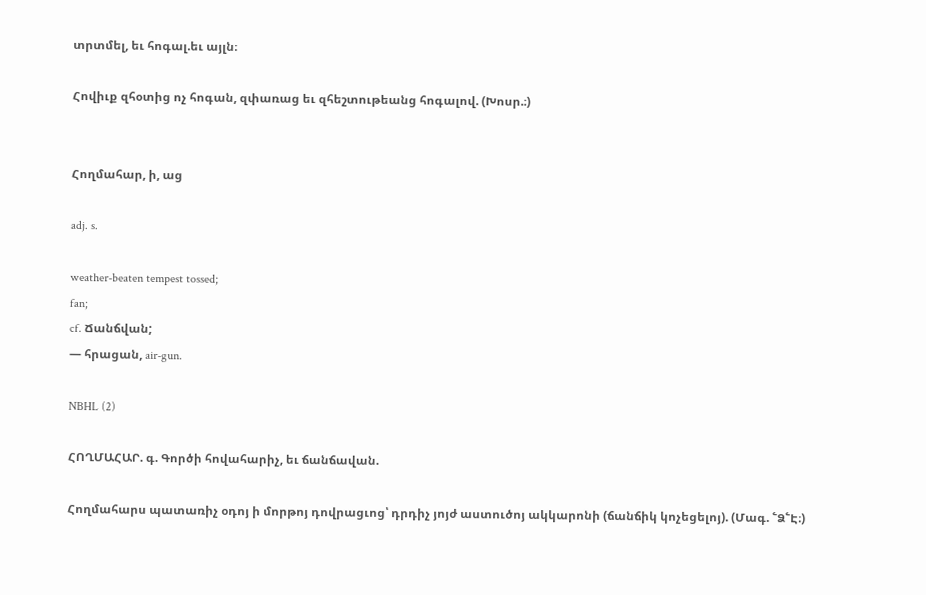տրտմել, եւ հոգալ.եւ այլն։

Հովիւք զհօտից ոչ հոգան, զփառաց եւ զհեշտութեանց հոգալով. (Խոսր.։)


Հողմահար, ի, աց

adj. s.

weather-beaten tempest tossed;
fan;
cf. Ճանճվան;
— հրացան, air-gun.

NBHL (2)

ՀՈՂՄԱՀԱՐ. գ. Գործի հովահարիչ, եւ ճանճավան.

Հողմահարս պատառիչ օդոյ ի մորթոյ դովրացւոց՝ դրդիչ յոյժ աստուծոյ ակկարոնի (ճանճիկ կոչեցելոյ). (Մագ. ՟Ձ՟Է։)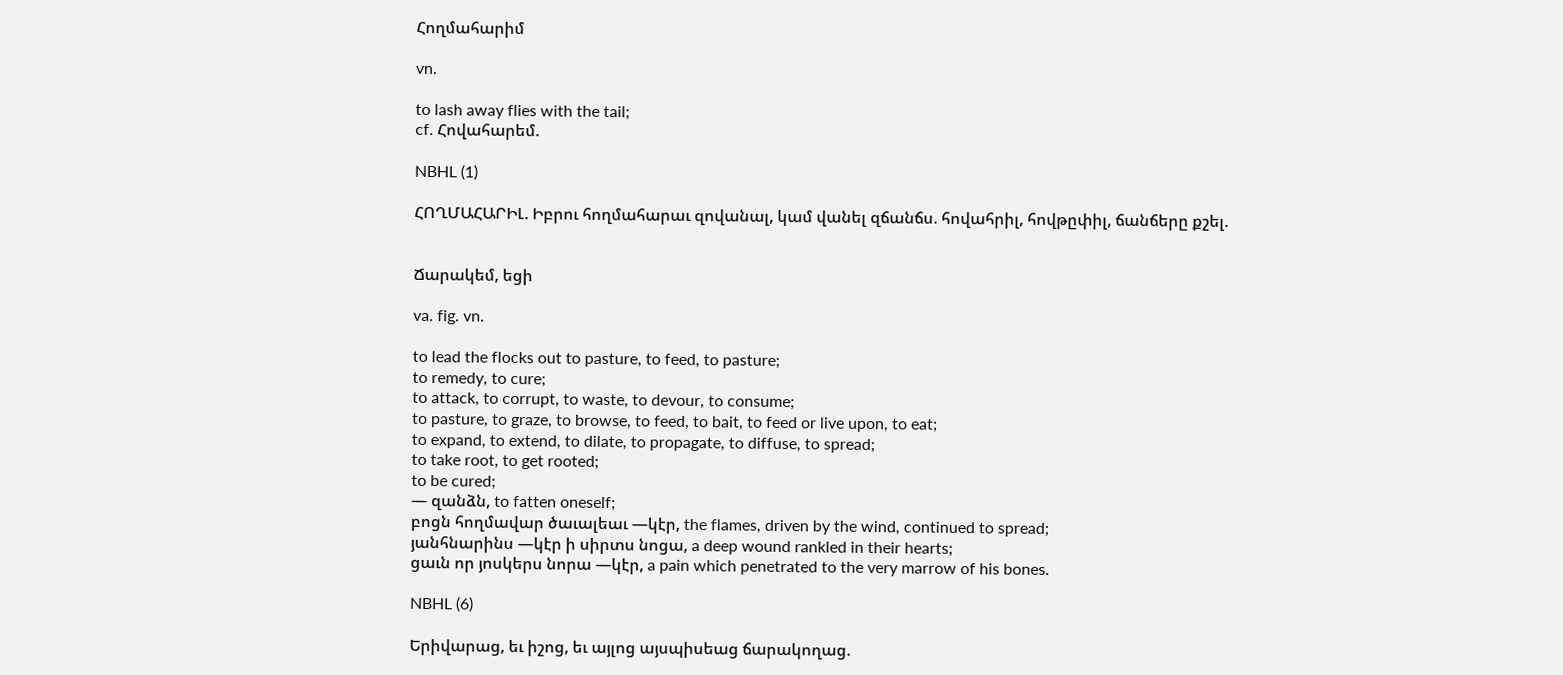Հողմահարիմ

vn.

to lash away flies with the tail;
cf. Հովահարեմ.

NBHL (1)

ՀՈՂՄԱՀԱՐԻԼ. Իբրու հողմահարաւ զովանալ, կամ վանել զճանճս. հովահրիլ, հովթըփիլ, ճանճերը քշել.


Ճարակեմ, եցի

va. fig. vn.

to lead the flocks out to pasture, to feed, to pasture;
to remedy, to cure;
to attack, to corrupt, to waste, to devour, to consume;
to pasture, to graze, to browse, to feed, to bait, to feed or live upon, to eat;
to expand, to extend, to dilate, to propagate, to diffuse, to spread;
to take root, to get rooted;
to be cured;
— զանձն, to fatten oneself;
բոցն հողմավար ծաւալեաւ —կէր, the flames, driven by the wind, continued to spread;
յանհնարինս —կէր ի սիրտս նոցա, a deep wound rankled in their hearts;
ցաւն որ յոսկերս նորա —կէր, a pain which penetrated to the very marrow of his bones.

NBHL (6)

Երիվարաց, եւ իշոց, եւ այլոց այսպիսեաց ճարակողաց.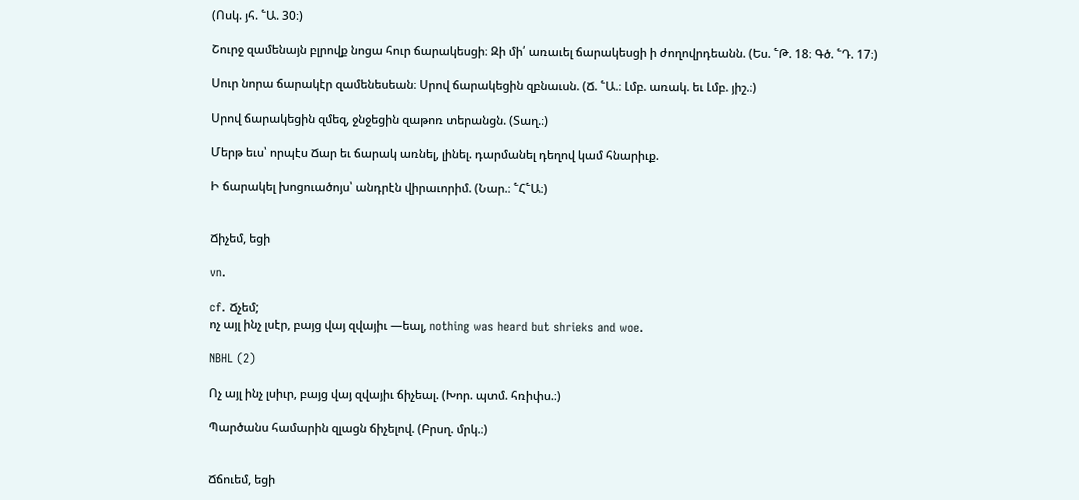(Ոսկ. յհ. ՟Ա. 30։)

Շուրջ զամենայն բլրովք նոցա հուր ճարակեսցի։ Զի մի՛ առաւել ճարակեսցի ի ժողովրդեանն. (Ես. ՟Թ. 18։ Գծ. ՟Դ. 17։)

Սուր նորա ճարակէր զամենեսեան։ Սրով ճարակեցին զբնաւսն. (Ճ. ՟Ա.։ Լմբ. առակ. եւ Լմբ. յիշ.։)

Սրով ճարակեցին զմեզ, ջնջեցին զաթոռ տերանցն. (Տաղ.։)

Մերթ եւս՝ որպէս Ճար եւ ճարակ առնել, լինել. դարմանել դեղով կամ հնարիւք.

Ի ճարակել խոցուածոյս՝ անդրէն վիրաւորիմ. (Նար.։ ՟Հ՟Ա։)


Ճիչեմ, եցի

vn.

cf. Ճչեմ;
ոչ այլ ինչ լսէր, բայց վայ զվայիւ —եալ, nothing was heard but shrieks and woe.

NBHL (2)

Ոչ այլ ինչ լսիւր, բայց վայ զվայիւ ճիչեալ. (Խոր. պտմ. հռիփս.։)

Պարծանս համարին զլացն ճիչելով. (Բրսղ. մրկ.։)


Ճճուեմ, եցի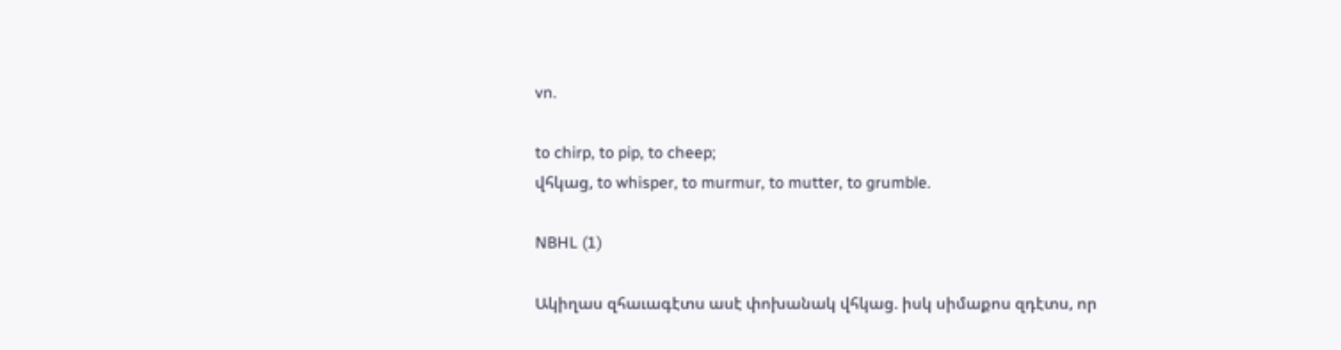vn.

to chirp, to pip, to cheep;
վհկաց, to whisper, to murmur, to mutter, to grumble.

NBHL (1)

Ակիղաս զհաւագէտս ասէ փոխանակ վհկաց. իսկ սիմաքոս զդէտս, որ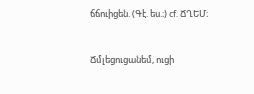ճճուիցեն. (Գէ. ես.։) cf. ՃՂԵՄ։


Ճմլեցուցանեմ, ուցի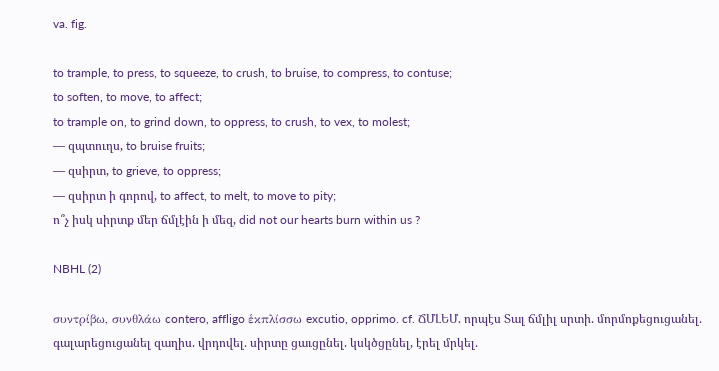va. fig.

to trample, to press, to squeeze, to crush, to bruise, to compress, to contuse;
to soften, to move, to affect;
to trample on, to grind down, to oppress, to crush, to vex, to molest;
— զպտուղս, to bruise fruits;
— զսիրտ, to grieve, to oppress;
— զսիրտ ի գորով, to affect, to melt, to move to pity;
ո՞չ իսկ սիրտք մեր ճմլէին ի մեզ, did not our hearts burn within us ?

NBHL (2)

συντρίβω, συνθλάω contero, affligo ἑκπλίσσω excutio, opprimo. cf. ՃՄԼԵՄ. որպէս Տալ ճմլիլ սրտի. մորմոքեցուցանել. գալարեցուցանել զաղիս. վրդովել. սիրտը ցաւցընել. կսկծցընել, էրել մրկել.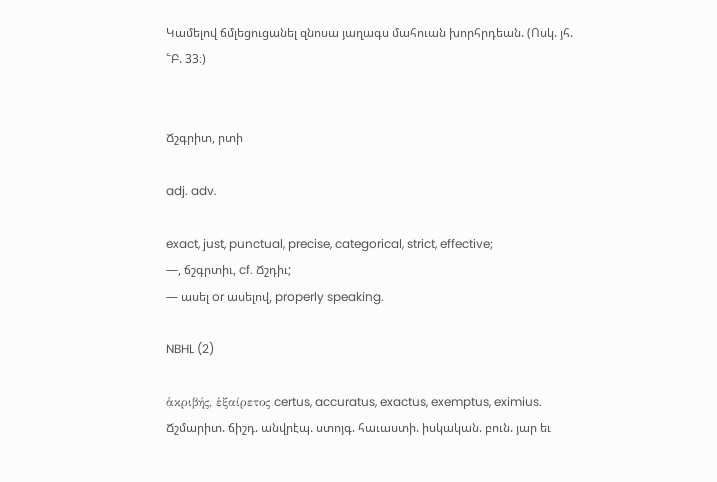Կամելով ճմլեցուցանել զնոսա յաղագս մահուան խորհրդեան. (Ոսկ. յհ. ՟Բ. 33։)


Ճշգրիտ, րտի

adj. adv.

exact, just, punctual, precise, categorical, strict, effective;
—, ճշգրտիւ, cf. Ճշդիւ;
— ասել or ասելով, properly speaking.

NBHL (2)

ἁκριβής, ἑξαίρετος certus, accuratus, exactus, exemptus, eximius. Ճշմարիտ. ճիշդ. անվրէպ. ստոյգ. հաւաստի. իսկական. բուն. յար եւ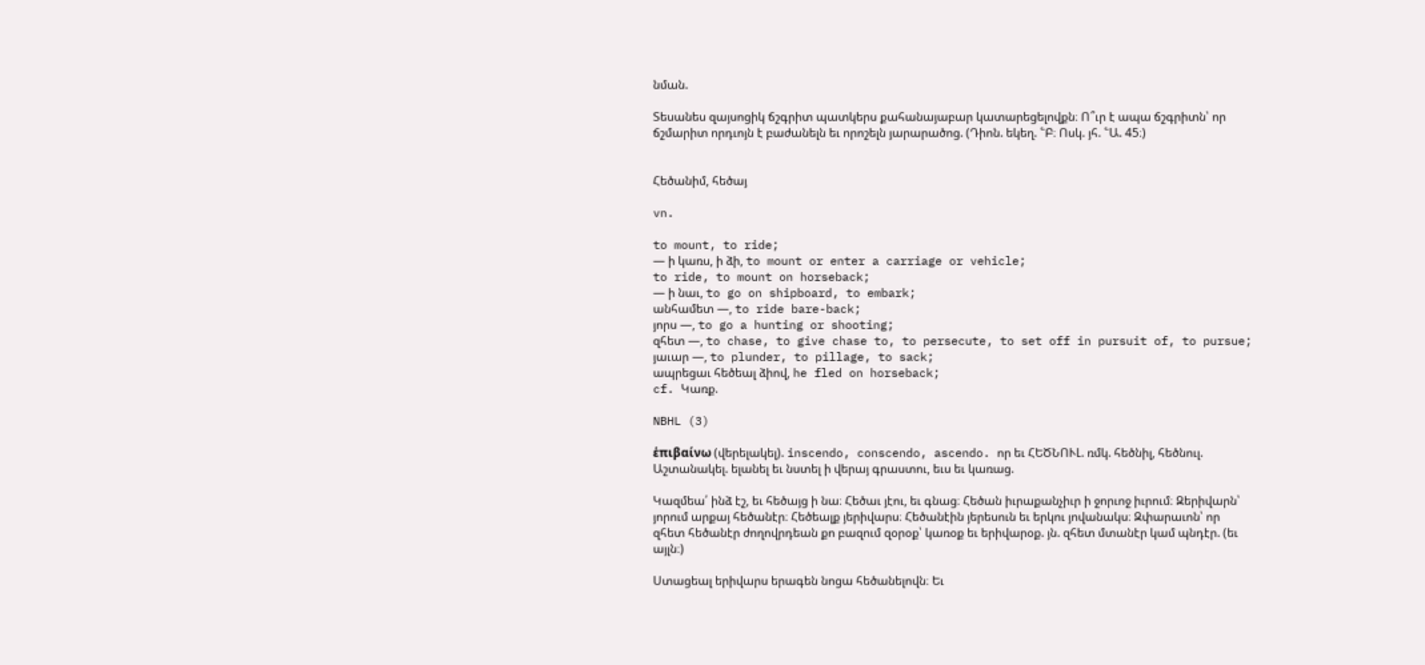նման.

Տեսանես զայսոցիկ ճշգրիտ պատկերս քահանայաբար կատարեցելովքն։ Ո՞ւր է ապա ճշգրիտն՝ որ ճշմարիտ որդւոյն է բաժանելն եւ որոշելն յարարածոց. (Դիոն. եկեղ. ՟Բ։ Ոսկ. յհ. ՟Ա. 45։)


Հեծանիմ, հեծայ

vn.

to mount, to ride;
— ի կառս, ի ձի, to mount or enter a carriage or vehicle;
to ride, to mount on horseback;
— ի նաւ, to go on shipboard, to embark;
անհամետ —, to ride bare-back;
յորս —, to go a hunting or shooting;
զհետ —, to chase, to give chase to, to persecute, to set off in pursuit of, to pursue;
յաւար —, to plunder, to pillage, to sack;
ապրեցաւ հեծեալ ձիով, he fled on horseback;
cf. Կառք.

NBHL (3)

ἑπιβαίνω (վերելակել). inscendo, conscendo, ascendo. որ եւ ՀԵԾՆՈՒԼ. ռմկ. հեծնիլ, հեծնուլ. Աշտանակել. ելանել եւ նստել ի վերայ գրաստու, եւս եւ կառաց.

Կազմեա՛ ինձ էշ, եւ հեծայց ի նա։ Հեծաւ յէու, եւ գնաց։ Հեծան իւրաքանչիւր ի ջորւոջ իւրում։ Զերիվարն՝ յորում արքայ հեծանէր։ Հեծեալք յերիվարս։ Հեծանէին յերեսուն եւ երկու յովանակս։ Զփարաւոն՝ որ զհետ հեծանէր ժողովրդեան քո բազում զօրօք՝ կառօք եւ երիվարօք. յն. զհետ մտանէր կամ պնդէր. (եւ այլն։)

Ստացեալ երիվարս երագեն նոցա հեծանելովն։ Եւ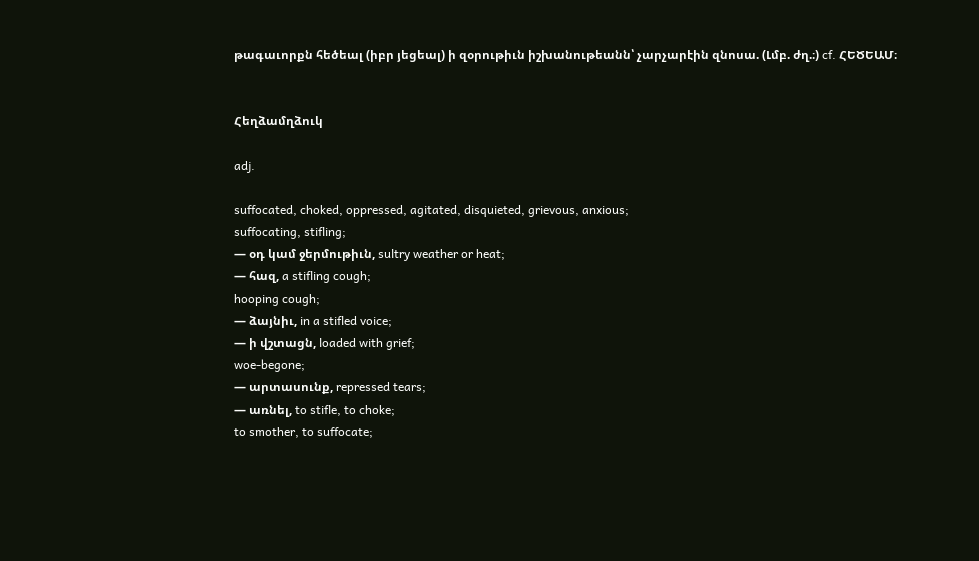թագաւորքն հեծեալ (իբր յեցեալ) ի զօրութիւն իշխանութեանն՝ չարչարէին զնոսա. (Լմբ. ժղ.։) cf. ՀԵԾԵԱՄ։


Հեղձամղձուկ

adj.

suffocated, choked, oppressed, agitated, disquieted, grievous, anxious;
suffocating, stifling;
— օդ կամ ջերմութիւն, sultry weather or heat;
— հազ, a stifling cough;
hooping cough;
— ձայնիւ, in a stifled voice;
— ի վշտացն, loaded with grief;
woe-begone;
— արտասունք, repressed tears;
— առնել, to stifle, to choke;
to smother, to suffocate;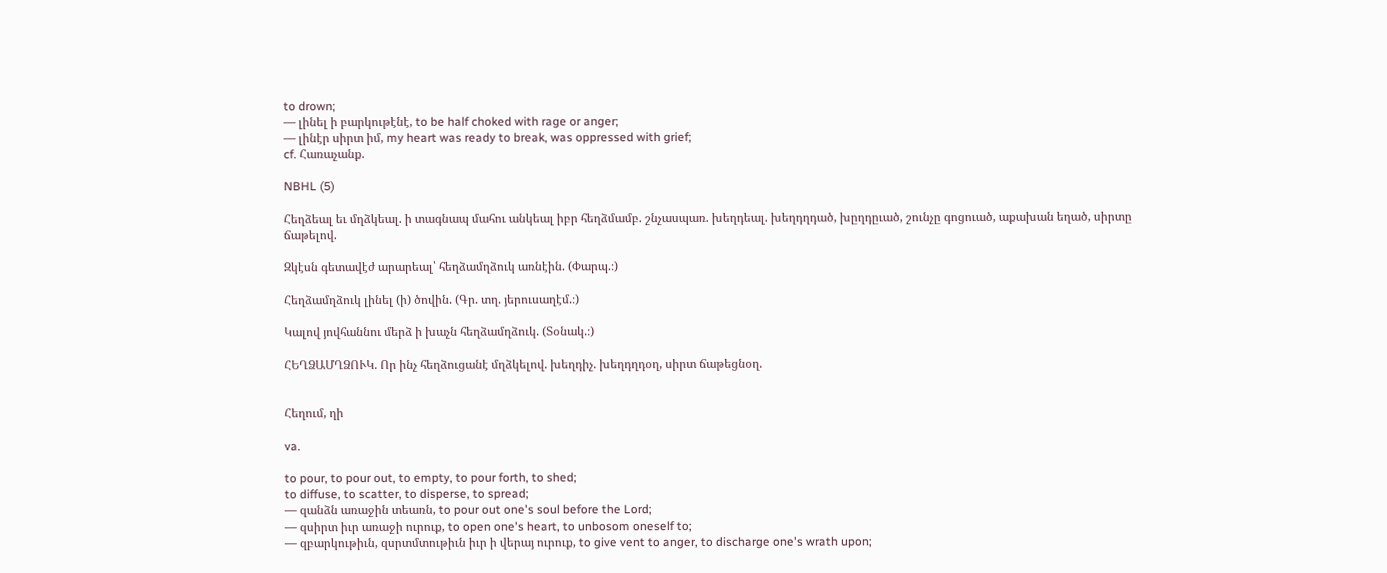to drown;
— լինել ի բարկութէնէ, to be half choked with rage or anger;
— լինէր սիրտ իմ, my heart was ready to break, was oppressed with grief;
cf. Հառաչանք.

NBHL (5)

Հեղձեալ եւ մղձկեալ. ի տագնապ մահու անկեալ իբր հեղձմամբ. շնչասպառ. խեղդեալ. խեղդղդած, խըղդըւած, շունչը գոցուած, աքախան եղած, սիրտը ճաթելով.

Զկէսն գետավէժ արարեալ՝ հեղձամղձուկ առնէին. (Փարպ.։)

Հեղձամղձուկ լինել (ի) ծովին. (Գր. տղ. յերուսաղէմ.։)

Կալով յովհաննու մերձ ի խաչն հեղձամղձուկ. (Տօնակ.։)

ՀԵՂՁԱՄՂՁՈՒԿ. Որ ինչ հեղձուցանէ մղձկելով. խեղդիչ. խեղդղդօղ, սիրտ ճաթեցնօղ.


Հեղում, ղի

va.

to pour, to pour out, to empty, to pour forth, to shed;
to diffuse, to scatter, to disperse, to spread;
— զանձն առաջին տեառն, to pour out one's soul before the Lord;
— զսիրտ իւր առաջի ուրուք, to open one's heart, to unbosom oneself to;
— զբարկութիւն, զսրտմտութիւն իւր ի վերայ ուրուք, to give vent to anger, to discharge one's wrath upon;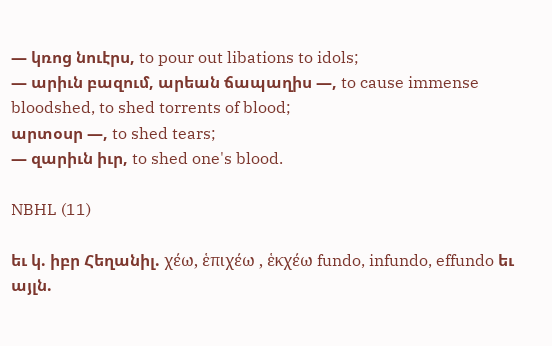— կռոց նուէրս, to pour out libations to idols;
— արիւն բազում, արեան ճապաղիս —, to cause immense bloodshed, to shed torrents of blood;
արտօսր —, to shed tears;
— զարիւն իւր, to shed one's blood.

NBHL (11)

եւ կ. իբր Հեղանիլ. χέω, ἑπιχέω , ἑκχέω fundo, infundo, effundo եւ այլն.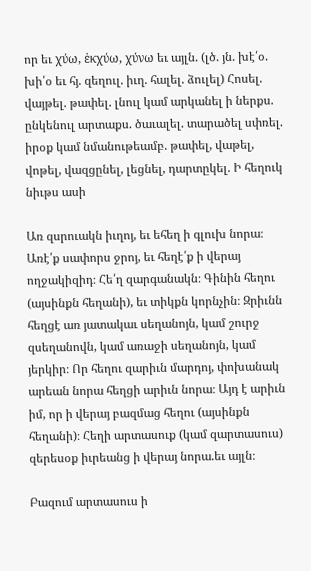որ եւ χύω, ἑκχύω, χύνω եւ այլն. (լծ. յն. խէ՛օ. խի՛օ եւ հյ. զեղուլ. իւղ. հալել. ձուլել) Հոսել. վայթել. թափել. լնուլ կամ արկանել ի ներքս. ընկենուլ արտաքս. ծաւալել. տարածել սփռել. իրօք կամ նմանութեամբ. թափել, վաթել, վոթել, վազցընել, լեցնել, դարտըկել. Ի հեղուկ նիւթս ասի

Առ զսրուակն իւղոյ, եւ եհեղ ի գլուխ նորա։ Առէ՛ք սափորս ջրոյ, եւ հեղէ՛ք ի վերայ ողջակիզիդ։ Հե՛ղ զարգանակն։ Գինին հեղու (այսինքն հեղանի), եւ տիկքն կորնչին։ Զրիւնն հեղցէ առ յատակաւ սեղանոյն, կամ շուրջ զսեղանովն, կամ առաջի սեղանոյն, կամ յերկիր։ Որ հեղու զարիւն մարդոյ, փոխանակ արեան նորա հեղցի արիւն նորա։ Այդ է արիւն իմ, որ ի վերայ բազմաց հեղու (այսինքն հեղանի)։ Հեղի արտասուք (կամ զարտասուս) զերեսօք իւրեանց ի վերայ նորա.եւ այլն։

Բազում արտասուս ի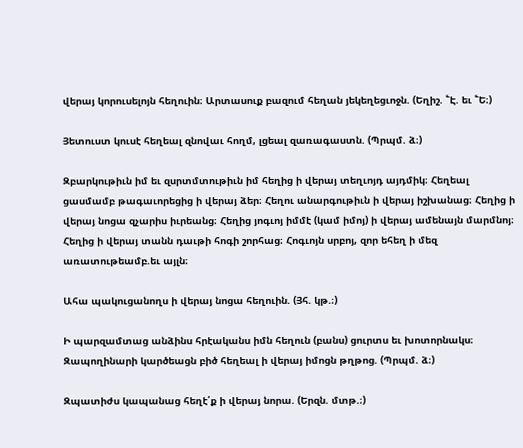վերայ կորուսելոյն հեղուին։ Արտասուք բազում հեղան յեկեղեցւոջն. (Եղիշ. ՟Է. եւ ՟Ե։)

Յետուստ կուսէ հեղեալ զնովաւ հողմ, լցեալ զառագաստն. (Պրպմ. ձ։)

Զբարկութիւն իմ եւ զսրտմտութիւն իմ հեղից ի վերայ տեղւոյդ այդմիկ։ Հեղեալ ցասմամբ թագաւորեցից ի վերայ ձեր։ Հեղու անարգութիւն ի վերայ իշխանաց։ Հեղից ի վերայ նոցա զչարիս իւրեանց։ Հեղից յոգւոյ իմմէ (կամ իմոյ) ի վերայ ամենայն մարմնոյ։ Հեղից ի վերայ տանն դաւթի հոգի շորհաց։ Հոգւոյն սրբոյ, զոր եհեղ ի մեզ առատութեամբ.եւ այլն։

Ահա պակուցանողս ի վերայ նոցա հեղուին. (Յհ. կթ.։)

Ի պարզամտաց անձինս հրէականս իմն հեղուն (բանս) ցուրտս եւ խոտորնակս։ Զապողինարի կարծեացն բիծ հեղեալ ի վերայ իմոցն թղթոց. (Պրպմ. ձ։)

Զպատիժս կապանաց հեղէ՛ք ի վերայ նորա. (Երզն. մտթ.։)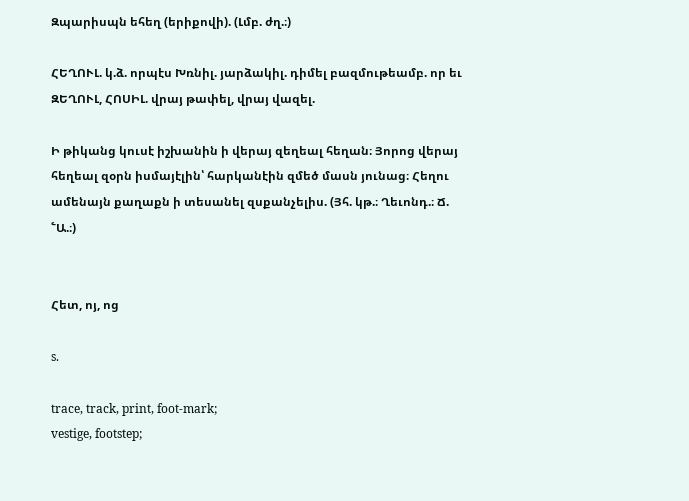Զպարիսպն եհեղ (երիքովի). (Լմբ. ժղ.։)

ՀԵՂՈՒԼ. կ.ձ. որպէս Խռնիլ. յարձակիլ. դիմել բազմութեամբ. որ եւ ԶԵՂՈՒԼ, ՀՈՍԻԼ. վրայ թափել, վրայ վազել.

Ի թիկանց կուսէ իշխանին ի վերայ զեղեալ հեղան։ Յորոց վերայ հեղեալ զօրն իսմայէլին՝ հարկանէին զմեծ մասն յունաց։ Հեղու ամենայն քաղաքն ի տեսանել զսքանչելիս. (Յհ. կթ.։ Ղեւոնդ.։ Ճ. ՟Ա.։)


Հետ, ոյ, ոց

s.

trace, track, print, foot-mark;
vestige, footstep;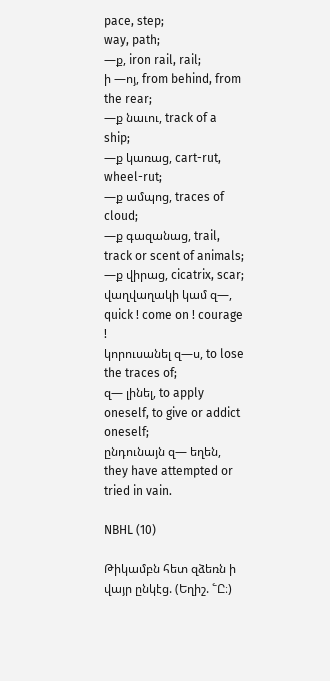pace, step;
way, path;
—ք, iron rail, rail;
ի —ոյ, from behind, from the rear;
—ք նաւու, track of a ship;
—ք կառաց, cart-rut, wheel-rut;
—ք ամպոց, traces of cloud;
—ք գազանաց, trail, track or scent of animals;
—ք վիրաց, cicatrix, scar;
վաղվաղակի կամ զ—, quick ! come on ! courage !
կորուսանել զ—ս, to lose the traces of;
զ— լինել, to apply oneself, to give or addict oneself;
ընդունայն զ— եղեն, they have attempted or tried in vain.

NBHL (10)

Թիկամբն հետ զձեռն ի վայր ընկէց. (Եղիշ. ՟Ը։)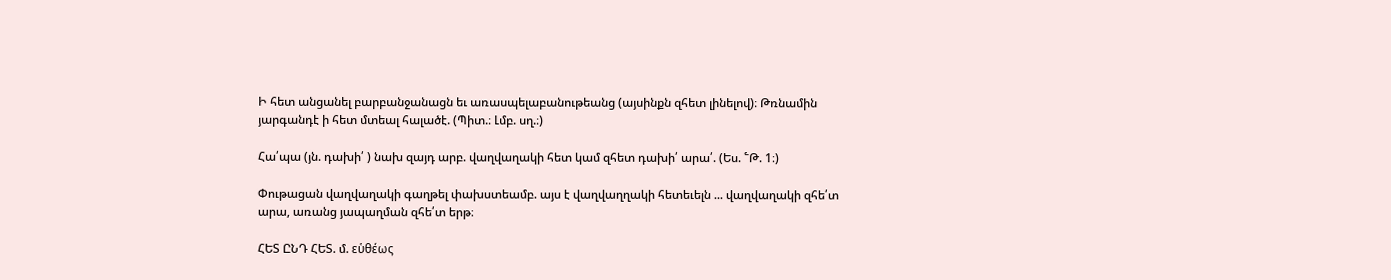Ի հետ անցանել բարբանջանացն եւ առասպելաբանութեանց (այսինքն զհետ լինելով)։ Թռնամին յարգանդէ ի հետ մտեալ հալածէ. (Պիտ.։ Լմբ. սղ.։)

Հա՛պա (յն. դախի՛ ) նախ զայդ արբ. վաղվաղակի հետ կամ զհետ դախի՛ արա՛. (Ես. ՟Թ. 1։)

Փութացան վաղվաղակի գաղթել փախստեամբ. այս է վաղվաղղակի հետեւելն ... վաղվաղակի զհե՛տ արա, առանց յապաղման զհե՛տ երթ։

ՀԵՏ ԸՆԴ ՀԵՏ. մ. εὑθέως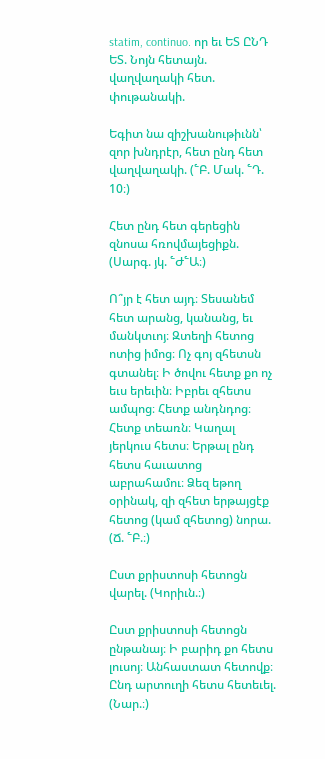statim, continuo. որ եւ ԵՏ ԸՆԴ ԵՏ. Նոյն հետայն. վաղվաղակի հետ. փութանակի.

Եգիտ նա զիշխանութիւնն՝ զոր խնդրէր, հետ ընդ հետ վաղվաղակի. (՟Բ. Մակ. ՟Դ. 10։)

Հետ ընդ հետ գերեցին զնոսա հռովմայեցիքն. (Սարգ. յկ. ՟Ժ՟Ա։)

Ո՞յր է հետ այդ։ Տեսանեմ հետ արանց, կանանց, եւ մանկտւոյ։ Զտեղի հետոց ոտից իմոց։ Ոչ գոյ զհետսն գտանել։ Ի ծովու հետք քո ոչ եւս երեւին։ Իբրեւ զհետս ամպոց։ Հետք անդնդոց։ Հետք տեառն։ Կաղալ յերկուս հետս։ Երթալ ընդ հետս հաւատոց աբրահամու։ Ձեզ եթող օրինակ, զի զհետ երթայցէք հետոց (կամ զհետոց) նորա. (Ճ. ՟Բ.։)

Ըստ քրիստոսի հետոցն վարել. (Կորիւն.։)

Ըստ քրիստոսի հետոցն ընթանայ։ Ի բարիդ քո հետս լուսոյ։ Անհաստատ հետովք։ Ընդ արտուղի հետս հետեւել. (Նար.։)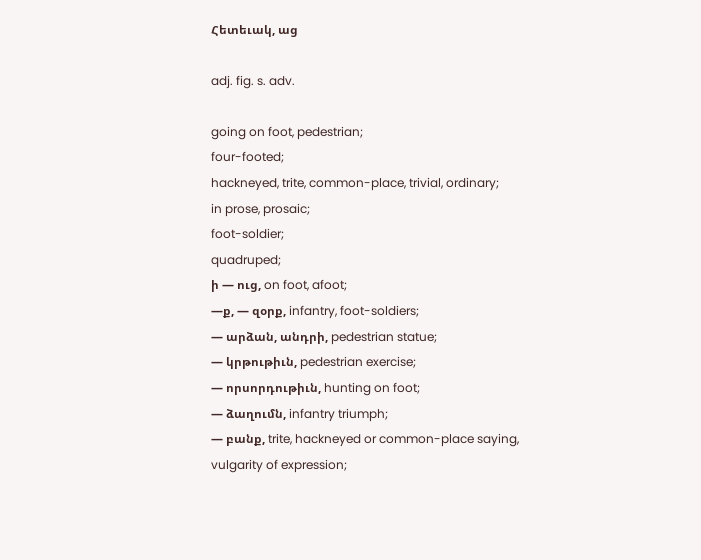Հետեւակ, աց

adj. fig. s. adv.

going on foot, pedestrian;
four-footed;
hackneyed, trite, common-place, trivial, ordinary;
in prose, prosaic;
foot-soldier;
quadruped;
ի — ուց, on foot, afoot;
—ք, — զօրք, infantry, foot-soldiers;
— արձան, անդրի, pedestrian statue;
— կրթութիւն, pedestrian exercise;
— որսորդութիւն, hunting on foot;
— ձաղումն, infantry triumph;
— բանք, trite, hackneyed or common-place saying, vulgarity of expression;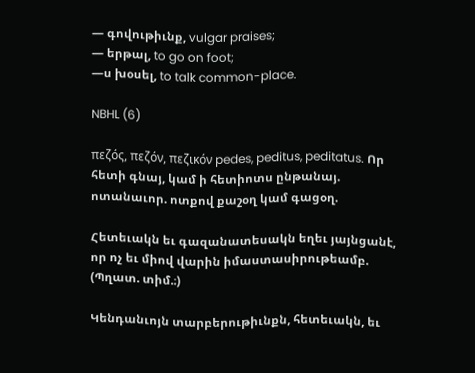— գովութիւնք, vulgar praises;
— երթալ, to go on foot;
—ս խօսել, to talk common-place.

NBHL (6)

πεζός, πεζόν, πεζικόν pedes, peditus, peditatus. Որ հետի գնայ, կամ ի հետիոտս ընթանայ. ոտանաւոր. ոտքով քաշօղ կամ գացօղ.

Հետեւակն եւ գազանատեսակն եղեւ յայնցանէ, որ ոչ եւ միով վարին իմաստասիրութեամբ. (Պղատ. տիմ.։)

Կենդանւոյն տարբերութիւնքն, հետեւակն, եւ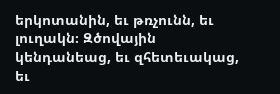երկոտանին, եւ թռչունն, եւ լուղակն։ Զծովային կենդանեաց, եւ զհետեւակաց, եւ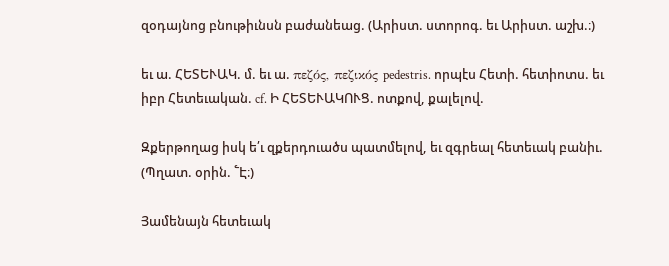զօդայնոց բնութիւնսն բաժանեաց. (Արիստ. ստորոգ. եւ Արիստ. աշխ.։)

եւ ա. ՀԵՏԵՒԱԿ. մ. եւ ա. πεζός, πεζικός pedestris. որպէս Հետի. հետիոտս. եւ իբր Հետեւական. cf. Ի ՀԵՏԵՒԱԿՈՒՑ. ոտքով, քալելով.

Զքերթողաց իսկ ե՛ւ զքերդուածս պատմելով, եւ զգրեալ հետեւակ բանիւ. (Պղատ. օրին. ՟Է։)

Յամենայն հետեւակ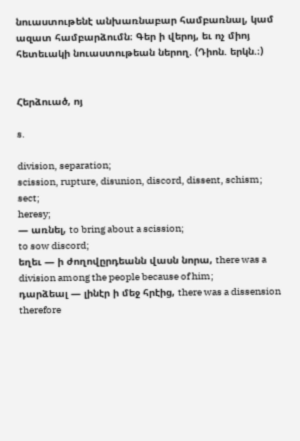նուաստութենէ անխառնաբար համբառնալ, կամ ազատ համբարձումն։ Գեր ի վերոյ, եւ ոչ միոյ հետեւակի նուաստութեան ներող. (Դիոն. երկն.։)


Հերձուած, ոյ

s.

division, separation;
scission, rupture, disunion, discord, dissent, schism;
sect;
heresy;
— առնել, to bring about a scission;
to sow discord;
եղեւ — ի ժողովըրդեանն վասն նորա, there was a division among the people because of him;
դարձեալ — լինէր ի մեջ հրէից, there was a dissension therefore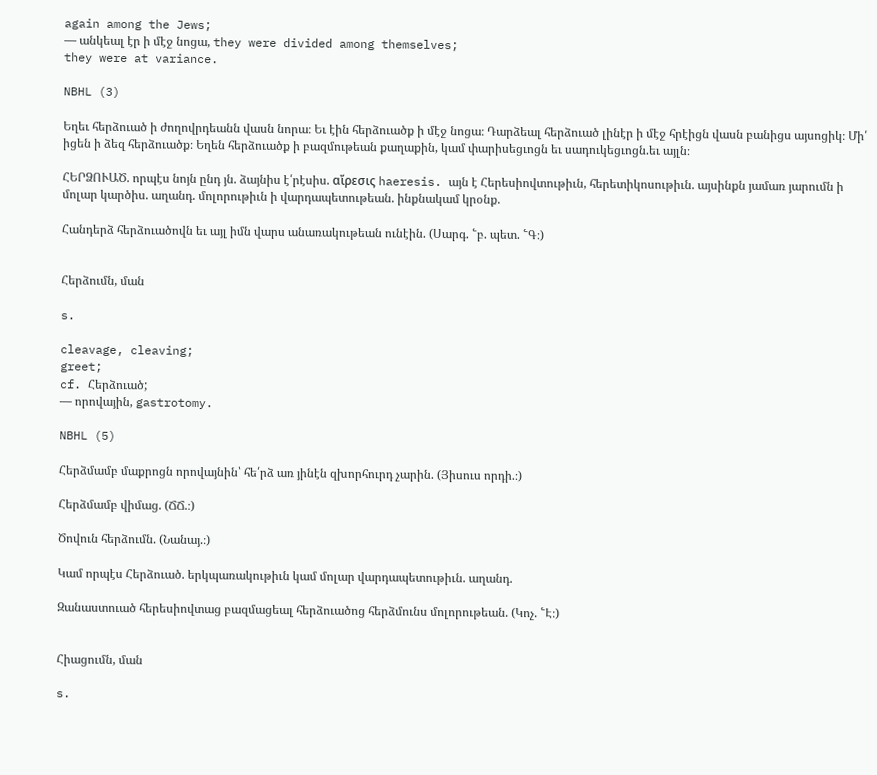again among the Jews;
— անկեալ էր ի մէջ նոցա, they were divided among themselves;
they were at variance.

NBHL (3)

Եղեւ հերձուած ի ժողովրդեանն վասն նորա։ Եւ էին հերձուածք ի մէջ նոցա։ Դարձեալ հերձուած լինէր ի մէջ հրէիցն վասն բանիցս այսոցիկ։ Մի՛ իցեն ի ձեզ հերձուածք։ Եղեն հերձուածք ի բազմութեան քաղաքին, կամ փարիսեցւոցն եւ սադուկեցւոցն.եւ այլն։

ՀԵՐՁՈՒԱԾ. որպէս նոյն ընդ յն. ձայնիս է՛րէսիս. αἴρεσις haeresis. այն է Հերեսիովտութիւն, հերետիկոսութիւն. այսինքն յամառ յարումն ի մոլար կարծիս. աղանդ. մոլորութիւն ի վարդապետութեան. ինքնակամ կրօնք.

Հանդերձ հերձուածովն եւ այլ իմն վարս անառակութեան ունէին. (Սարգ. ՟բ. պետ. ՟Գ։)


Հերձումն, ման

s.

cleavage, cleaving;
greet;
cf. Հերձուած;
— որովային, gastrotomy.

NBHL (5)

Հերձմամբ մաքրոցն որովայնին՝ հե՛րձ առ յինէն զխորհուրդ չարին. (Յիսուս որդի.։)

Հերձմամբ վիմաց. (ՃՃ.։)

Ծովուն հերձումն. (Նանայ.։)

Կամ որպէս Հերձուած. երկպառակութիւն կամ մոլար վարդապետութիւն. աղանդ.

Զանաստուած հերեսիովտաց բազմացեալ հերձուածոց հերձմունս մոլորութեան. (Կոչ. ՟Է։)


Հիացումն, ման

s.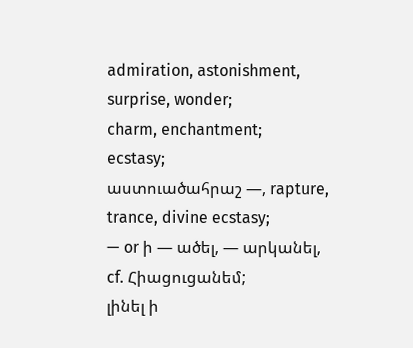admiration, astonishment, surprise, wonder;
charm, enchantment;
ecstasy;
աստուածահրաշ —, rapture, trance, divine ecstasy;
— or ի — ածել, — արկանել, cf. Հիացուցանեմ;
լինել ի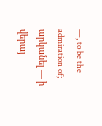—, to be the admiration of;
արկանել — ի վերայ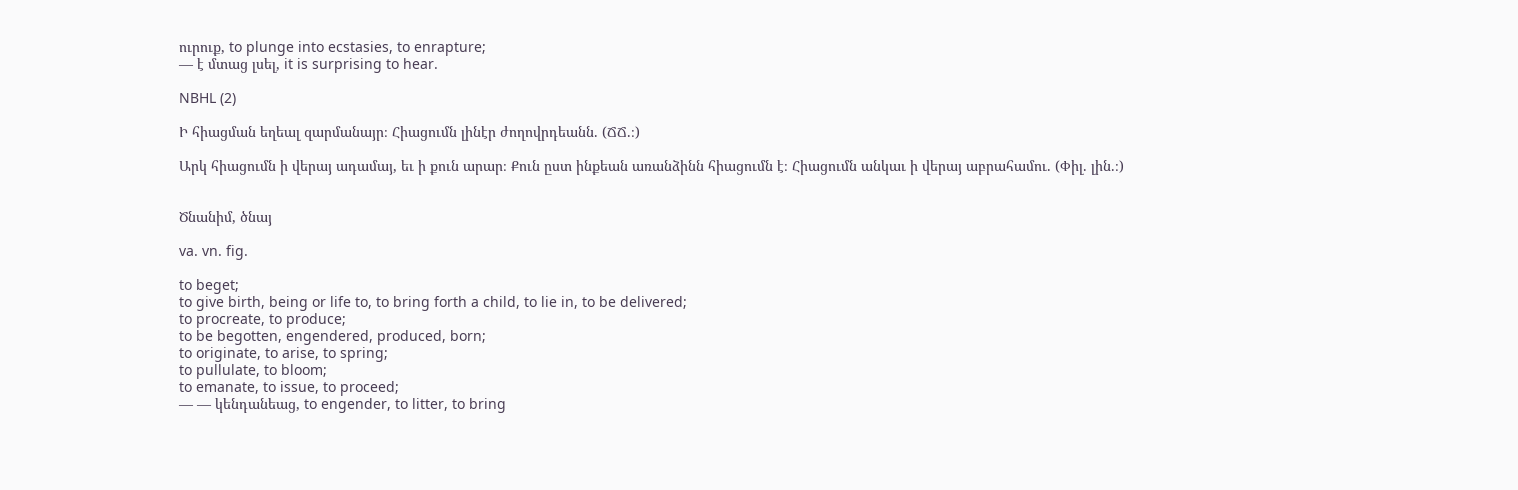ուրուք, to plunge into ecstasies, to enrapture;
— է մտաց լսել, it is surprising to hear.

NBHL (2)

Ի հիացման եղեալ զարմանայր։ Հիացումն լինէր ժողովրդեանն. (ՃՃ.։)

Արկ հիացումն ի վերայ ադամայ, եւ ի քուն արար։ Քուն ըստ ինքեան առանձինն հիացումն է։ Հիացումն անկաւ ի վերայ աբրահամու. (Փիլ. լին.։)


Ծնանիմ, ծնայ

va. vn. fig.

to beget;
to give birth, being or life to, to bring forth a child, to lie in, to be delivered;
to procreate, to produce;
to be begotten, engendered, produced, born;
to originate, to arise, to spring;
to pullulate, to bloom;
to emanate, to issue, to proceed;
— — կենդանեաց, to engender, to litter, to bring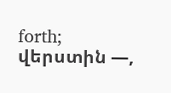forth;
վերստին —,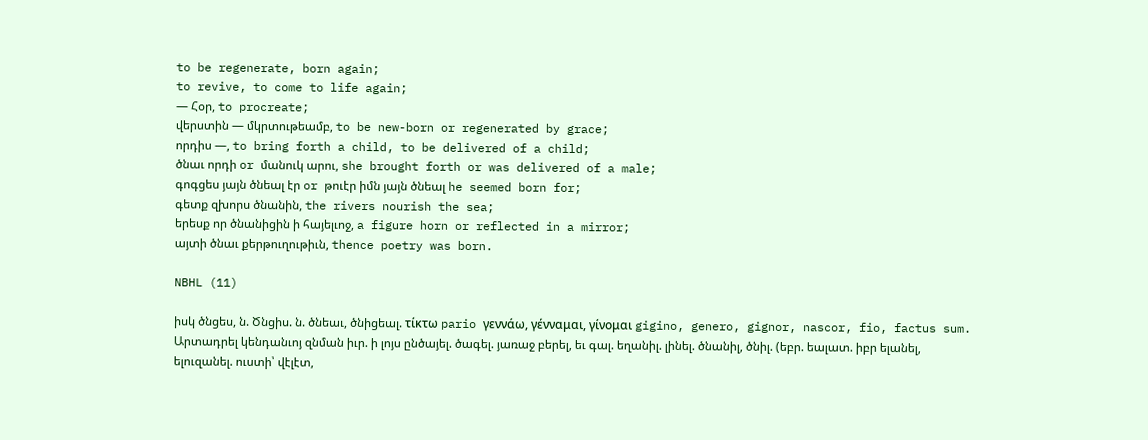to be regenerate, born again;
to revive, to come to life again;
— Հօր, to procreate;
վերստին — մկրտութեամբ, to be new-born or regenerated by grace;
որդիս —, to bring forth a child, to be delivered of a child;
ծնաւ որդի or մանուկ արու, she brought forth or was delivered of a male;
գոգցես յայն ծնեալ էր or թուէր իմն յայն ծնեալ he seemed born for;
գետք զխորս ծնանին, the rivers nourish the sea;
երեսք որ ծնանիցին ի հայելւոջ, a figure horn or reflected in a mirror;
այտի ծնաւ քերթուղութիւն, thence poetry was born.

NBHL (11)

իսկ ծնցես, ն. Ծնցիս. ն. ծնեաւ, ծնիցեալ. τίκτω pario γεννάω, γένναμαι, γίνομαι gigino, genero, gignor, nascor, fio, factus sum. Արտադրել կենդանւոյ զնման իւր. ի լոյս ընծայել. ծագել. յառաջ բերել, եւ գալ. եղանիլ. լինել. ծնանիլ, ծնիլ. (եբր. եալատ. իբր ելանել, ելուզանել. ուստի՝ վէլէտ,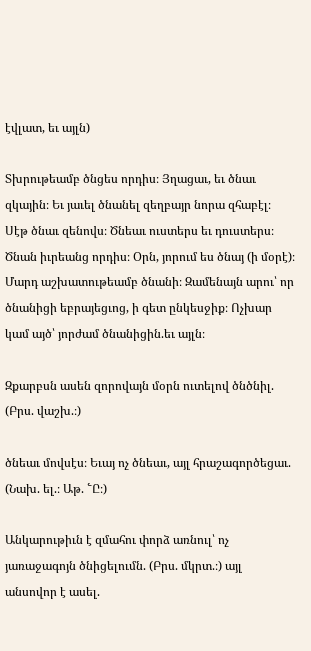էվլատ, եւ այլն)

Տխրութեամբ ծնցես որդիս։ Յղացաւ, եւ ծնաւ զկային։ Եւ յաւել ծնանել զեղբայր նորա զհաբէլ։ Սէթ ծնաւ զենովս։ Ծնեաւ ուստերս եւ դուստերս։ Ծնան իւրեանց որդիս։ Օրն, յորում ես ծնայ (ի մօրէ)։ Մարդ աշխատութեամբ ծնանի։ Զամենայն արու՝ որ ծնանիցի եբրայեցւոց, ի գետ ընկեսջիք։ Ոչխար կամ այծ՝ յորժամ ծնանիցին.եւ այլն։

Զքարբսն ասեն զորովայն մօրն ուտելով ծնծնիլ. (Բրս. վաշխ.։)

ծնեաւ մովսէս։ Եւայ ոչ ծնեաւ, այլ հրաշագործեցաւ. (Նախ. ել.։ Աթ. ՟Ը։)

Անկարութիւն է զմահու փորձ առնուլ՝ ոչ յառաջագոյն ծնիցելումն. (Բրս. մկրտ.։) այլ անսովոր է ասել.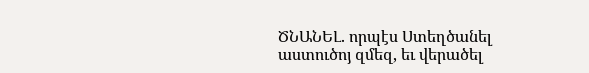ԾՆԱՆԵԼ. որպէս Ստեղծանել աստուծոյ զմեզ, եւ վերածել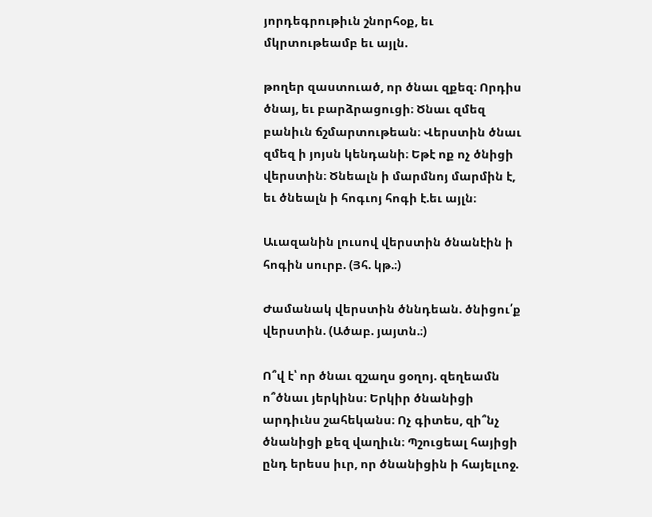յորդեգրութիւն շնորհօք, եւ մկրտութեամբ եւ այլն.

թողեր զաստուած, որ ծնաւ զքեզ։ Որդիս ծնայ, եւ բարձրացուցի։ Ծնաւ զմեզ բանիւն ճշմարտութեան։ Վերստին ծնաւ զմեզ ի յոյսն կենդանի։ Եթէ ոք ոչ ծնիցի վերստին։ Ծնեալն ի մարմնոյ մարմին է, եւ ծնեալն ի հոգւոյ հոգի է.եւ այլն։

Աւազանին լուսով վերստին ծնանէին ի հոգին սուրբ. (Յհ. կթ.։)

Ժամանակ վերստին ծննդեան. ծնիցու՛ք վերստին. (Ածաբ. յայտն.։)

Ո՞վ է՝ որ ծնաւ զշաղս ցօղոյ. զեղեամն ո՞ծնաւ յերկինս։ Երկիր ծնանիցի արդիւնս շահեկանս։ Ոչ գիտես, զի՞նչ ծնանիցի քեզ վաղիւն։ Պշուցեալ հայիցի ընդ երեսս իւր, որ ծնանիցին ի հայելւոջ.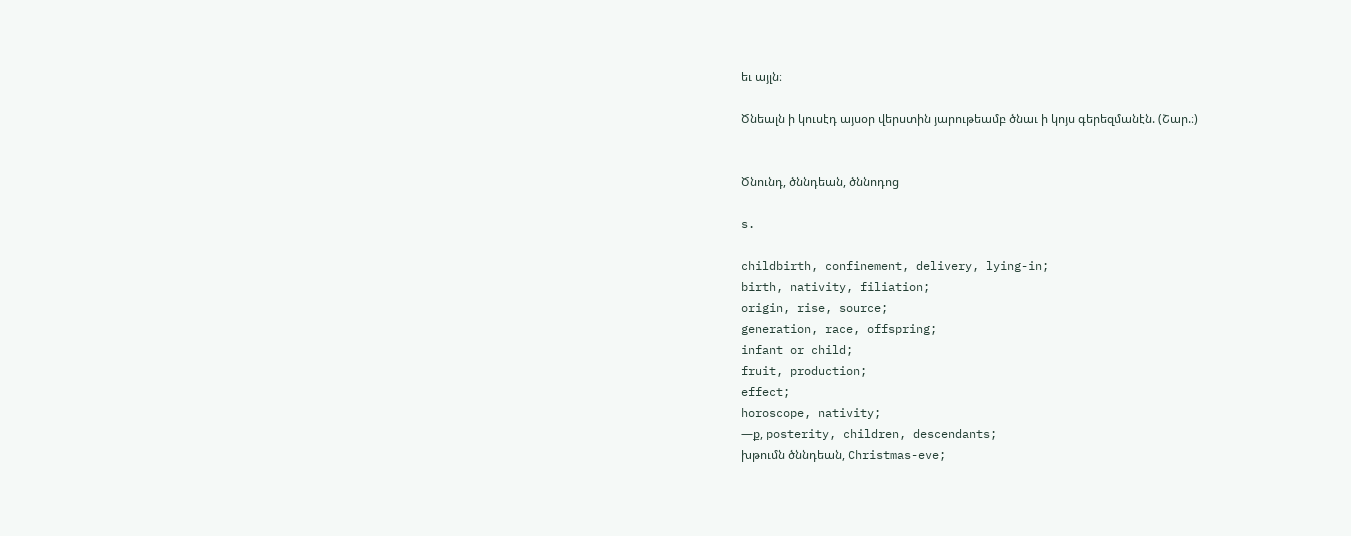եւ այլն։

Ծնեալն ի կուսէդ այսօր վերստին յարութեամբ ծնաւ ի կոյս գերեզմանէն. (Շար.։)


Ծնունդ, ծննդեան, ծննոդոց

s.

childbirth, confinement, delivery, lying-in;
birth, nativity, filiation;
origin, rise, source;
generation, race, offspring;
infant or child;
fruit, production;
effect;
horoscope, nativity;
—ք, posterity, children, descendants;
խթումն ծննդեան, Christmas-eve;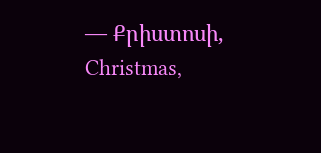— Քրիստոսի, Christmas,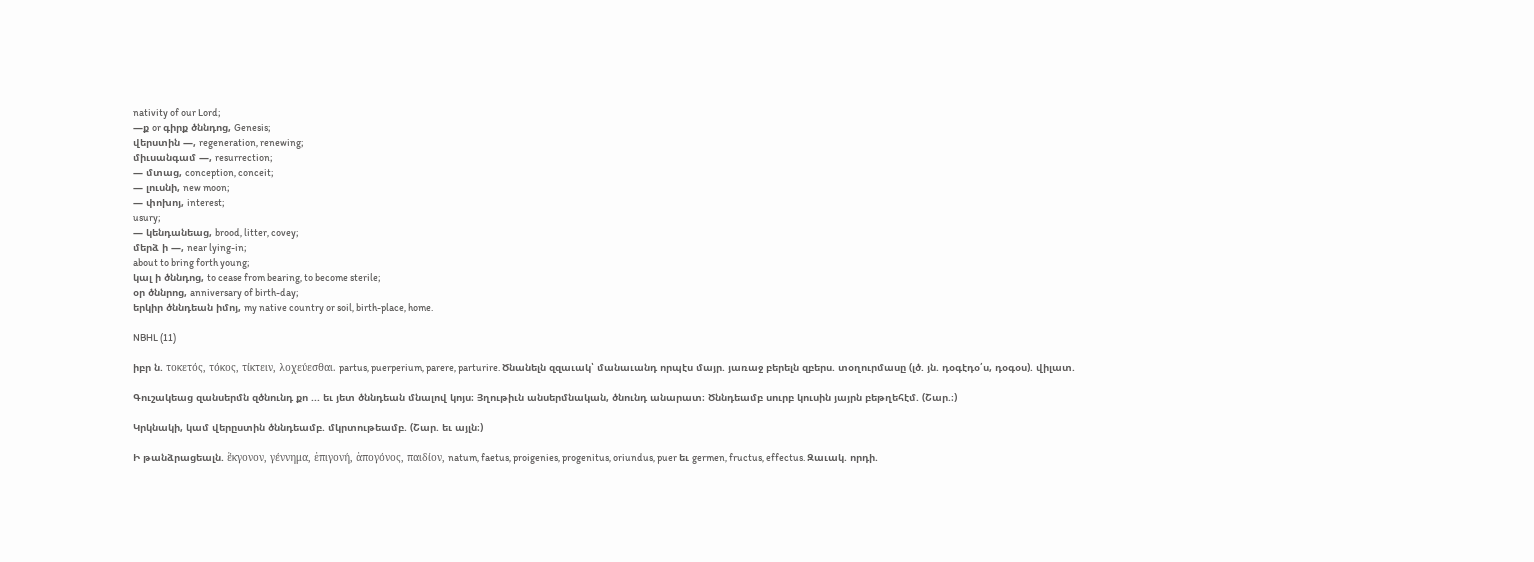nativity of our Lord;
—ք or գիրք ծննդոց, Genesis;
վերստին —, regeneration, renewing;
միւսանգամ —, resurrection;
— մտաց, conception, conceit;
— լուսնի, new moon;
— փոխոյ, interest;
usury;
— կենդանեաց, brood, litter, covey;
մերձ ի —, near lying-in;
about to bring forth young;
կալ ի ծննդոց, to cease from bearing, to become sterile;
օր ծննրոց, anniversary of birth-day;
երկիր ծննդեան իմոյ, my native country or soil, birth-place, home.

NBHL (11)

իբր ն. τοκετός, τόκος, τίκτειν, λοχεύεσθαι. partus, puerperium, parere, parturire. Ծնանելն զզաւակ՝ մանաւանդ որպէս մայր. յառաջ բերելն զբերս. տօղուրմասը (լծ. յն. դօգէդօ՛ս, դօգօս). վիլատ.

Գուշակեաց զանսերմն զծնունդ քո ... եւ յետ ծննդեան մնալով կոյս։ Յղութիւն անսերմնական, ծնունդ անարատ։ Ծննդեամբ սուրբ կուսին յայրն բեթղեհէմ. (Շար.։)

Կրկնակի, կամ վերըստին ծննդեամբ. մկրտութեամբ. (Շար. եւ այլն։)

Ի թանձրացեալն. ἕκγονον, γέννημα, ἑπιγονή, ἁπογόνος, παιδίον, natum, faetus, proigenies, progenitus, oriundus, puer եւ germen, fructus, effectus. Զաւակ. որդի.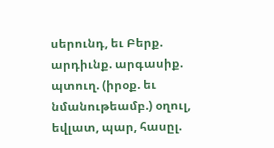սերունդ, եւ Բերք. արդիւնք. արգասիք. պտուղ. (իրօք. եւ նմանութեամբ.) օղուլ, եվլատ, պար, հասըլ.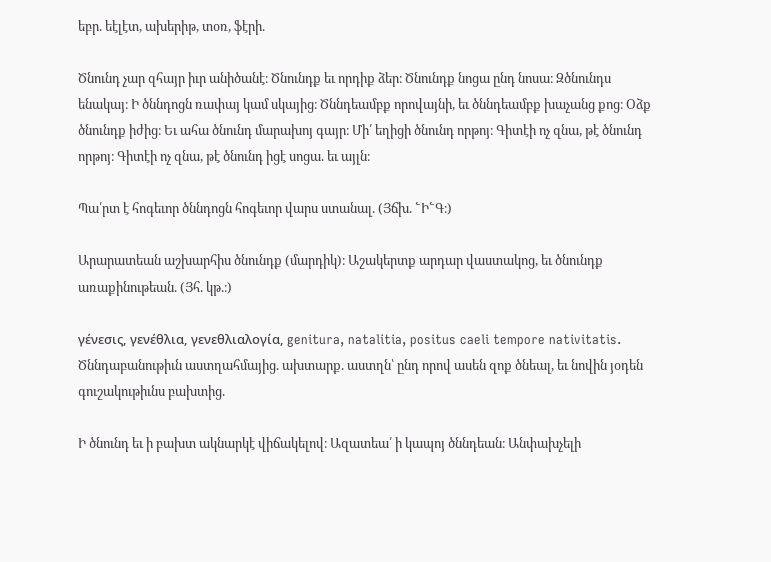եբր. եէլէտ, ախերիթ, տօռ, ֆէրի.

Ծնունդ չար զհայր իւր անիծանէ։ Ծնունդք եւ որդիք ձեր։ Ծնունդք նոցա ընդ նոսա։ Զծնունդս ենակայ։ Ի ծննդոցն ռափայ կամ սկայից։ Ծննդեամբք որովայնի, եւ ծննդեամբք խաչանց քոց։ Օձք ծնունդք իժից։ Եւ ահա ծնունդ մարախոյ գայր։ Մի՛ եղիցի ծնունդ որթոյ։ Գիտէի ոչ զնա, թէ ծնունդ որթոյ։ Գիտէի ոչ զնա, թէ ծնունդ իցէ սոցա. եւ այլն։

Պա՛րտ է հոգեւոր ծննդոցն հոգեւոր վարս ստանալ. (Յճխ. ՟Ի՟Գ։)

Արարատեան աշխարհիս ծնունդք (մարդիկ)։ Աշակերտք արդար վաստակոց, եւ ծնունդք առաքինութեան. (Յհ. կթ.։)

γένεσις, γενέθλια, γενεθλιαλογία, genitura, natalitia, positus caeli tempore nativitatis. Ծննդաբանութիւն աստղահմայից. ախտարք. աստղն՝ ընդ որով ասեն զոք ծնեալ, եւ նովին յօդեն գուշակութիւնս բախտից.

Ի ծնունդ եւ ի բախտ ակնարկէ վիճակելով։ Ազատեա՛ ի կապոյ ծննդեան։ Անփախչելի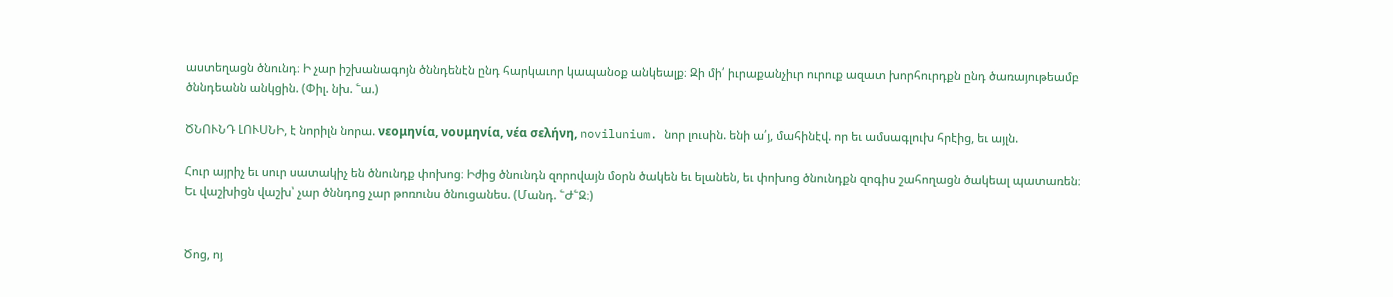աստեղացն ծնունդ։ Ի չար իշխանագոյն ծննդենէն ընդ հարկաւոր կապանօք անկեալք։ Զի մի՛ իւրաքանչիւր ուրուք ազատ խորհուրդքն ընդ ծառայութեամբ ծննդեանն անկցին. (Փիլ. նխ. ՟ա.)

ԾՆՈՒՆԴ ԼՈՒՍՆԻ, է նորիլն նորա. νεομηνία, νουμηνία, νέα σελήνη, novilunium. նոր լուսին. ենի ա՛յ, մահինէվ. որ եւ ամսագլուխ հրէից, եւ այլն.

Հուր այրիչ եւ սուր սատակիչ են ծնունդք փոխոց։ Իժից ծնունդն զորովայն մօրն ծակեն եւ ելանեն, եւ փոխոց ծնունդքն զոգիս շահողացն ծակեալ պատառեն։ Եւ վաշխիցն վաշխ՝ չար ծննդոց չար թոռունս ծնուցանես. (Մանդ. ՟Ժ՟Զ։)


Ծոց, ոյ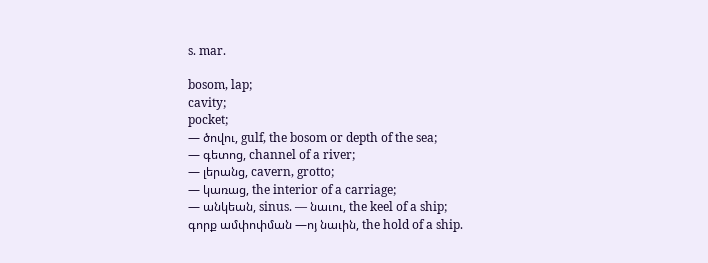s. mar.

bosom, lap;
cavity;
pocket;
— ծովու, gulf, the bosom or depth of the sea;
— գետոց, channel of a river;
— լերանց, cavern, grotto;
— կառաց, the interior of a carriage;
— անկեան, sinus. — նաւու, the keel of a ship;
գորք ամփոփման —ոյ նաւին, the hold of a ship.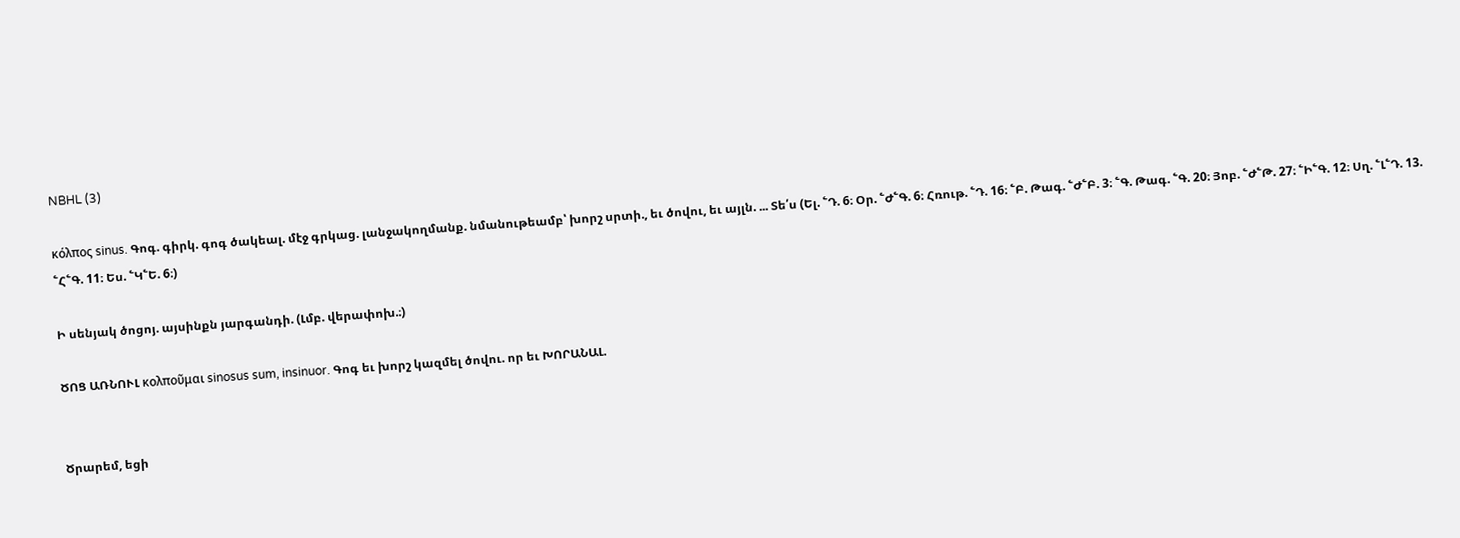NBHL (3)

κόλπος sinus. Գոգ. գիրկ. գոգ ծակեալ. մէջ գրկաց. լանջակողմանք. նմանութեամբ՝ խորշ սրտի., եւ ծովու, եւ այլն. ... Տե՛ս (Ել. ՟Դ. 6։ Օր. ՟Ժ՟Գ. 6։ Հռութ. ՟Դ. 16։ ՟Բ. Թագ. ՟Ժ՟Բ. 3։ ՟Գ. Թագ. ՟Գ. 20։ Յոբ. ՟Ժ՟Թ. 27։ ՟Ի՟Գ. 12։ Սղ. ՟Լ՟Դ. 13. ՟Հ՟Գ. 11։ Ես. ՟Կ՟Ե. 6։)

Ի սենյակ ծոցոյ. այսինքն յարգանդի. (Լմբ. վերափոխ.։)

ԾՈՑ ԱՌՆՈՒԼ κολποῦμαι sinosus sum, insinuor. Գոգ եւ խորշ կազմել ծովու. որ եւ ԽՈՐԱՆԱԼ.


Ծրարեմ, եցի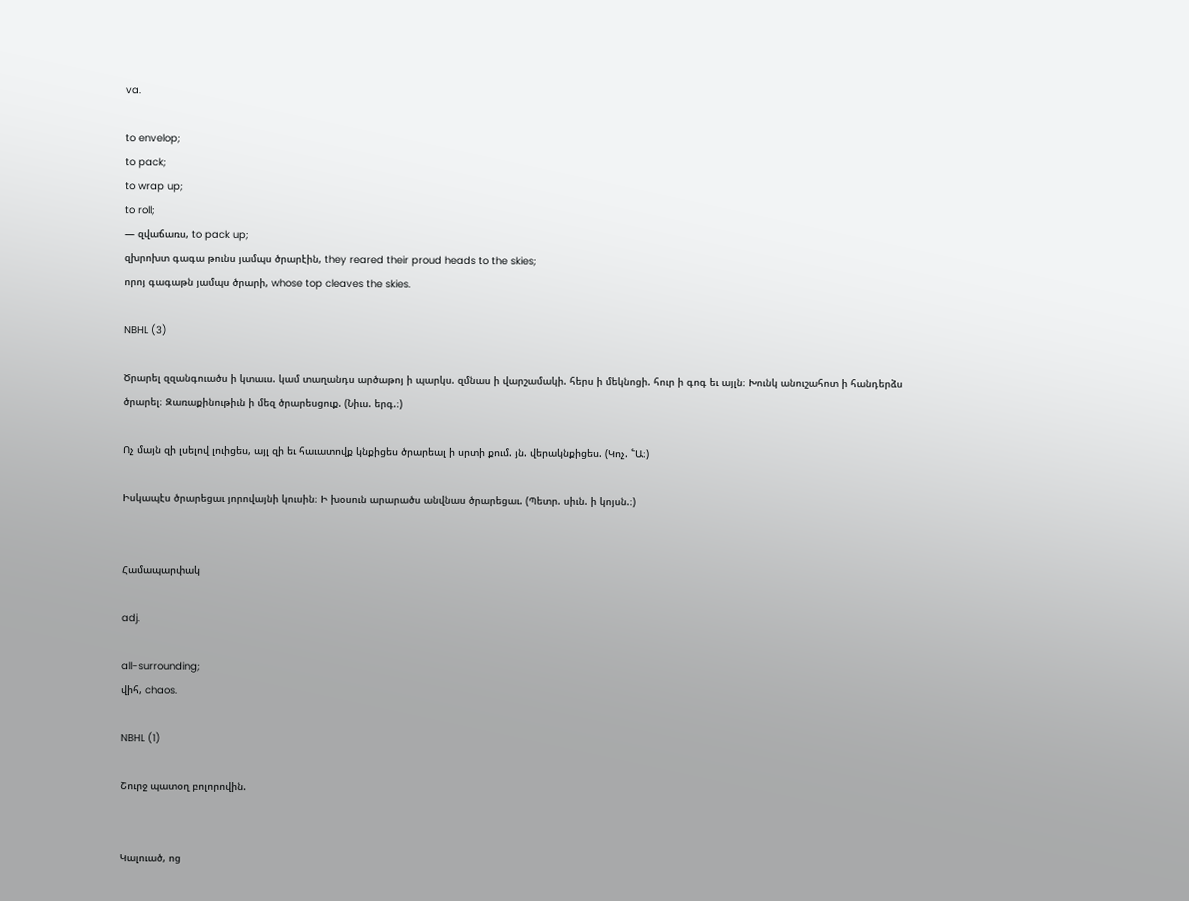va.

to envelop;
to pack;
to wrap up;
to roll;
— զվաճառս, to pack up;
զխրոխտ գագա թունս յամպս ծրարէին, they reared their proud heads to the skies;
որոյ գագաթն յամպս ծրարի, whose top cleaves the skies.

NBHL (3)

Ծրարել զզանգուածս ի կտաւս. կամ տաղանդս արծաթոյ ի պարկս. զմնաս ի վարշամակի. հերս ի մեկնոցի. հուր ի գոգ եւ այլն։ Խունկ անուշահոտ ի հանդերձս ծրարել։ Զառաքինութիւն ի մեզ ծրարեսցուք. (Նիւս. երգ.։)

Ոչ մայն զի լսելով լուիցես, այլ զի եւ հաւատովք կնքիցես ծրարեալ ի սրտի քում. յն. վերակնքիցես. (Կոչ. ՟Ա։)

Իսկապէս ծրարեցաւ յորովայնի կուսին։ Ի խօսուն արարածս անվնաս ծրարեցաւ. (Պետր. սիւն. ի կոյսն.։)


Համապարփակ

adj.

all-surrounding;
վիհ, chaos.

NBHL (1)

Շուրջ պատօղ բոլորովին.


Կալուած, ոց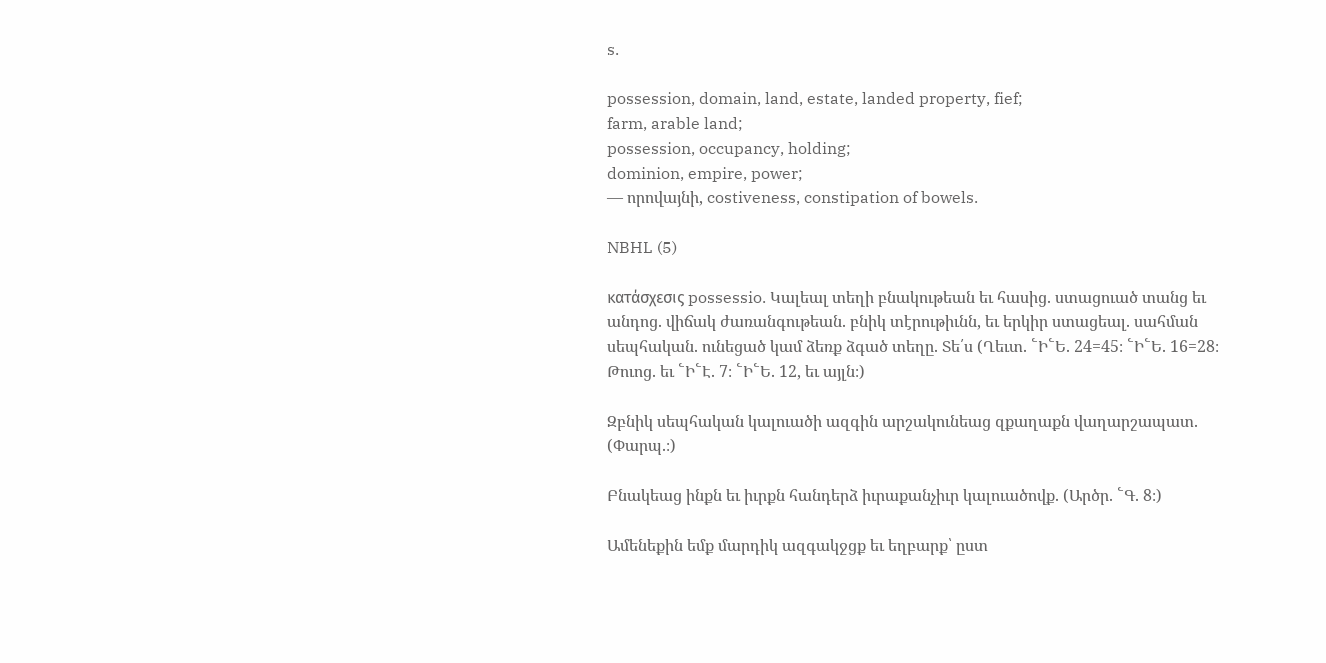s.

possession, domain, land, estate, landed property, fief;
farm, arable land;
possession, occupancy, holding;
dominion, empire, power;
— որովայնի, costiveness, constipation of bowels.

NBHL (5)

κατάσχεσις possessio. Կալեալ տեղի բնակութեան եւ հասից. ստացուած տանց եւ անդոց. վիճակ ժառանգութեան. բնիկ տէրութիւնն, եւ երկիր ստացեալ. սահման սեպհական. ունեցած կամ ձեռք ձգած տեղը. Տե՛ս (Ղեւտ. ՟Ի՟Ե. 24=45։ ՟Ի՟Ե. 16=28։ Թուոց. եւ ՟Ի՟Է. 7։ ՟Ի՟Ե. 12, եւ այլն։)

Զբնիկ սեպհական կալուածի ազգին արշակունեաց զքաղաքն վաղարշապատ. (Փարպ.։)

Բնակեաց ինքն եւ իւրքն հանդերձ իւրաքանչիւր կալուածովք. (Արծր. ՟Գ. 8։)

Ամենեքին եմք մարդիկ ազգակջցք եւ եղբարք՝ ըստ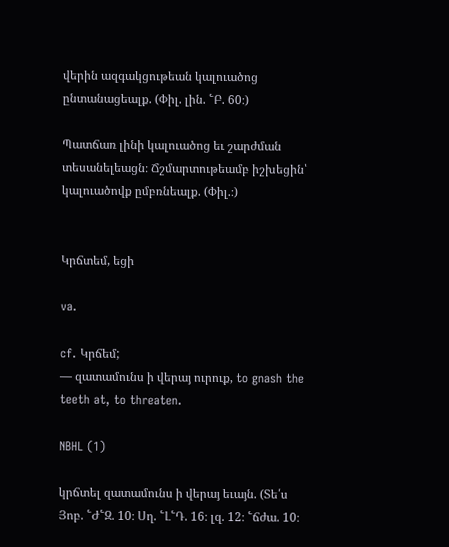վերին ազգակցութեան կալուածոց ընտանացեալք. (Փիլ. լին. ՟Բ. 60։)

Պատճառ լինի կալուածոց եւ շարժման տեսանելեացն։ Ճշմարտութեամբ իշխեցին՝ կալուածովք ըմբռնեալք. (Փիլ.։)


Կրճտեմ, եցի

va.

cf. Կրճեմ;
— զատամունս ի վերայ ուրուք, to gnash the teeth at, to threaten.

NBHL (1)

կրճտել զատամունս ի վերայ եւայն. (Տե՛ս Յոբ. ՟Ժ՟Զ. 10։ Սղ. ՟Լ՟Դ. 16։ լզ. 12։ ՟ճժա. 10։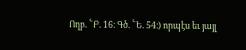Ողբ. ՟Բ. 16։ Գծ. ՟Ե. 54։) որպէս եւ յայլ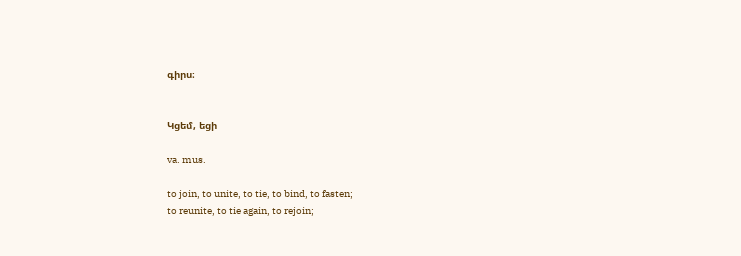գիրս։


Կցեմ, եցի

va. mus.

to join, to unite, to tie, to bind, to fasten;
to reunite, to tie again, to rejoin;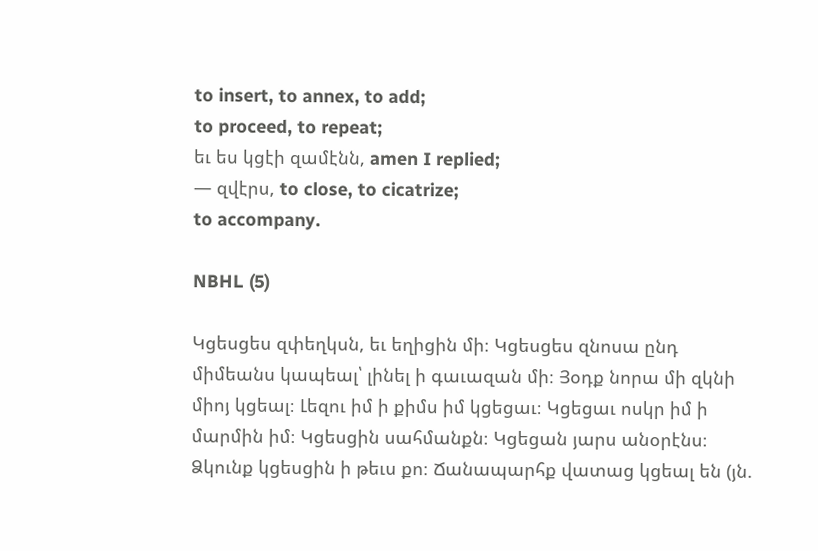to insert, to annex, to add;
to proceed, to repeat;
եւ ես կցէի զամէնն, amen I replied;
— զվէրս, to close, to cicatrize;
to accompany.

NBHL (5)

Կցեսցես զփեղկսն, եւ եղիցին մի։ Կցեսցես զնոսա ընդ միմեանս կապեալ՝ լինել ի գաւազան մի։ Յօդք նորա մի զկնի միոյ կցեալ։ Լեզու իմ ի քիմս իմ կցեցաւ։ Կցեցաւ ոսկր իմ ի մարմին իմ։ Կցեսցին սահմանքն։ Կցեցան յարս անօրէնս։ Ձկունք կցեսցին ի թեւս քո։ Ճանապարհք վատաց կցեալ են (յն.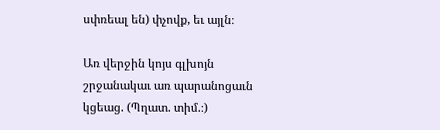սփռեալ են) փչովք, եւ այլն։

Առ վերջին կոյս գլխոյն շրջանակաւ առ պարանոցաւն կցեաց. (Պղատ. տիմ.։)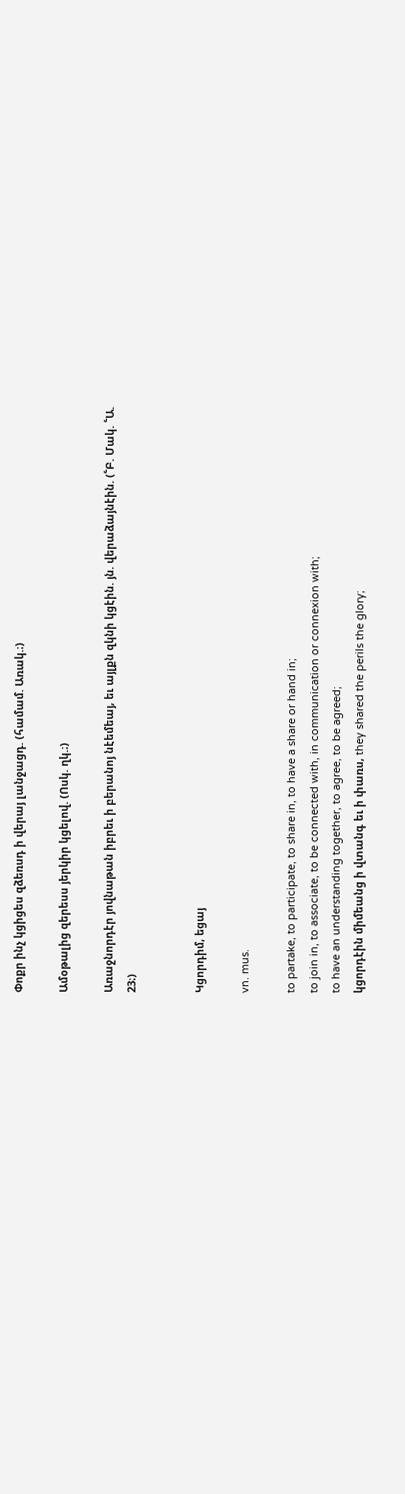Փոքր ինչ կցիցես զձեռսդ ի վերայ լանջացդ. (համամ. Առակ.։)

Ամօթալից զերեսս յերկիր կցելով. (Ոսկ. ղկ.։)

Առաջնորդէր յովնաթան իբրեւ ի բերանոյ նէեմեայ, եւ այլքն զկնի կցէին. յն. վերաձայնէին. (՟Բ. Մակ. ՟Ա. 23։)


Կցորդիմ, եցայ

vn. mus.

to partake, to participate, to share in, to have a share or hand in;
to join in, to associate, to be connected with, in communication or connexion with;
to have an understanding together, to agree, to be agreed;
կցորդէին միմեանց ի վտանգ եւ ի փառս, they shared the perils the glory;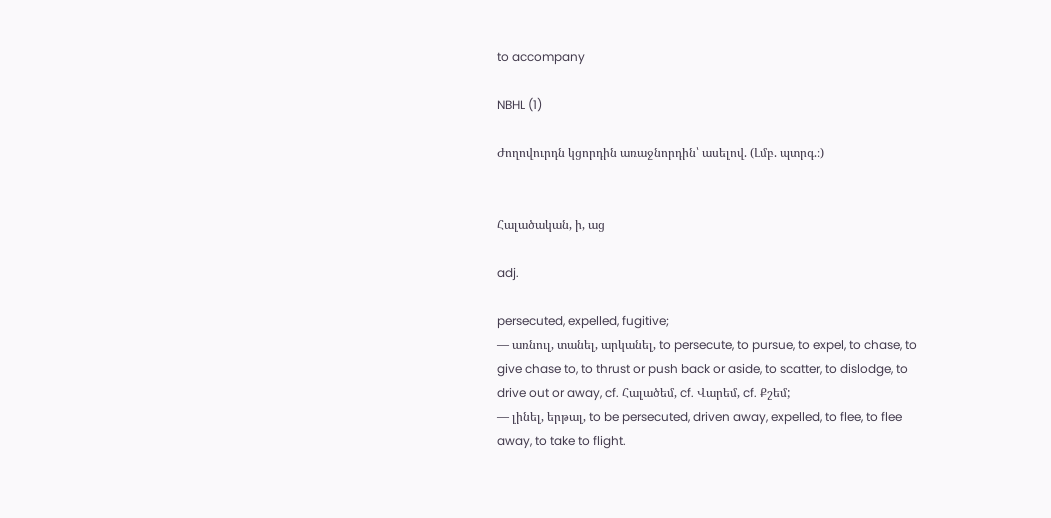to accompany

NBHL (1)

Ժողովուրդն կցորդին առաջնորդին՝ ասելով. (Լմբ. պտրգ.։)


Հալածական, ի, աց

adj.

persecuted, expelled, fugitive;
— առնուլ, տանել, արկանել, to persecute, to pursue, to expel, to chase, to give chase to, to thrust or push back or aside, to scatter, to dislodge, to drive out or away, cf. Հալածեմ, cf. Վարեմ, cf. Քշեմ;
— լինել, երթալ, to be persecuted, driven away, expelled, to flee, to flee away, to take to flight.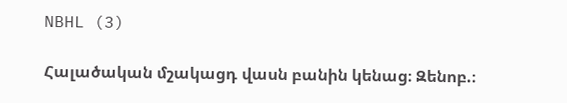NBHL (3)

Հալածական մշակացդ վասն բանին կենաց։ Զենոբ.։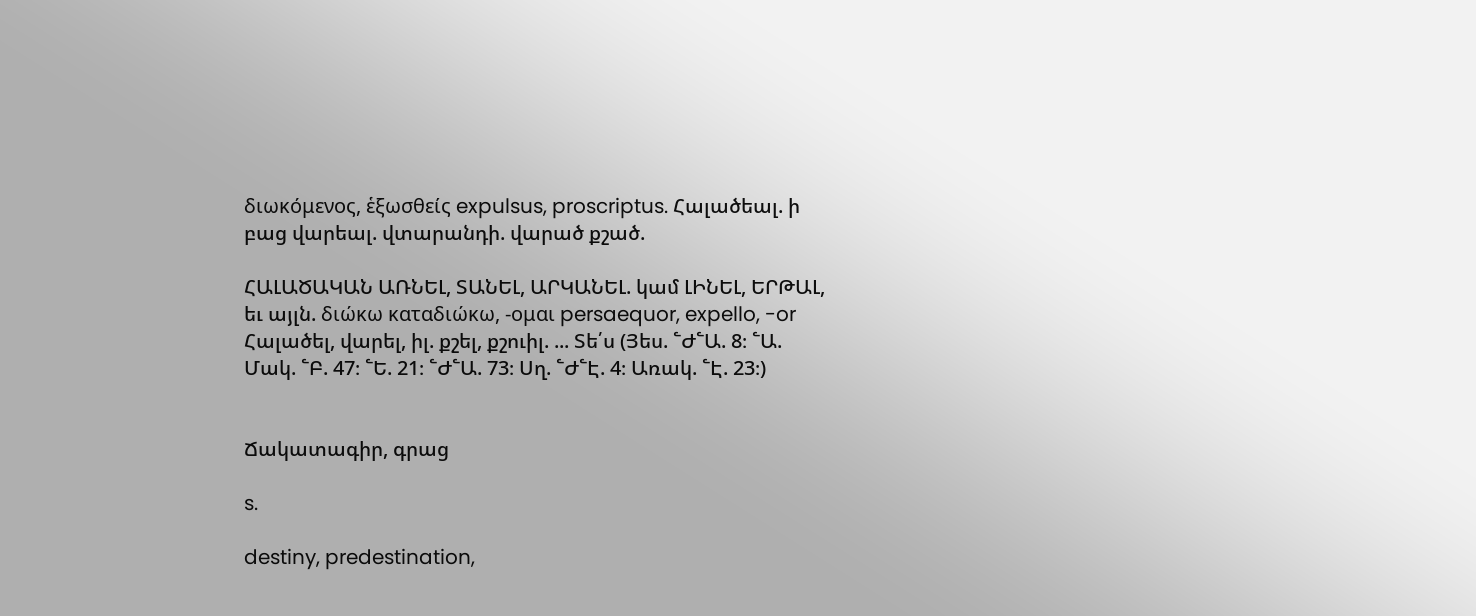διωκόμενος, ἑξωσθείς expulsus, proscriptus. Հալածեալ. ի բաց վարեալ. վտարանդի. վարած քշած.

ՀԱԼԱԾԱԿԱՆ ԱՌՆԵԼ, ՏԱՆԵԼ, ԱՐԿԱՆԵԼ. կամ ԼԻՆԵԼ, ԵՐԹԱԼ, եւ այլն. διώκω καταδιώκω, -ομαι persaequor, expello, -or Հալածել, վարել, իլ. քշել, քշուիլ. ... Տե՛ս (Յես. ՟Ժ՟Ա. 8։ ՟Ա. Մակ. ՟Բ. 47։ ՟Ե. 21։ ՟Ժ՟Ա. 73։ Սղ. ՟Ժ՟Է. 4։ Առակ. ՟Է. 23։)


Ճակատագիր, գրաց

s.

destiny, predestination,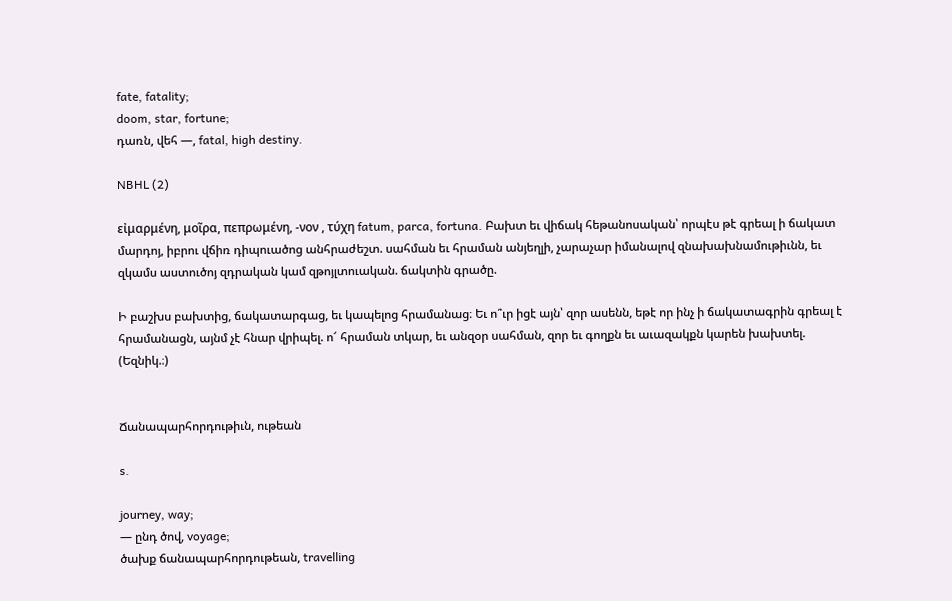fate, fatality;
doom, star, fortune;
դառն, վեհ —, fatal, high destiny.

NBHL (2)

εἰμαρμένη, μοῖρα, πεπρωμένη, -νον , τύχη fatum, parca, fortuna. Բախտ եւ վիճակ հեթանոսական՝ որպէս թէ գրեալ ի ճակատ մարդոյ, իբրու վճիռ դիպուածոց անհրաժեշտ. սահման եւ հրաման անյեղլի, չարաչար իմանալով զնախախնամութիւնն, եւ զկամս աստուծոյ զդրական կամ զթոյլտուական. ճակտին գրածը.

Ի բաշխս բախտից, ճակատարգաց, եւ կապելոց հրամանաց։ Եւ ո՞ւր իցէ այն՝ զոր ասենն, եթէ որ ինչ ի ճակատագրին գրեալ է հրամանացն, այնմ չէ հնար վրիպել. ո՜ հրաման տկար, եւ անզօր սահման, զոր եւ գողքն եւ աւազակքն կարեն խախտել. (Եզնիկ.։)


Ճանապարհորդութիւն, ութեան

s.

journey, way;
— ընդ ծով, voyage;
ծախք ճանապարհորդութեան, travelling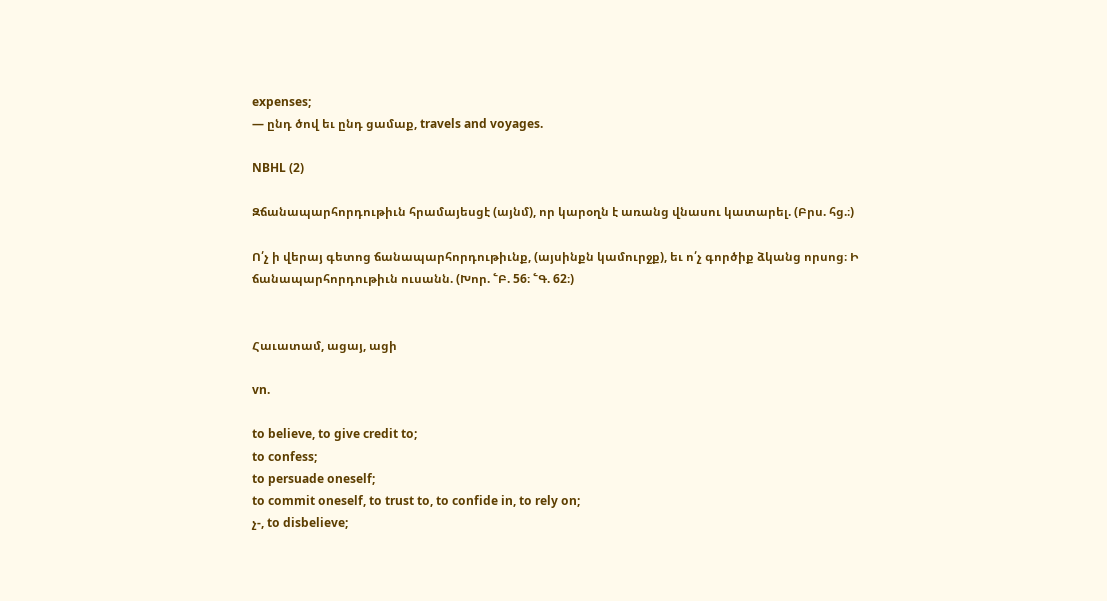expenses;
— ընդ ծով եւ ընդ ցամաք, travels and voyages.

NBHL (2)

Զճանապարհորդութիւն հրամայեսցէ (այնմ), որ կարօղն է առանց վնասու կատարել. (Բրս. հց.։)

Ո՛չ ի վերայ գետոց ճանապարհորդութիւնք, (այսինքն կամուրջք), եւ ո՛չ գործիք ձկանց որսոց։ Ի ճանապարհորդութիւն ուսանն. (Խոր. ՟Բ. 56։ ՟Գ. 62։)


Հաւատամ, ացայ, ացի

vn.

to believe, to give credit to;
to confess;
to persuade oneself;
to commit oneself, to trust to, to confide in, to rely on;
չ-, to disbelieve;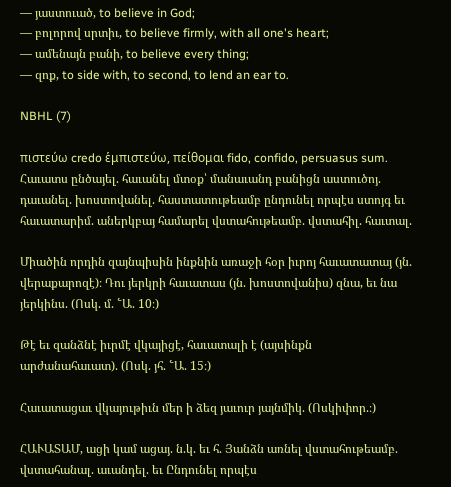— յաստուած, to believe in God;
— բոլորով սրտիւ, to believe firmly, with all one's heart;
— ամենայն բանի, to believe every thing;
— զոք, to side with, to second, to lend an ear to.

NBHL (7)

πιστεύω credo ἑμπιστεύω, πείθομαι fido, confido, persuasus sum. Հաւատս ընծայել. հաւանել մտօք՝ մանաւանդ բանիցն աստուծոյ. դաւանել. խոստովանել. հաստատութեամբ ընդունել որպէս ստոյգ եւ հաւատարիմ. աներկբայ համարել վստահութեամբ. վստահիլ. հաւտալ.

Միածին որդին զայնպիսին ինքնին առաջի հօր իւրոյ հաւատատայ (յն. վերաքարոզէ)։ Դու յերկրի հաւատաս (յն. խոստովանիս) զնա, եւ նա յերկինս. (Ոսկ. մ. ՟Ա. 10։)

Թէ եւ զանձնէ իւրմէ վկայիցէ, հաւատալի է (այսինքն արժանահաւատ). (Ոսկ. յհ. ՟Ա. 15։)

Հաւատացաւ վկայութիւն մեր ի ձեզ յաւուր յայնմիկ. (Ոսկիփոր.։)

ՀԱՒԱՏԱՄ, ացի կամ ացայ. ն.կ. եւ հ. Յանձն առնել վստահութեամբ. վստահանալ. աւանդել. եւ Ընդունել որպէս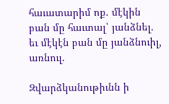հաւատարիմ ոք. մէկին բան մը հաւտալ՝ յանձնել. եւ մէկէն բան մը յանձնուիլ, առնուլ.

Զվարձկանութիւնն ի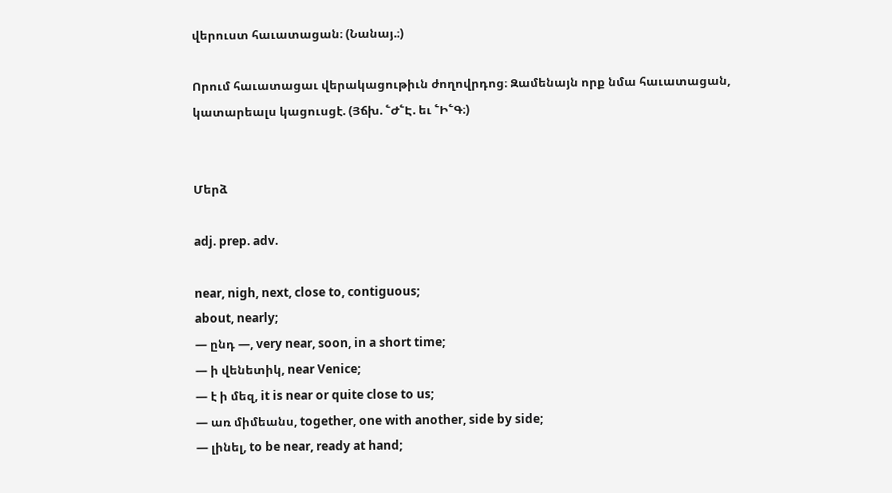վերուստ հաւատացան։ (Նանայ.։)

Որում հաւատացաւ վերակացութիւն ժողովրդոց։ Զամենայն որք նմա հաւատացան, կատարեալս կացուսցէ. (Յճխ. ՟Ժ՟Է. եւ ՟Ի՟Գ։)


Մերձ

adj. prep. adv.

near, nigh, next, close to, contiguous;
about, nearly;
— ընդ —, very near, soon, in a short time;
— ի վենետիկ, near Venice;
— է ի մեզ, it is near or quite close to us;
— առ միմեանս, together, one with another, side by side;
— լինել, to be near, ready at hand;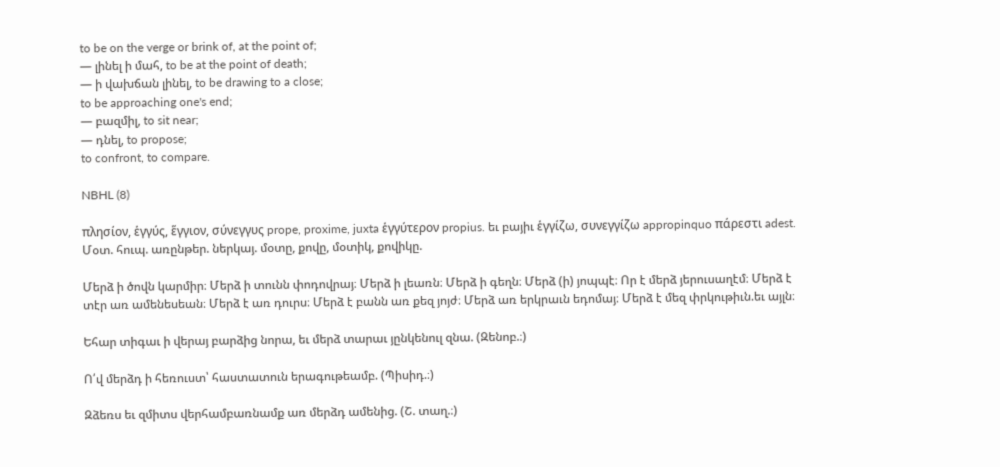to be on the verge or brink of, at the point of;
— լինել ի մահ, to be at the point of death;
— ի վախճան լինել, to be drawing to a close;
to be approaching one's end;
— բազմիլ, to sit near;
— դնել, to propose;
to confront, to compare.

NBHL (8)

πλησίον, ἑγγύς, ἕγγιον, σύνεγγυς prope, proxime, juxta ἑγγύτερον propius. եւ բայիւ ἑγγίζω, συνεγγίζω appropinquo πάρεστι adest. Մօտ. հուպ. առընթեր. ներկայ. մօտը, քովը, մօտիկ, քովիկը.

Մերձ ի ծովն կարմիր։ Մերձ ի տունն փոդովրայ։ Մերձ ի լեառն։ Մերձ ի գեղն։ Մերձ (ի) յոպպէ։ Որ է մերձ յերուսաղէմ։ Մերձ է տէր առ ամենեսեան։ Մերձ է առ դուրս։ Մերձ է բանն առ քեզ յոյժ։ Մերձ առ երկրաւն եդոմայ։ Մերձ է մեզ փրկութիւն.եւ այլն։

Եհար տիգաւ ի վերայ բարձից նորա, եւ մերձ տարաւ յընկենուլ զնա. (Զենոբ.։)

Ո՛վ մերձդ ի հեռուստ՝ հաստատուն երագութեամբ. (Պիսիդ.։)

Զձեռս եւ զմիտս վերհամբառնամք առ մերձդ ամենից. (Շ. տաղ.։)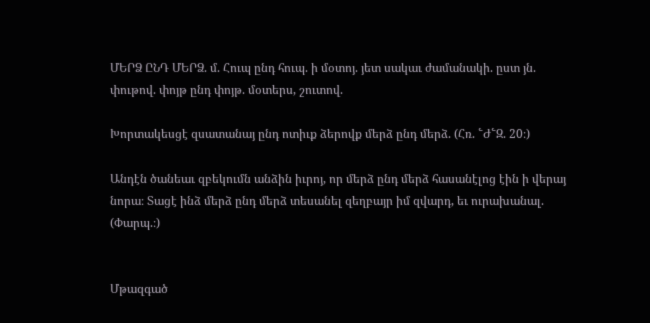ՄԵՐՁ ԸՆԴ ՄԵՐՁ. մ. Հուպ ընդ հուպ. ի մօտոյ. յետ սակաւ ժամանակի. ըստ յն. փութով. փոյթ ընդ փոյթ. մօտերս, շուտով.

Խորտակեսցէ զսատանայ ընդ ոտիւք ձերովք մերձ ընդ մերձ. (Հռ. ՟Ժ՟Զ. 20։)

Անդէն ծանեաւ զբեկումն անձին իւրոյ, որ մերձ ընդ մերձ հասանէլոց էին ի վերայ նորա։ Տացէ ինձ մերձ ընդ մերձ տեսանել զեղբայր իմ զվարդ, եւ ուրախանալ. (Փարպ.։)


Մթազգած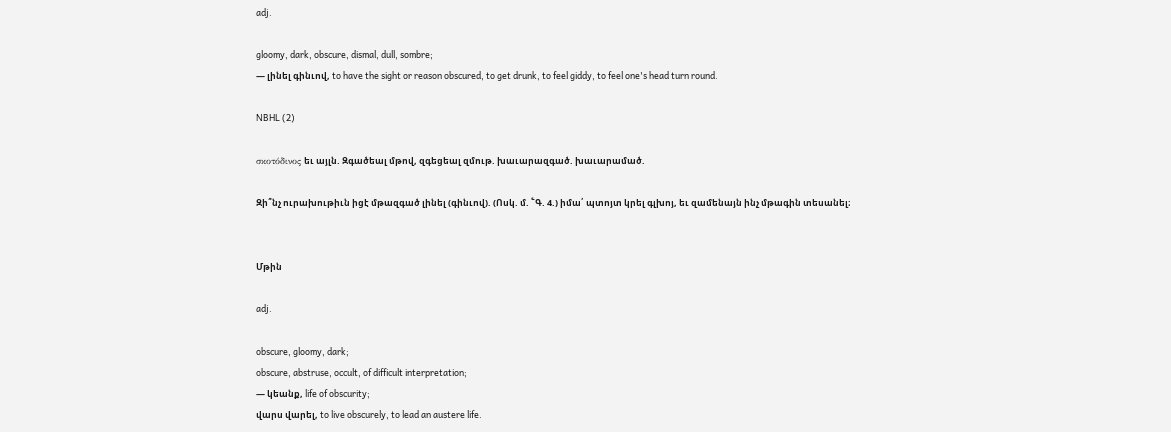adj.

gloomy, dark, obscure, dismal, dull, sombre;
— լինել գինւով, to have the sight or reason obscured, to get drunk, to feel giddy, to feel one's head turn round.

NBHL (2)

σκοτόδινος եւ այլն. Զգածեալ մթով, զգեցեալ զմութ. խաւարազգած. խաւարամած.

Զի՞նչ ուրախութիւն իցէ մթազգած լինել (գինւով). (Ոսկ. մ. ՟Գ. 4.) իմա՛ պտոյտ կրել գլխոյ, եւ զամենայն ինչ մթագին տեսանել։


Մթին

adj.

obscure, gloomy, dark;
obscure, abstruse, occult, of difficult interpretation;
— կեանք, life of obscurity;
վարս վարել, to live obscurely, to lead an austere life.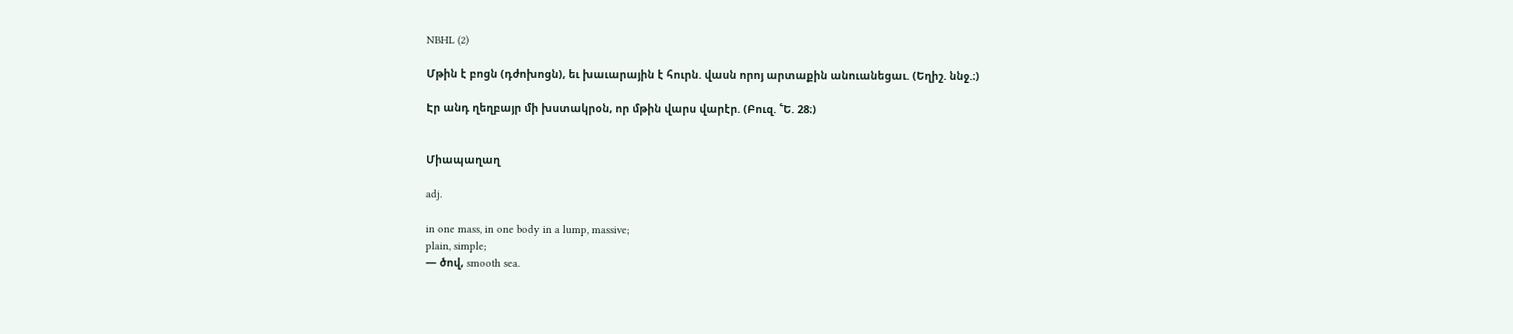NBHL (2)

Մթին է բոցն (դժոխոցն), եւ խաւարային է հուրն. վասն որոյ արտաքին անուանեցաւ. (Եղիշ. ննջ.։)

Էր անդ ղեղբայր մի խստակրօն, որ մթին վարս վարէր. (Բուզ. ՟Ե. 28։)


Միապաղաղ

adj.

in one mass, in one body in a lump, massive;
plain, simple;
— ծով, smooth sea.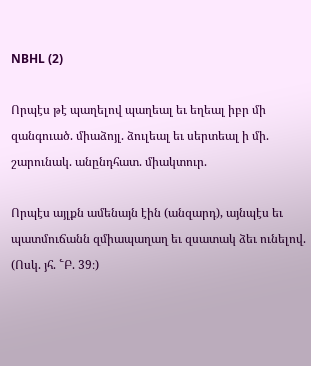NBHL (2)

Որպէս թէ պաղելով պաղեալ եւ եղեալ իբր մի զանգուած. միաձոյլ. ձուլեալ եւ սերտեալ ի մի. շարունակ. անընդհատ. միակտուր.

Որպէս այլքն ամենայն էին (անզարդ), այնպէս եւ պատմուճանն զմիապաղաղ եւ զսատակ ձեւ ունելով. (Ոսկ. յհ. ՟Բ. 39։)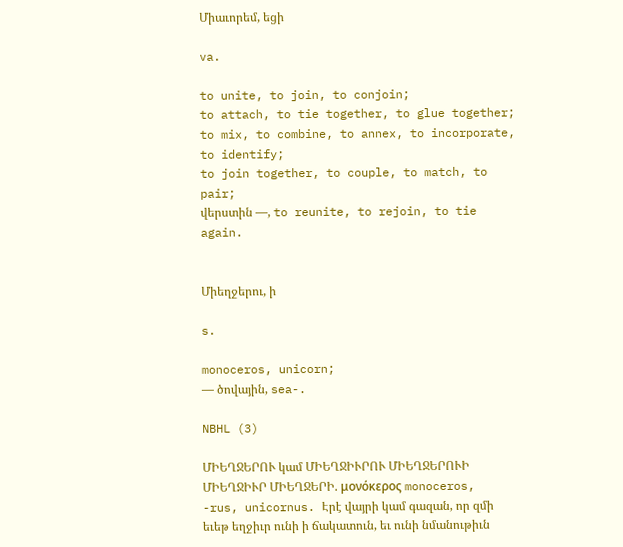Միաւորեմ, եցի

va.

to unite, to join, to conjoin;
to attach, to tie together, to glue together;
to mix, to combine, to annex, to incorporate, to identify;
to join together, to couple, to match, to pair;
վերստին —, to reunite, to rejoin, to tie again.


Միեղջերու, ի

s.

monoceros, unicorn;
— ծովային, sea-.

NBHL (3)

ՄԻԵՂՋԵՐՈՒ կամ ՄԻԵՂՋԻՒՐՈՒ ՄԻԵՂՋԵՐՈՒԻ ՄԻԵՂՋԻՒՐ ՄԻԵՂՋԵՐԻ. μονόκερος monoceros, -rus, unicornus. Էրէ վայրի կամ գազան, որ զմի եւեթ եղջիւր ունի ի ճակատուն, եւ ունի նմանութիւն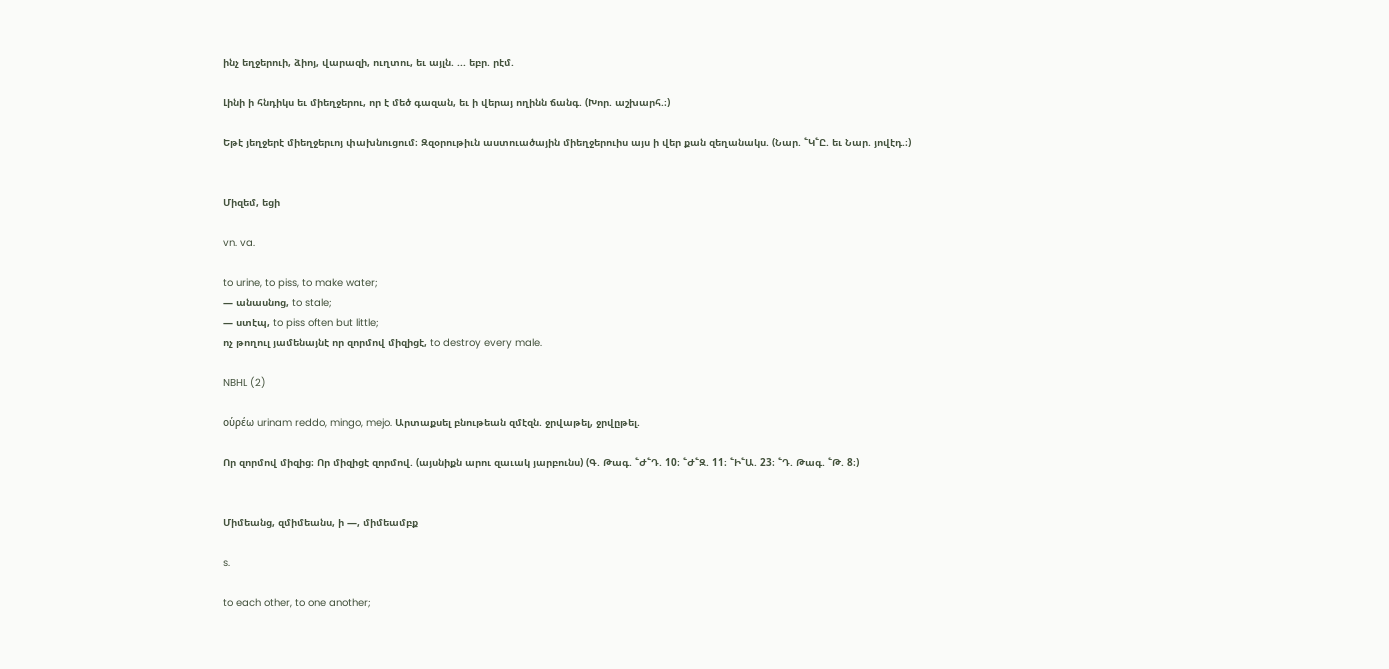ինչ եղջերուի, ձիոյ, վարազի, ուղտու, եւ այլն. ... եբր. րէմ.

Լինի ի հնդիկս եւ միեղջերու, որ է մեծ գազան, եւ ի վերայ ողինն ճանգ. (Խոր. աշխարհ.։)

Եթէ յեղջերէ միեղջերւոյ փախնուցում։ Զզօրութիւն աստուածային միեղջերուիս այս ի վեր քան զեղանակս. (Նար. ՟Կ՟Ը. եւ Նար. յովէդ.։)


Միզեմ, եցի

vn. va.

to urine, to piss, to make water;
— անասնոց, to stale;
— ստէպ, to piss often but little;
ոչ թողուլ յամենայնէ որ զորմով միզիցէ, to destroy every male.

NBHL (2)

οὑρέω urinam reddo, mingo, mejo. Արտաքսել բնութեան զմէզն. ջրվաթել, ջրվըթել.

Որ զորմով միզից։ Որ միզիցէ զորմով. (այսնիքն արու զաւակ յարբունս) (Գ. Թագ. ՟Ժ՟Դ. 10։ ՟Ժ՟Զ. 11։ ՟Ի՟Ա. 23։ ՟Դ. Թագ. ՟Թ. 8։)


Միմեանց, զմիմեանս, ի —, միմեամբք

s.

to each other, to one another;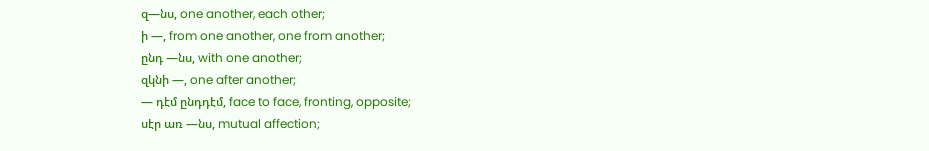զ—նս, one another, each other;
ի —, from one another, one from another;
ընդ —նս, with one another;
զկնի —, one after another;
— դէմ ընդդէմ, face to face, fronting, opposite;
սէր առ —նս, mutual affection;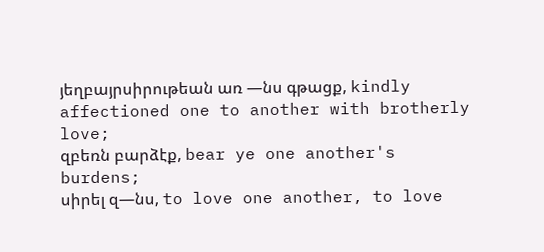յեղբայրսիրութեան առ —նս գթացք, kindly affectioned one to another with brotherly love;
զբեռն բարձէք, bear ye one another's burdens;
սիրել զ—նս, to love one another, to love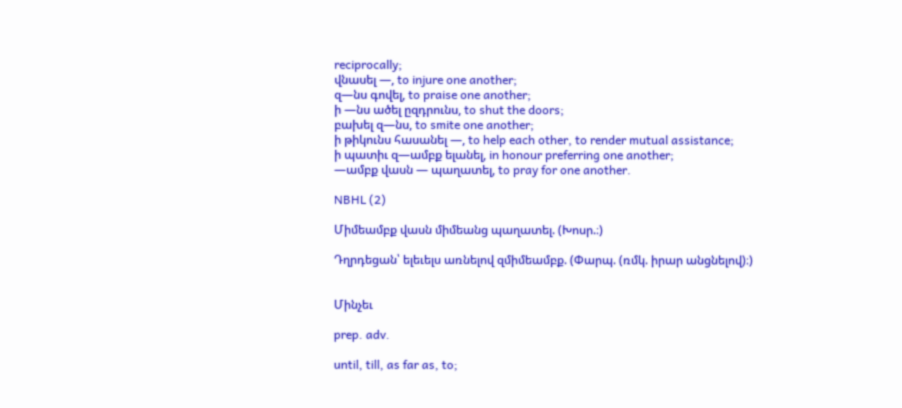reciprocally;
վնասել —, to injure one another;
զ—նս գովել, to praise one another;
ի —նս ածել ըզդրունս, to shut the doors;
բախել զ—նս, to smite one another;
ի թիկունս հասանել —, to help each other, to render mutual assistance;
ի պատիւ զ—ամբք ելանել, in honour preferring one another;
—ամբք վասն — պաղատել, to pray for one another.

NBHL (2)

Միմեամբք վասն միմեանց պաղատել. (Խոսր.։)

Դղրդեցան՝ ելեւելս առնելով զմիմեամբք. (Փարպ. (ռմկ. իրար անցնելով)։)


Մինչեւ

prep. adv.

until, till, as far as, to;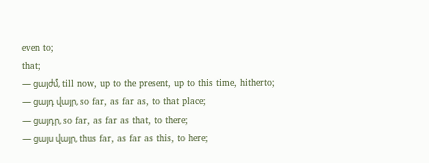even to;
that;
— ցայժմ, till now, up to the present, up to this time, hitherto;
— ցայդ վայր, so far, as far as, to that place;
— ցայդր, so far, as far as that, to there;
— ցայս վայր, thus far, as far as this, to here;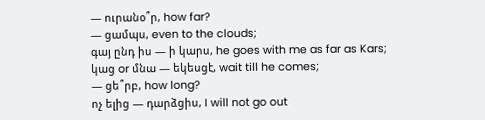— ուրանօ՞ր, how far?
— ցամպս, even to the clouds;
գայ ընդ իս — ի կարս, he goes with me as far as Kars;
կաց or մնա — եկեսցէ, wait till he comes;
— ցե՞րբ, how long?
ոչ ելից — դարձցիս, I will not go out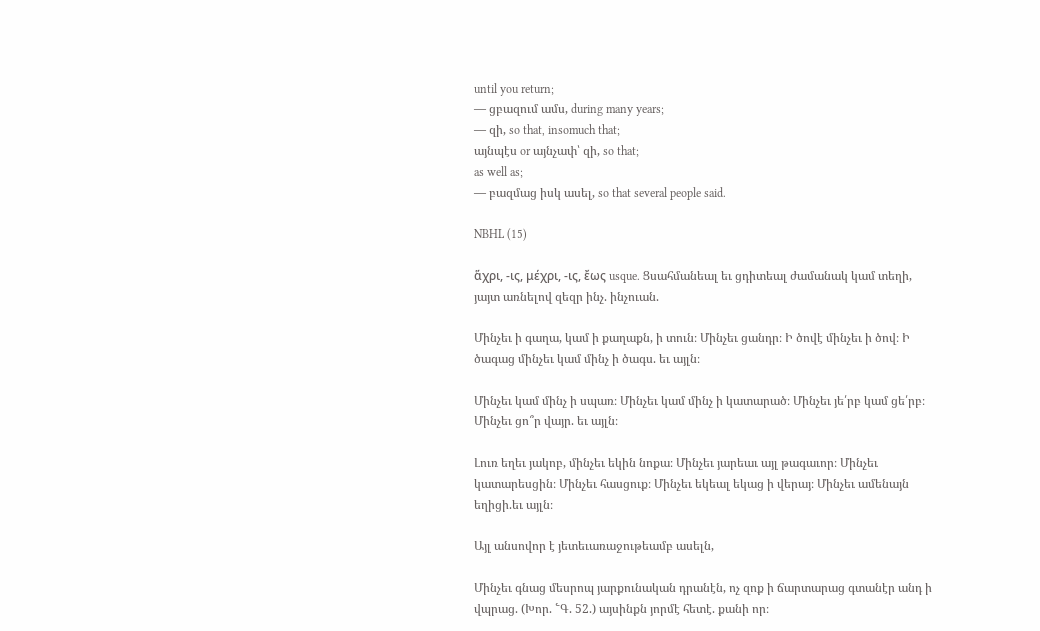until you return;
— ցբազում ամս, during many years;
— զի, so that, insomuch that;
այնպէս or այնչափ՝ զի, so that;
as well as;
— բազմաց իսկ ասել, so that several people said.

NBHL (15)

ἅχρι, -ις, μέχρι, -ις, ἔως usque. Ցսահմանեալ եւ ցդիտեալ ժամանակ կամ տեղի, յայտ առնելով զեզր ինչ. ինչուան.

Մինչեւ ի գաղա, կամ ի քաղաքն, ի տուն։ Մինչեւ ցանդր։ Ի ծովէ մինչեւ ի ծով։ Ի ծագաց մինչեւ կամ մինչ ի ծագս. եւ այլն։

Մինչեւ կամ մինչ ի սպառ։ Մինչեւ կամ մինչ ի կատարած։ Մինչեւ յե՛րբ կամ ցե՛րբ։ Մինչեւ ցո՞ր վայր. եւ այլն։

Լուռ եղեւ յակոբ, մինչեւ եկին նոքա։ Մինչեւ յարեաւ այլ թագաւոր։ Մինչեւ կատարեսցին։ Մինչեւ հասցուք։ Մինչեւ եկեալ եկաց ի վերայ։ Մինչեւ ամենայն եղիցի.եւ այլն։

Այլ անսովոր է յետեւառաջութեամբ ասելն,

Մինչեւ գնաց մեսրոպ յարքունական դրանէն, ոչ զոք ի ճարտարաց գտանէր անդ ի վպրաց. (Խոր. ՟Գ. 52.) այսինքն յորմէ հետէ. քանի որ։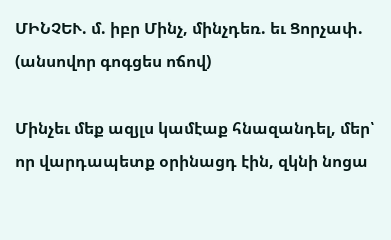ՄԻՆՉԵՒ. մ. իբր Մինչ, մինչդեռ. եւ Ցորչափ. (անսովոր գոգցես ոճով)

Մինչեւ մեք ազյլս կամէաք հնազանդել, մեր՝ որ վարդապետք օրինացդ էին, զկնի նոցա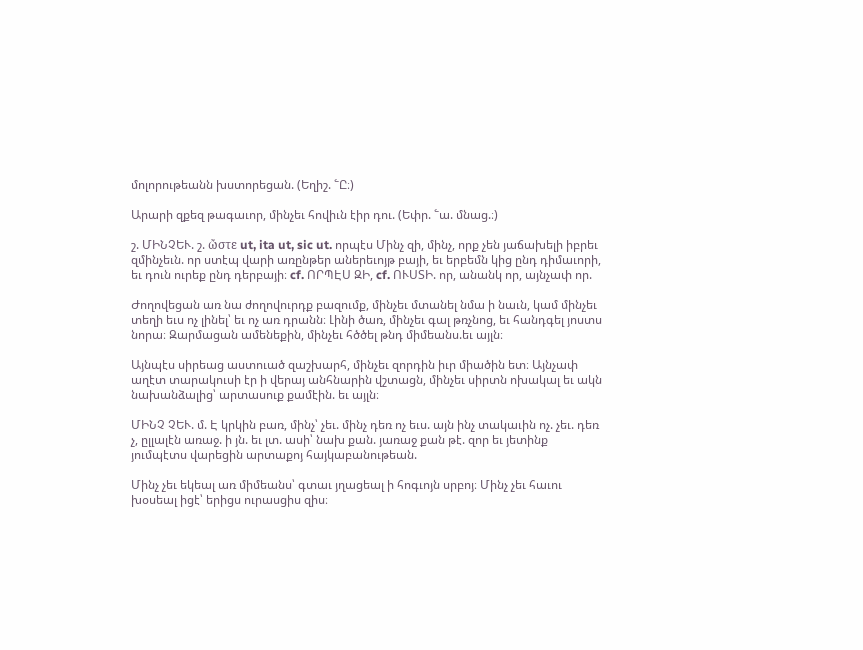մոլորութեանն խստորեցան. (Եղիշ. ՟Ը։)

Արարի զքեզ թագաւոր, մինչեւ հովիւն էիր դու. (Եփր. ՟ա. մնաց.։)

շ. ՄԻՆՉԵՒ. շ. ὤστε ut, ita ut, sic ut. որպէս Մինչ զի, մինչ, որք չեն յաճախելի իբրեւ զմինչեւն. որ ստէպ վարի առընթեր աներեւոյթ բայի, եւ երբեմն կից ընդ դիմաւորի, եւ դուն ուրեք ընդ դերբայի։ cf. ՈՐՊԷՍ ԶԻ, cf. ՈՒՍՏԻ. որ, անանկ որ, այնչափ որ.

Ժողովեցան առ նա ժողովուրդք բազումք, մինչեւ մտանել նմա ի նաւն, կամ մինչեւ տեղի եւս ոչ լինել՝ եւ ոչ առ դրանն։ Լինի ծառ, մինչեւ գալ թռչնոց, եւ հանդգել յոստս նորա։ Զարմացան ամենեքին, մինչեւ հծծել թնդ միմեանս.եւ այլն։

Այնպէս սիրեաց աստուած զաշխարհ, մինչեւ զորդին իւր միածին ետ։ Այնչափ աղէտ տարակուսի էր ի վերայ անհնարին վշտացն, մինչեւ սիրտն ոխակալ եւ ակն նախանձալից՝ արտասուք քամէին. եւ այլն։

ՄԻՆՉ ՉԵՒ. մ. Է կրկին բառ, մինչ՝ չեւ. մինչ դեռ ոչ եւս. այն ինչ տակաւին ոչ. չեւ. դեռ չ, ըլլալէն առաջ. ի յն. եւ լտ. ասի՝ նախ քան. յառաջ քան թէ. զոր եւ յետինք յումպէտս վարեցին արտաքոյ հայկաբանութեան.

Մինչ չեւ եկեալ առ միմեանս՝ գտաւ յղացեալ ի հոգւոյն սրբոյ։ Մինչ չեւ հաւու խօսեալ իցէ՝ երիցս ուրասցիս զիս։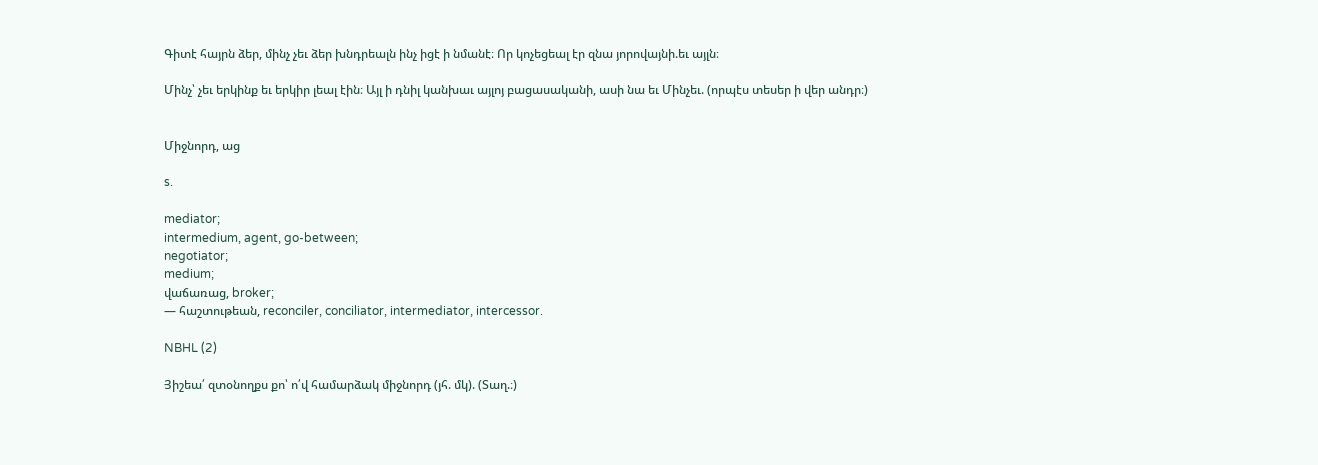Գիտէ հայրն ձեր, մինչ չեւ ձեր խնդրեալն ինչ իցէ ի նմանէ։ Որ կոչեցեալ էր զնա յորովայնի.եւ այլն։

Մինչ՝ չեւ երկինք եւ երկիր լեալ էին։ Այլ ի դնիլ կանխաւ այլոյ բացասականի, ասի նա եւ Մինչեւ. (որպէս տեսեր ի վեր անդր։)


Միջնորդ, աց

s.

mediator;
intermedium, agent, go-between;
negotiator;
medium;
վաճառաց, broker;
— հաշտութեան, reconciler, conciliator, intermediator, intercessor.

NBHL (2)

Յիշեա՛ զտօնողքս քո՝ ո՛վ համարձակ միջնորդ (յհ. մկ). (Տաղ.։)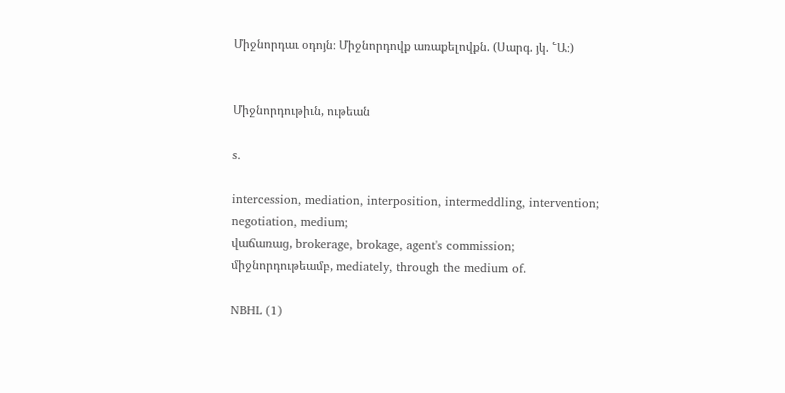Միջնորդաւ օդոյն։ Միջնորդովք առաքելովքն. (Սարգ. յկ. ՟Ա։)


Միջնորդութիւն, ութեան

s.

intercession, mediation, interposition, intermeddling, intervention;
negotiation, medium;
վաճառաց, brokerage, brokage, agent's commission;
միջնորդութեամբ, mediately, through the medium of.

NBHL (1)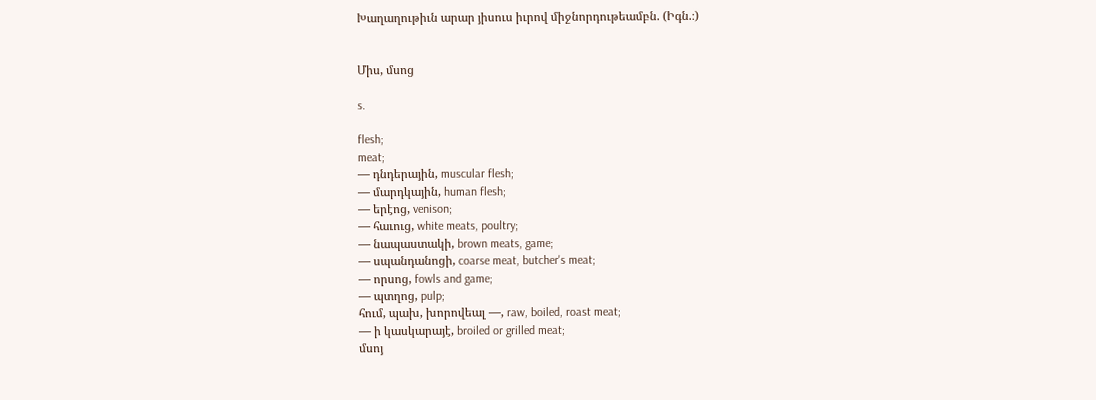Խաղաղութիւն արար յիսուս իւրով միջնորդութեամբն. (Իգն.։)


Միս, մսոց

s.

flesh;
meat;
— դնդերային, muscular flesh;
— մարդկային, human flesh;
— երէոց, venison;
— հաւուց, white meats, poultry;
— նապաստակի, brown meats, game;
— սպանդանոցի, coarse meat, butcher's meat;
— որսոց, fowls and game;
— պտղոց, pulp;
հում, պախ, խորովեալ —, raw, boiled, roast meat;
— ի կասկարայէ, broiled or grilled meat;
մսոյ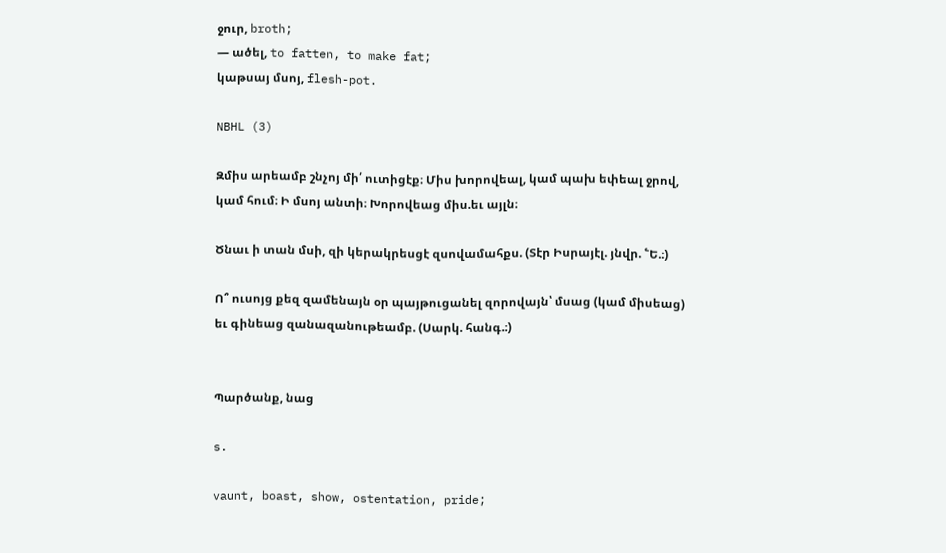ջուր, broth;
— ածել, to fatten, to make fat;
կաթսայ մսոյ, flesh-pot.

NBHL (3)

Զմիս արեամբ շնչոյ մի՛ ուտիցէք։ Միս խորովեալ, կամ պախ եփեալ ջրով, կամ հում։ Ի մսոյ անտի։ Խորովեաց միս.եւ այլն։

Ծնաւ ի տան մսի, զի կերակրեսցէ զսովամահքս. (Տէր Իսրայէլ. յնվր. ՟Ե.։)

Ո՞ ուսոյց քեզ զամենայն օր պայթուցանել զորովայն՝ մսաց (կամ միսեաց) եւ գինեաց զանազանութեամբ. (Սարկ. հանգ.։)


Պարծանք, նաց

s.

vaunt, boast, show, ostentation, pride;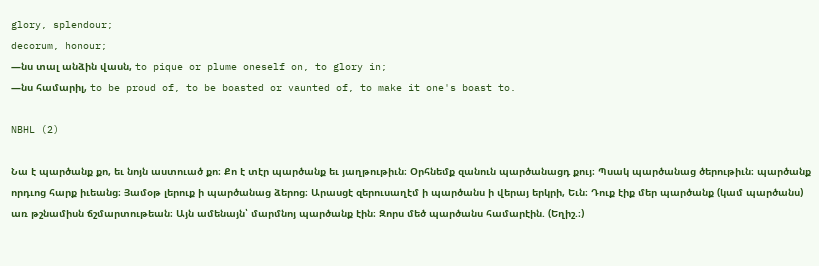glory, splendour;
decorum, honour;
—նս տալ անձին վասն, to pique or plume oneself on, to glory in;
—նս համարիլ, to be proud of, to be boasted or vaunted of, to make it one's boast to.

NBHL (2)

Նա է պարծանք քո, եւ նոյն աստուած քո։ Քո է տէր պարծանք եւ յաղթութիւն։ Օրհնեմք զանուն պարծանացդ քույ։ Պսակ պարծանաց ծերութիւն։ պարծանք որդւոց հարք իւեանց։ Յամօթ լերուք ի պարծանաց ձերոց։ Արասցէ զերուսաղէմ ի պարծանս ի վերայ երկրի, Եւն։ Դուք էիք մեր պարծանք (կամ պարծանս) առ թշնամիսն ճշմարտութեան։ Այն ամենայն՝ մարմնոյ պարծանք էին։ Զորս մեծ պարծանս համարէին. (Եղիշ.։)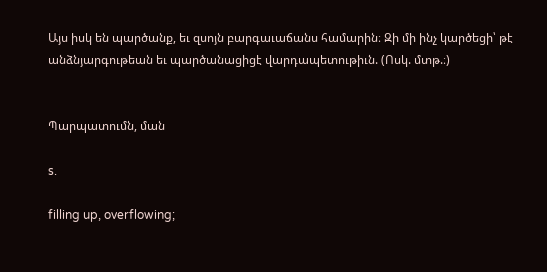Այս իսկ են պարծանք, եւ զսոյն բարգաւաճանս համարին։ Զի մի ինչ կարծեցի՝ թէ անձնյարգութեան եւ պարծանացիցէ վարդապետութիւն. (Ոսկ. մտթ.։)


Պարպատումն, ման

s.

filling up, overflowing;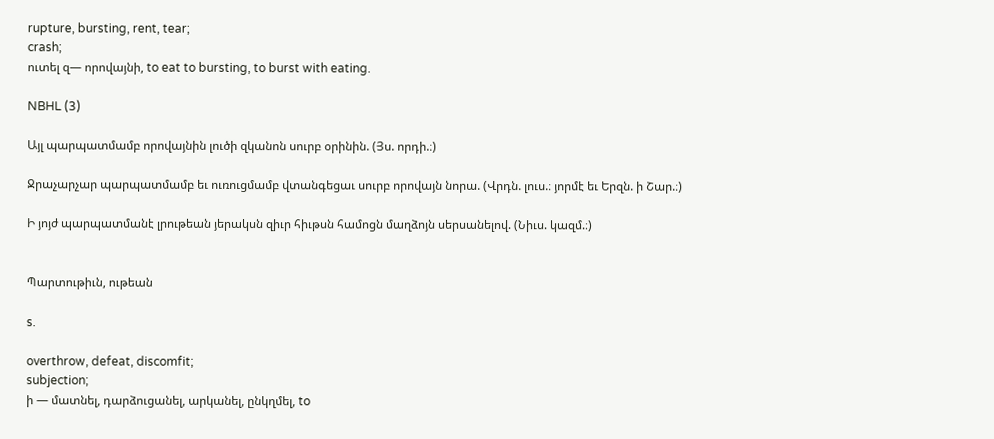rupture, bursting, rent, tear;
crash;
ուտել զ— որովայնի, to eat to bursting, to burst with eating.

NBHL (3)

Այլ պարպատմամբ որովայնին լուծի զկանոն սուրբ օրինին. (Յս. որդի.։)

Ջրաչարչար պարպատմամբ եւ ուռուցմամբ վտանգեցաւ սուրբ որովայն նորա. (Վրդն. լուս.։ յորմէ եւ Երզն. ի Շար.։)

Ի յոյժ պարպատմանէ լրութեան յերակսն զիւր հիւթսն համոցն մաղձոյն սերսանելով. (Նիւս. կազմ.։)


Պարտութիւն, ութեան

s.

overthrow, defeat, discomfit;
subjection;
ի — մատնել, դարձուցանել, արկանել, ընկղմել, to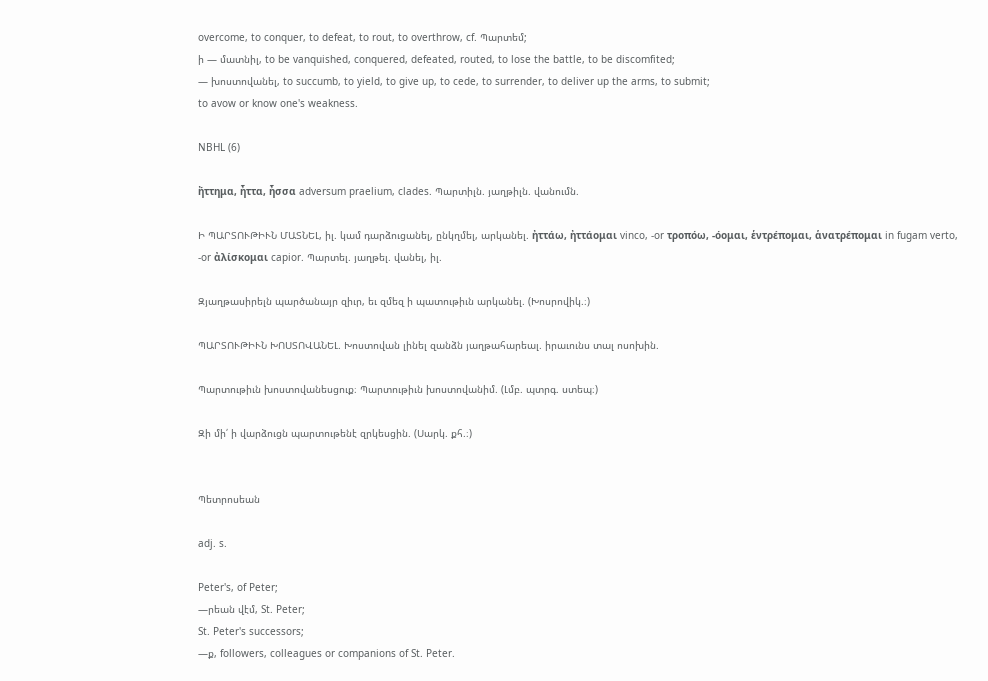overcome, to conquer, to defeat, to rout, to overthrow, cf. Պարտեմ;
ի — մատնիլ, to be vanquished, conquered, defeated, routed, to lose the battle, to be discomfited;
— խոստովանել, to succumb, to yield, to give up, to cede, to surrender, to deliver up the arms, to submit;
to avow or know one's weakness.

NBHL (6)

ἤττημα, ἦττα, ἦσσα adversum praelium, clades. Պարտիլն. յաղթիլն. վանումն.

Ի ՊԱՐՏՈՒԹԻՒՆ ՄԱՏՆԵԼ, իլ. կամ դարձուցանել, ընկղմել, արկանել. ἠττάω, ἠττάομαι vinco, -or τροπόω, -όομαι, ἑντρέπομαι, ἁνατρέπομαι in fugam verto, -or ἀλίσκομαι capior. Պարտել. յաղթել. վանել, իլ.

Զյաղթասիրելն պարծանայր զիւր, եւ զմեզ ի պատութիւն արկանել. (Խոսրովիկ.։)

ՊԱՐՏՈՒԹԻՒՆ ԽՈՍՏՈՎԱՆԵԼ. Խոստովան լինել զանձն յաղթահարեալ. իրաւունս տալ ոսոխին.

Պարտութիւն խոստովանեսցուք։ Պարտութիւն խոստովանիմ. (Լմբ. պտրգ. ստեպ։)

Զի մի՛ ի վարձուցն պարտութենէ զրկեսցին. (Սարկ. քհ.։)


Պետրոսեան

adj. s.

Peter's, of Peter;
—րեան վէմ, St. Peter;
St. Peter's successors;
—ք, followers, colleagues or companions of St. Peter.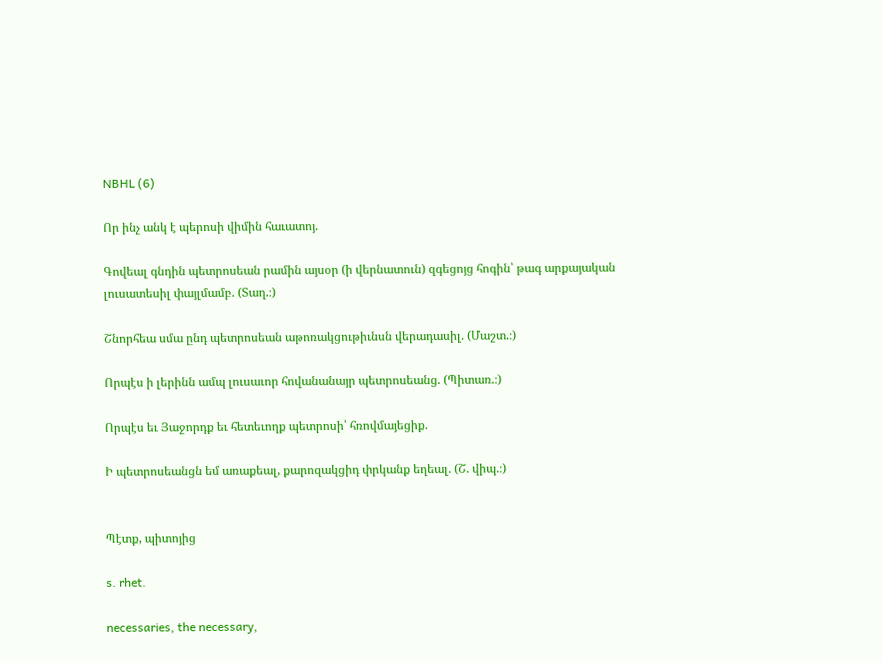NBHL (6)

Որ ինչ անկ է պերոսի վիմին հաւատոյ.

Գովեալ գնդին պետրոսեան րամին այսօր (ի վերնատուն) զգեցոյց հոգին՝ թագ արքայական լուսատեսիլ փայլմամբ. (Տաղ.։)

Շնորհեա սմա ընդ պետրոսեան աթոռակցութիւնսն վերադասիլ. (Մաշտ.։)

Որպէս ի լերինն ամպ լուսաւոր հովանանայր պետրոսեանց. (Պիտառ.։)

Որպէս եւ Յաջորդք եւ հետեւողք պետրոսի՝ հռովմայեցիք.

Ի պետրոսեանցն եմ առաքեալ, քարոզակցիդ փրկանք եղեալ. (Շ. վիպ.։)


Պէտք, պիտոյից

s. rhet.

necessaries, the necessary,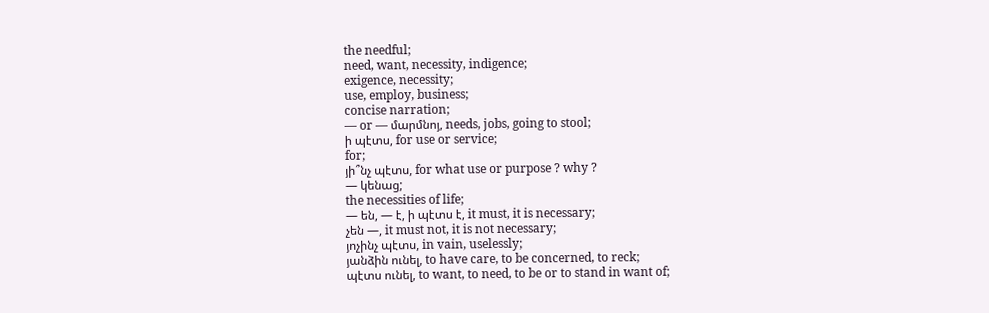the needful;
need, want, necessity, indigence;
exigence, necessity;
use, employ, business;
concise narration;
— or — մարմնոյ, needs, jobs, going to stool;
ի պէտս, for use or service;
for;
յի՞նչ պէտս, for what use or purpose ? why ?
— կենաց;
the necessities of life;
— են, — է, ի պէտս է, it must, it is necessary;
չեն —, it must not, it is not necessary;
յոչինչ պէտս, in vain, uselessly;
յանձին ունել, to have care, to be concerned, to reck;
պէտս ունել, to want, to need, to be or to stand in want of;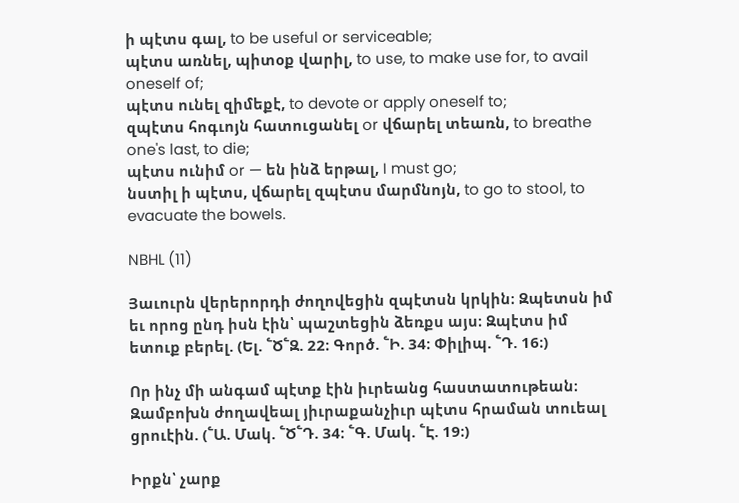ի պէտս գալ, to be useful or serviceable;
պէտս առնել, պիտօք վարիլ, to use, to make use for, to avail oneself of;
պէտս ունել զիմեքէ, to devote or apply oneself to;
զպէտս հոգւոյն հատուցանել or վճարել տեառն, to breathe one's last, to die;
պէտս ունիմ or — են ինձ երթալ, I must go;
նստիլ ի պէտս, վճարել զպէտս մարմնոյն, to go to stool, to evacuate the bowels.

NBHL (11)

Յաւուրն վերերորդի ժողովեցին զպէտսն կրկին։ Զպետսն իմ եւ որոց ընդ իսն էին՝ պաշտեցին ձեռքս այս։ Զպէտս իմ ետուք բերել. (Ել. ՟Ծ՟Զ. 22։ Գործ. ՟Ի. 34։ Փիլիպ. ՟Դ. 16։)

Որ ինչ մի անգամ պէտք էին իւրեանց հաստատութեան։ Զամբոխն ժողավեալ յիւրաքանչիւր պէտս հրաման տուեալ ցրուէին. (՟Ա. Մակ. ՟Ծ՟Դ. 34։ ՟Գ. Մակ. ՟Է. 19։)

Իրքն՝ չարք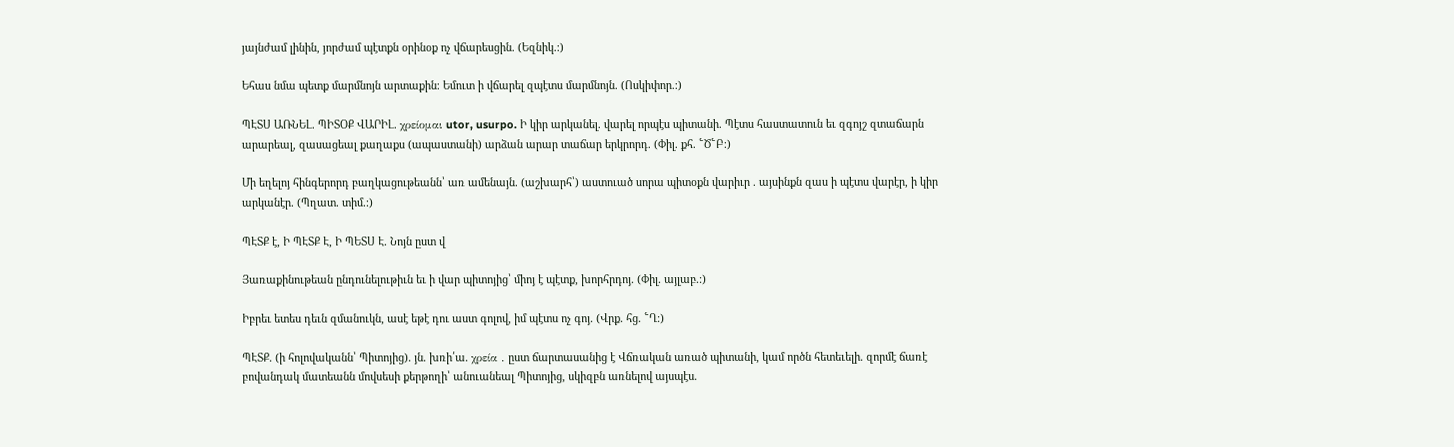յայնժամ լինին, յորժամ պէտքն օրինօք ոչ վճարեսցին. (Եզնիկ.։)

Եհաս նմա պետք մարմնոյն արտաքին։ Եմուտ ի վճարել զպէտս մարմնոյն. (Ոսկիփոր.։)

ՊԷՏՍ ԱՌՆԵԼ. ՊԻՏՕՔ ՎԱՐԻԼ. χρείομαι utor, usurpo. Ի կիր արկանել. վարել որպէս պիտանի. Պէտս հաստատուն եւ զգոյշ զտաճարն արարեալ, զասացեալ քաղաքս (ապաստանի) արձան արար տաճար երկրորդ. (Փիլ. քհ. ՟Ծ՟Բ։)

Մի եղելոյ հինգերորդ բաղկացութեանն՝ առ ամենայն. (աշխարհ՝) աստուած սորա պիտօքն վարիւր . այսինքն զաս ի պէտս վարէր, ի կիր արկանէր. (Պղատ. տիմ.։)

ՊԷՏՔ է, Ի ՊԷՏՔ Է, Ի ՊԵՏՍ Է. Նոյն ըստ վ

Յառաքինութեան ընդունելութիւն եւ ի վար պիտոյից՝ միոյ է պէտք, խորհրդոյ. (Փիլ. այլաբ.։)

Իբրեւ ետես դեւն զմանուկն, ասէ եթէ դու աստ գոլով, իմ պէտս ոչ գոյ. (Վրք. հց. ՟Ղ։)

ՊԷՏՔ. (ի հոլովականն՝ Պիտոյից). յն. խռի՛ա. χρεία . ըստ ճարտասանից է Վճռական առած պիտանի, կամ ործն հետեւելի. զորմէ ճառէ բովանդակ մատեանն մովսեսի քերթողի՝ անուանեալ Պիտոյից, սկիզբն առնելով այսպէս.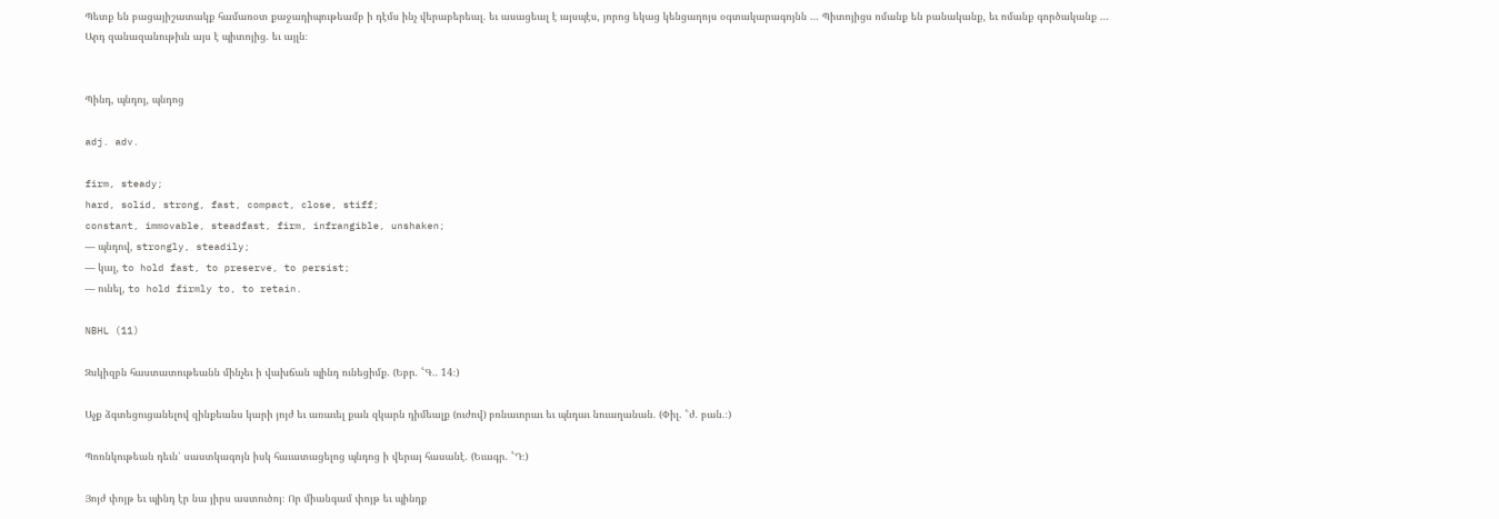Պետք են բացայիշատակք համառօտ քաջադիպութեամբ ի դէմս ինչ վերաբերեալ. եւ ասացեալ է այսպէս, յորոց եկաց կենցաղոյս օգտակարագոյնն ... Պիտոյիցս ոմանք են բանականք, եւ ոմանք գործականք ... Արդ զանազանութիւն այս է պիտոյից. եւ այլն։


Պինդ, պնդոյ, պնդոց

adj. adv.

firm, steady;
hard, solid, strong, fast, compact, close, stiff;
constant, immovable, steadfast, firm, infrangible, unshaken;
— պնդով, strongly, steadily;
— կալ, to hold fast, to preserve, to persist;
— ունել, to hold firmly to, to retain.

NBHL (11)

Զսկիզբն հաստատութեանն մինչեւ ի վախճան պինդ ունեցիմք. (Եբր. ՟Գ.. 14։)

Աչք ձգտեցուցանելով զինքեանս կարի յոյժ եւ առաւել քան զկարն դիմեալք (ուժով) բռնաւորաւ եւ պնդաւ նուաղանան. (Փիլ. ՟ժ. բան.։)

Պոռնկութեան դեւն՝ սաստկագոյն իսկ հաւատացելոց պնդոց ի վերայ հասանէ. (Եւագր. ՟Դ։)

Յոյժ փոյթ եւ պինդ էր նա յիրս աստուծոյ։ Որ միանգամ փոյթ եւ պինդք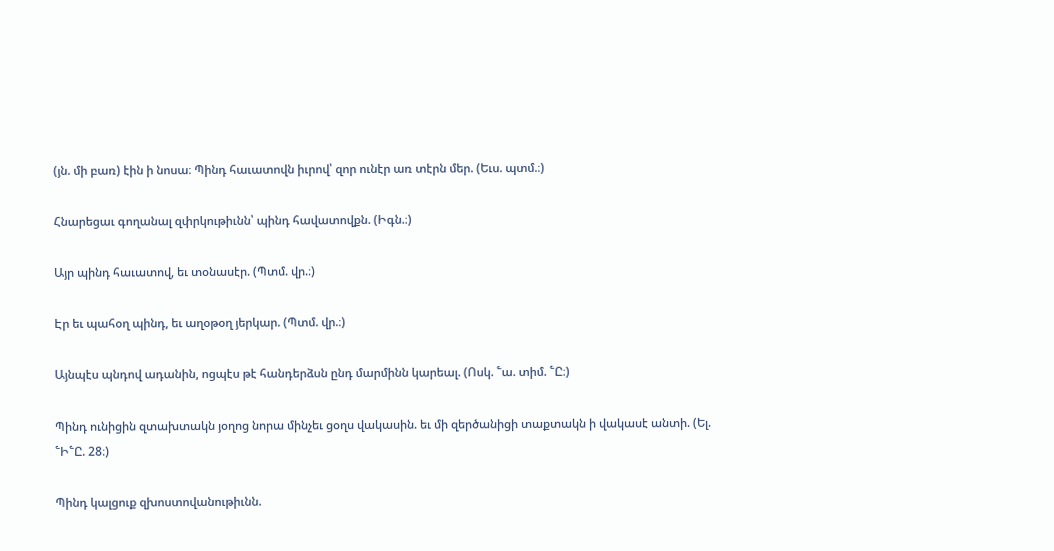(յն. մի բառ) էին ի նոսա։ Պինդ հաւատովն իւրով՝ զոր ունէր առ տէրն մեր. (Եւս. պտմ.։)

Հնարեցաւ գողանալ զփրկութիւնն՝ պինդ հավատովքն. (Իգն.։)

Այր պինդ հաւատով, եւ տօնասէր. (Պտմ. վր.։)

Էր եւ պահօղ պինդ, եւ աղօթօղ յերկար. (Պտմ. վր.։)

Այնպէս պնդով ադանին, ոցպէս թէ հանդերձսն ընդ մարմինն կարեալ. (Ոսկ. ՟ա. տիմ. ՟Ը։)

Պինդ ունիցին զտախտակն յօղոց նորա մինչեւ ցօղս վակասին. եւ մի զերծանիցի տաքտակն ի վակասէ անտի. (Ել. ՟Ի՟Ը. 28։)

Պինդ կալցուք զխոստովանութիւնն.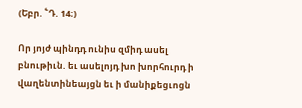(Եբր. ՟Դ. 14։)

Որ յոյժ պինդդ ունիս զմիդ ասել բնութիւն. եւ ասելոյդ խո խորհուրդ ի վաղենտինեայցն եւ ի մանիքեցւոցն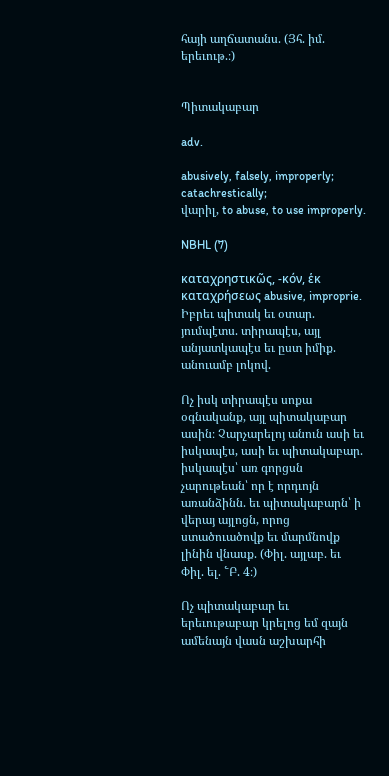հայի աղճատանս. (Յհ. իմ. երեւութ.։)


Պիտակաբար

adv.

abusively, falsely, improperly;
catachrestically;
վարիլ, to abuse, to use improperly.

NBHL (7)

καταχρηστικῶς, -κόν, ἑκ καταχρήσεως abusive, improprie. Իբրեւ պիտակ եւ օտար. յումպէտս. տիրապէս, այլ անյատկապէս եւ ըստ իմիք. անուամբ լոկով.

Ոչ իսկ տիրապէս սոքա օգնականք, այլ պիտակաբար ասին։ Չարչարելոյ անուն ասի եւ իսկապէս, ասի եւ պիտակաբար. իսկապէս՝ առ գորցսն չարութեան՝ որ է որդւոյն առանձինն. եւ պիտակաբարն՝ ի վերայ այլոցն, որոց ստածուածովք եւ մարմնովք լինին վնասք. (Փիլ. այլաբ. եւ Փիլ. ել. ՟Բ. 4։)

Ոչ պիտակաբար եւ երեւութաբար կրելոց եմ զայն ամենայն վասն աշխարհի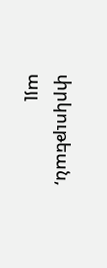փրկութեան, այլ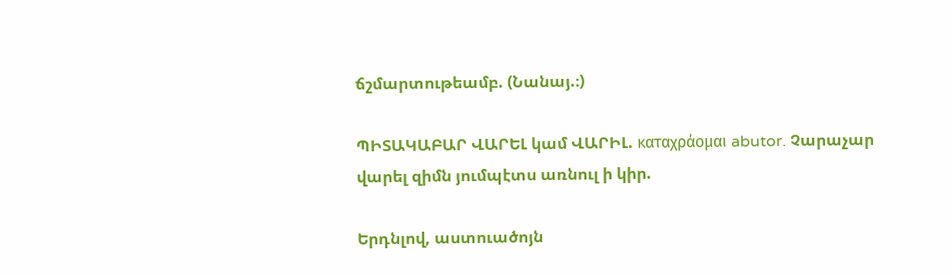ճշմարտութեամբ. (Նանայ.։)

ՊԻՏԱԿԱԲԱՐ ՎԱՐԵԼ կամ ՎԱՐԻԼ. καταχράομαι abutor. Չարաչար վարել զիմն յումպէտս առնուլ ի կիր.

Երդնլով, աստուածոյն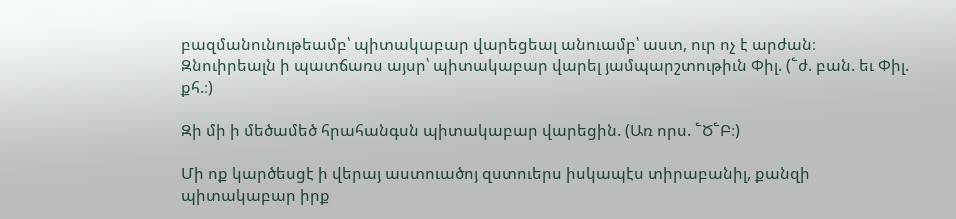բազմանունութեամբ՝ պիտակաբար վարեցեալ անուամբ՝ աստ, ուր ոչ է արժան։ Զնուիրեալն ի պատճառս այսր՝ պիտակաբար վարել յամպարշտութիւն Փիլ. (՟ժ. բան. եւ Փիլ. քհ.։)

Զի մի ի մեծամեծ հրահանգսն պիտակաբար վարեցին. (Առ որս. ՟Ծ՟Բ։)

Մի ոք կարծեսցէ ի վերայ աստուածոյ զստուերս իսկապէս տիրաբանիլ, քանզի պիտակաբար իրք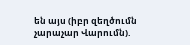են այս (իբր զեղծումն չարաչար Վարումն).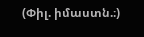(Փիլ. իմաստն.։)